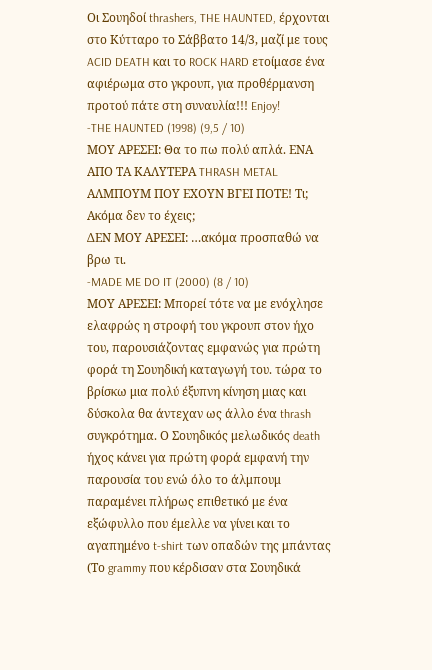Οι Σουηδοί thrashers, THE HAUNTED, έρχονται στο Κύτταρο το Σάββατο 14/3, μαζί με τους ACID DEATH και το ROCK HARD ετοίμασε ένα αφιέρωμα στο γκρουπ, για προθέρμανση προτού πάτε στη συναυλία!!! Enjoy!
-THE HAUNTED (1998) (9,5 / 10)
ΜΟΥ ΑΡΕΣΕΙ: Θα το πω πολύ απλά. ΕΝΑ ΑΠΟ ΤΑ ΚΑΛΥΤΕΡΑ THRASH METAL ΑΛΜΠΟΥΜ ΠΟΥ ΕΧΟΥΝ ΒΓΕΙ ΠΟΤΕ! Τι; Ακόμα δεν το έχεις;
ΔΕΝ ΜΟΥ ΑΡΕΣΕΙ: …ακόμα προσπαθώ να βρω τι.
-MADE ME DO IT (2000) (8 / 10)
ΜΟΥ ΑΡΕΣΕΙ: Μπορεί τότε να με ενόχλησε ελαφρώς η στροφή του γκρουπ στον ήχο του, παρουσιάζοντας εμφανώς για πρώτη φορά τη Σουηδική καταγωγή του. τώρα το βρίσκω μια πολύ έξυπνη κίνηση μιας και δύσκολα θα άντεχαν ως άλλο ένα thrash συγκρότημα. Ο Σουηδικός μελωδικός death ήχος κάνει για πρώτη φορά εμφανή την παρουσία του ενώ όλο το άλμπουμ παραμένει πλήρως επιθετικό με ένα εξώφυλλο που έμελλε να γίνει και το αγαπημένο t-shirt των οπαδών της μπάντας (Το grammy που κέρδισαν στα Σουηδικά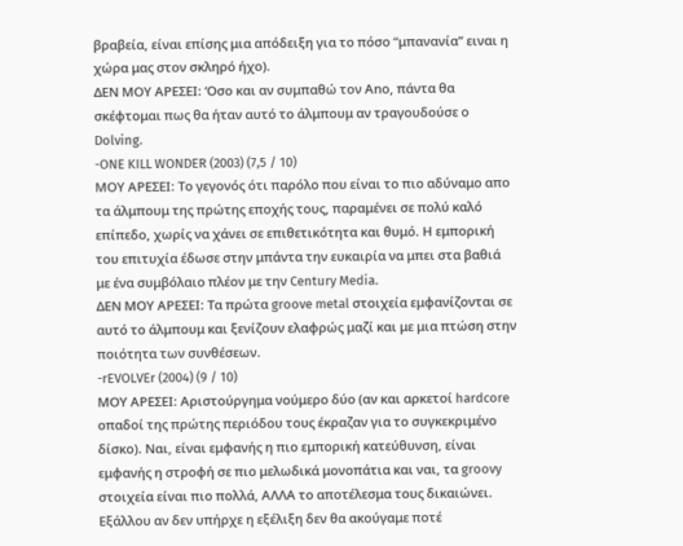βραβεία, είναι επίσης μια απόδειξη για το πόσο “μπανανία” ειναι η χώρα μας στον σκληρό ήχο).
ΔΕΝ ΜΟΥ ΑΡΕΣΕΙ: ‘Οσο και αν συμπαθώ τον Anο, πάντα θα σκέφτομαι πως θα ήταν αυτό το άλμπουμ αν τραγουδούσε ο Dolving.
-ONE KILL WONDER (2003) (7,5 / 10)
ΜΟΥ ΑΡΕΣΕΙ: Το γεγονός ότι παρόλο που είναι το πιο αδύναμο απο τα άλμπουμ της πρώτης εποχής τους, παραμένει σε πολύ καλό επίπεδο, χωρίς να χάνει σε επιθετικότητα και θυμό. Η εμπορική του επιτυχία έδωσε στην μπάντα την ευκαιρία να μπει στα βαθιά με ένα συμβόλαιο πλέον με την Century Media.
ΔΕΝ ΜΟΥ ΑΡΕΣΕΙ: Τα πρώτα groove metal στοιχεία εμφανίζονται σε αυτό το άλμπουμ και ξενίζουν ελαφρώς μαζί και με μια πτώση στην ποιότητα των συνθέσεων.
-rEVOLVEr (2004) (9 / 10)
ΜΟΥ ΑΡΕΣΕΙ: Αριστούργημα νούμερο δύο (αν και αρκετοί hardcore οπαδοί της πρώτης περιόδου τους έκραζαν για το συγκεκριμένο δίσκο). Ναι, είναι εμφανής η πιο εμπορική κατεύθυνση, είναι εμφανής η στροφή σε πιο μελωδικά μονοπάτια και ναι, τα groovy στοιχεία είναι πιο πολλά, ΑΛΛΑ το αποτέλεσμα τους δικαιώνει. Εξάλλου αν δεν υπήρχε η εξέλιξη δεν θα ακούγαμε ποτέ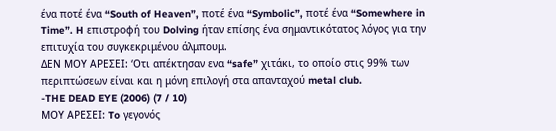ένα ποτέ ένα “South of Heaven”, ποτέ ένα “Symbolic”, ποτέ ένα “Somewhere in Time”. H επιστροφή του Dolving ήταν επίσης ένα σημαντικότατος λόγος για την επιτυχία του συγκεκριμένου άλμπουμ.
ΔΕΝ ΜΟΥ ΑΡΕΣΕΙ: ‘Οτι απέκτησαν ενα “safe” χιτάκι, το οποίο στις 99% των περιπτώσεων είναι και η μόνη επιλογή στα απανταχού metal club.
-THE DEAD EYE (2006) (7 / 10)
ΜΟΥ ΑΡΕΣΕΙ: To γεγονός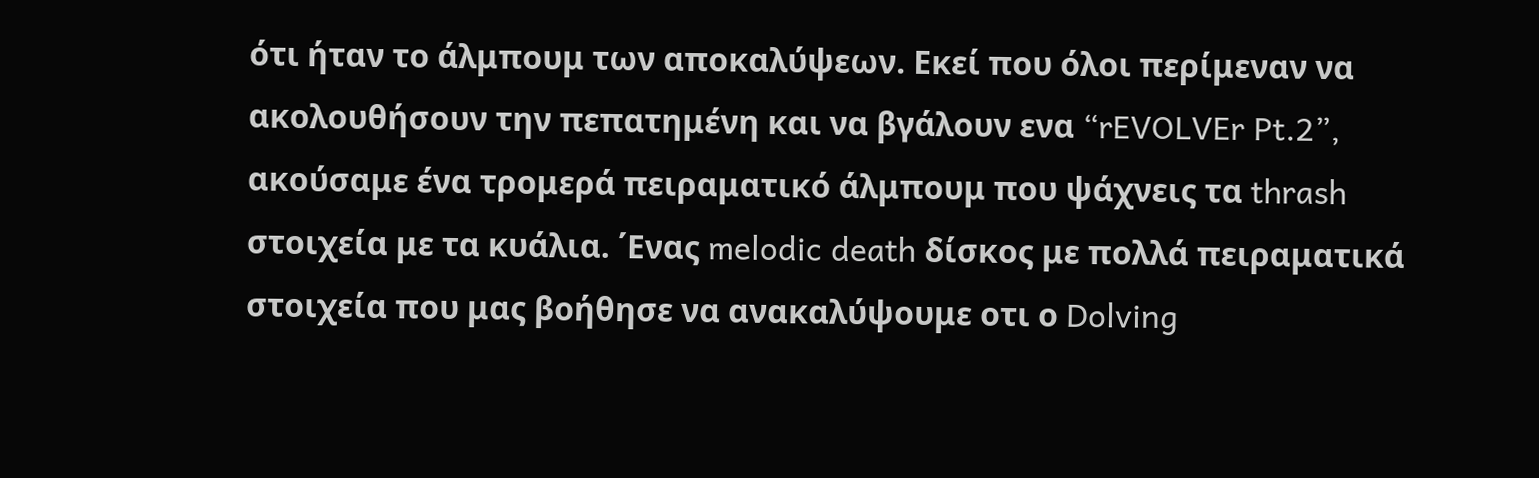ότι ήταν το άλμπουμ των αποκαλύψεων. Εκεί που όλοι περίμεναν να ακολουθήσουν την πεπατημένη και να βγάλουν ενα “rEVOLVEr Pt.2”, ακούσαμε ένα τρομερά πειραματικό άλμπουμ που ψάχνεις τα thrash στοιχεία με τα κυάλια. ΄Ενας melodic death δίσκος με πολλά πειραματικά στοιχεία που μας βοήθησε να ανακαλύψουμε οτι ο Dolving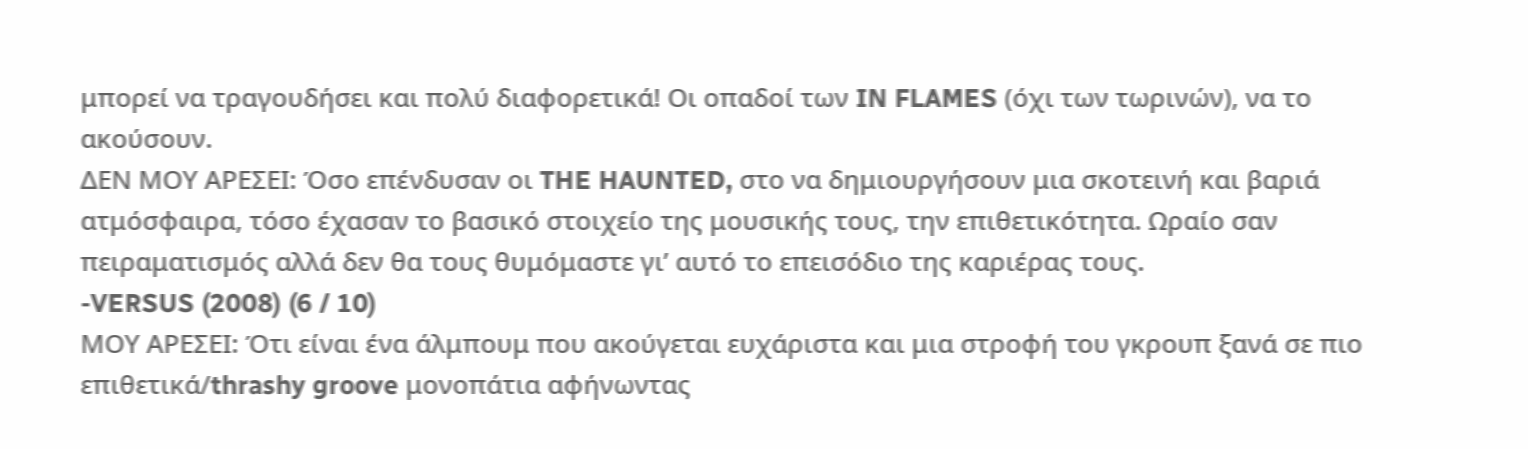μπορεί να τραγουδήσει και πολύ διαφορετικά! Οι οπαδοί των IN FLAMES (όχι των τωρινών), να το ακούσουν.
ΔΕΝ ΜΟΥ ΑΡΕΣΕΙ: Όσο επένδυσαν οι THE HAUNTED, στο να δημιουργήσουν μια σκοτεινή και βαριά ατμόσφαιρα, τόσο έχασαν το βασικό στοιχείο της μουσικής τους, την επιθετικότητα. Ωραίο σαν πειραματισμός αλλά δεν θα τους θυμόμαστε γι’ αυτό το επεισόδιο της καριέρας τους.
-VERSUS (2008) (6 / 10)
ΜΟΥ ΑΡΕΣΕΙ: Ότι είναι ένα άλμπουμ που ακούγεται ευχάριστα και μια στροφή του γκρουπ ξανά σε πιο επιθετικά/thrashy groove μονοπάτια αφήνωντας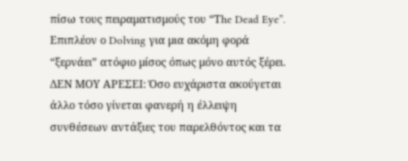πίσω τους πειραματισμούς του “Τhe Dead Eye”. Επιπλέον ο Dolving για μια ακόμη φορά “ξερνάει” ατόφιο μίσος όπως μόνο αυτός ξέρει.
ΔΕΝ ΜΟΥ ΑΡΕΣΕΙ: Όσο ευχάριστα ακούγεται άλλο τόσο γίνεται φανερή η έλλειψη συνθέσεων αντάξιες του παρελθόντος και τα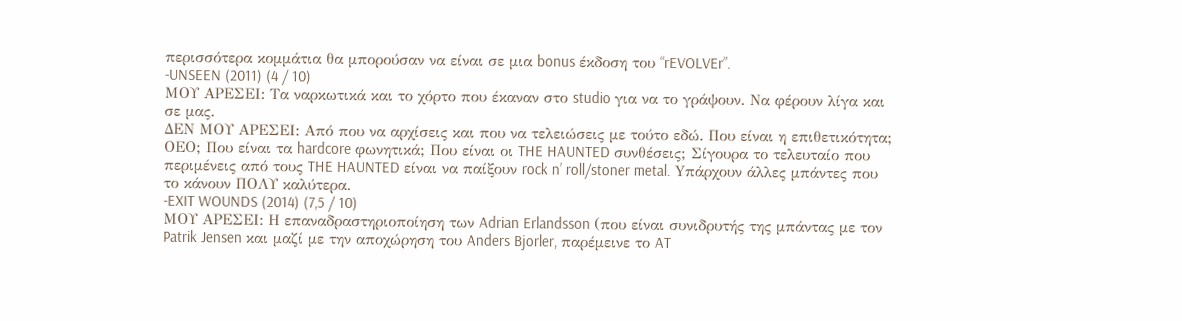περισσότερα κομμάτια θα μπορούσαν να είναι σε μια bonus έκδοση του “rEVOLVEr”.
-UNSEEN (2011) (4 / 10)
ΜΟΥ ΑΡΕΣΕΙ: Τα ναρκωτικά και το χόρτο που έκαναν στο studio για να το γράψουν. Να φέρουν λίγα και σε μας.
ΔΕΝ ΜΟΥ ΑΡΕΣΕΙ: Από που να αρχίσεις και που να τελειώσεις με τούτο εδώ. Που είναι η επιθετικότητα; ΟΕΟ; Που είναι τα hardcore φωνητικά; Που είναι οι THE HAUNTED συνθέσεις; Σίγουρα το τελευταίο που περιμένεις από τους THE HAUNTED είναι να παίξουν rock n’ roll/stoner metal. Yπάρχουν άλλες μπάντες που το κάνουν ΠΟΛΥ καλύτερα.
-EXIT WOUNDS (2014) (7,5 / 10)
ΜΟΥ ΑΡΕΣΕΙ: Η επαναδραστηριοποίηση των Adrian Erlandsson (που είναι συνιδρυτής της μπάντας με τον Patrik Jensen και μαζί με την αποχώρηση του Anders Bjorler, παρέμεινε το AT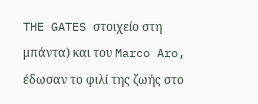THE GATES στοιχείο στη μπάντα) και του Marco Aro, έδωσαν το φιλί της ζωής στο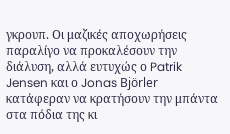γκρουπ. Οι μαζικές αποχωρήσεις παραλίγο να προκαλέσουν την διάλυση, αλλά ευτυχώς ο Patrik Jensen και ο Jonas Björler κατάφεραν να κρατήσουν την μπάντα στα πόδια της κι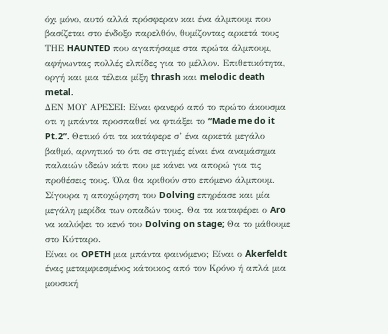όχι μόνο, αυτό αλλά πρόσφεραν και ένα άλμπουμ που βασίζεται στο ένδοξο παρελθόν, θυμίζοντας αρκετά τους ΤΗΕ HAUNTED που αγαπήσαμε στα πρώτα άλμπουμ, αφήνωντας πολλές ελπίδες για το μέλλον. Επιθετικότητα, οργή και μια τέλεια μίξη thrash και melodic death metal.
ΔΕΝ ΜΟΥ ΑΡΕΣΕΙ: Είναι φανερό από το πρώτο άκουσμα οτι η μπάντα προσπαθεί να φτιάξει το “Made me do it Pt.2”. Θετικό ότι τα κατάφερε σ’ ένα αρκετά μεγάλο βαθμό, αρνητικό το ότι σε στιγμές είναι ένα αναμάσημα παλαιών ιδεών κάτι που με κάνει να απορώ για τις προθέσεις τους. Όλα θα κριθούν στο επόμενο άλμπουμ. Σίγουρα η αποχώρηση του Dolving επηρέασε και μία μεγάλη μερίδα των οπαδών τους. Θα τα καταφέρει ο Aro να καλύψει το κενό του Dolving on stage; Θα το μάθουμε στο Κύτταρο.
Είναι οι OPETH μια μπάντα φαινόμενο; Είναι ο Åkerfeldt ένας μεταμφιεσμένος κάτοικος από τον Κρόνο ή απλά μια μουσική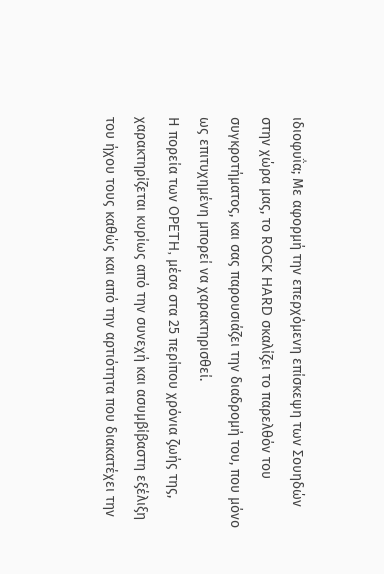ιδιοφυΐα; Με αφορμή την επερχόμενη επίσκεψη των Σουηδών στην χώρα μας, το ROCK HARD σκαλίζει το παρελθόν του συγκροτήματος, και σας παρουσιάζει την διαδρομή του, που μόνο ως επιτυχημένη μπορεί να χαρακτηρισθεί.
Η πορεία των OPETH, μέσα στα 25 περίπου χρόνια ζωής της, χαρακτηρίζεται κυρίως από την συνεχή και ασυμβίβαστη εξέλιξη του ήχου τους καθώς και από την αρτιότητα που διακατέχει την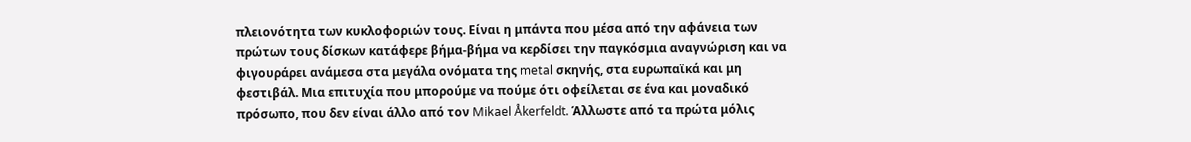πλειονότητα των κυκλοφοριών τους. Είναι η μπάντα που μέσα από την αφάνεια των πρώτων τους δίσκων κατάφερε βήμα-βήμα να κερδίσει την παγκόσμια αναγνώριση και να φιγουράρει ανάμεσα στα μεγάλα ονόματα της metal σκηνής, στα ευρωπαϊκά και μη φεστιβάλ. Μια επιτυχία που μπορούμε να πούμε ότι οφείλεται σε ένα και μοναδικό πρόσωπο, που δεν είναι άλλο από τον Mikael Åkerfeldt. Άλλωστε από τα πρώτα μόλις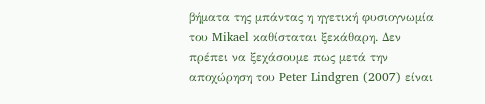βήματα της μπάντας η ηγετική φυσιογνωμία του Mikael καθίσταται ξεκάθαρη. Δεν πρέπει να ξεχάσουμε πως μετά την αποχώρηση του Peter Lindgren (2007) είναι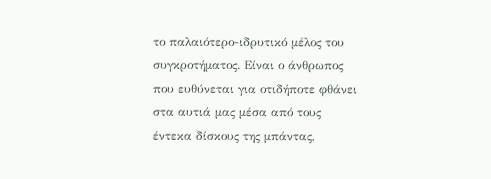το παλαιότερο-ιδρυτικό μέλος του συγκροτήματος. Είναι ο άνθρωπος που ευθύνεται για οτιδήποτε φθάνει στα αυτιά μας μέσα από τους έντεκα δίσκους της μπάντας,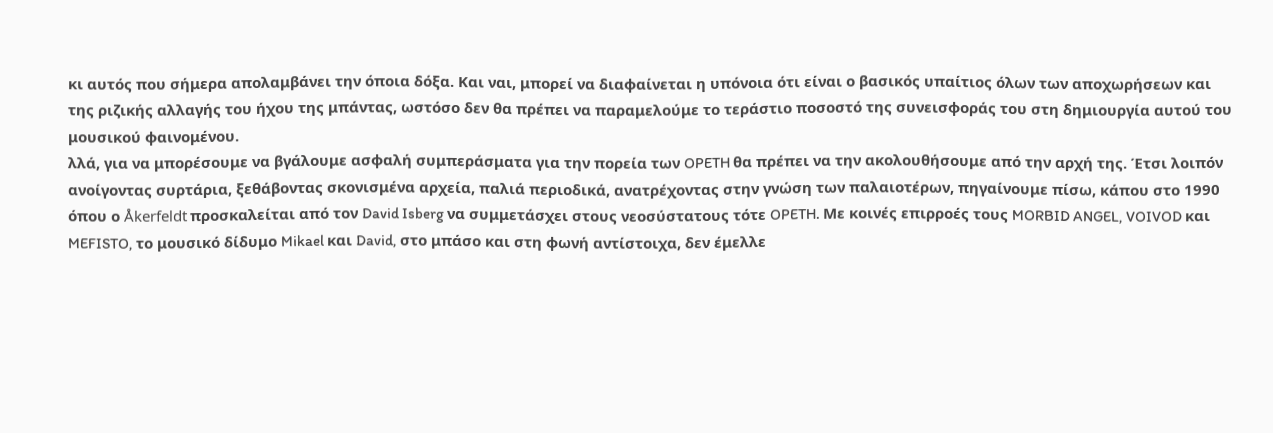κι αυτός που σήμερα απολαμβάνει την όποια δόξα. Και ναι, μπορεί να διαφαίνεται η υπόνοια ότι είναι ο βασικός υπαίτιος όλων των αποχωρήσεων και της ριζικής αλλαγής του ήχου της μπάντας, ωστόσο δεν θα πρέπει να παραμελούμε το τεράστιο ποσοστό της συνεισφοράς του στη δημιουργία αυτού του μουσικού φαινομένου.
λλά, για να μπορέσουμε να βγάλουμε ασφαλή συμπεράσματα για την πορεία των OPETH θα πρέπει να την ακολουθήσουμε από την αρχή της. Έτσι λοιπόν ανοίγοντας συρτάρια, ξεθάβοντας σκονισμένα αρχεία, παλιά περιοδικά, ανατρέχοντας στην γνώση των παλαιοτέρων, πηγαίνουμε πίσω, κάπου στο 1990 όπου ο Åkerfeldt προσκαλείται από τον David Isberg να συμμετάσχει στους νεοσύστατους τότε OPETH. Με κοινές επιρροές τους MORBID ANGEL, VOIVOD και MEFISTO, το μουσικό δίδυμο Mikael και David, στο μπάσο και στη φωνή αντίστοιχα, δεν έμελλε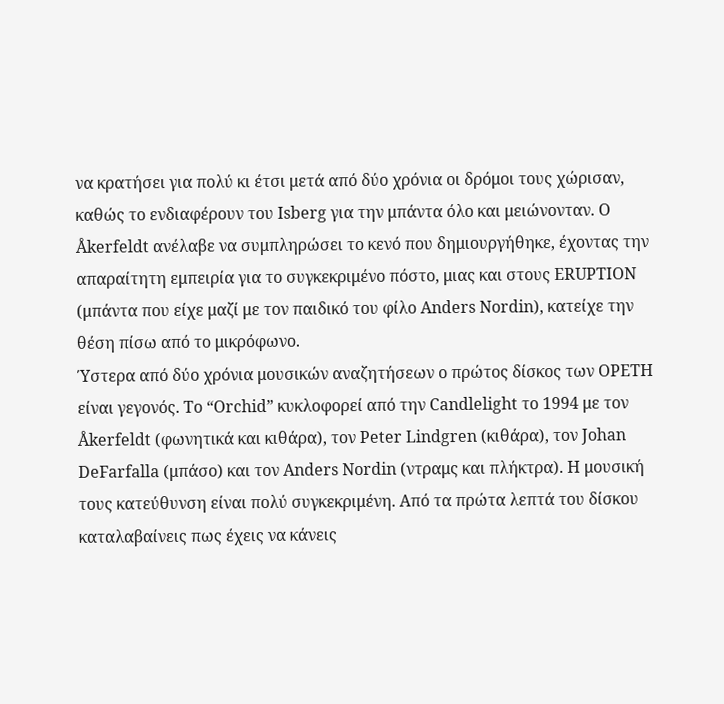να κρατήσει για πολύ κι έτσι μετά από δύο χρόνια οι δρόμοι τους χώρισαν, καθώς το ενδιαφέρουν του Isberg για την μπάντα όλο και μειώνονταν. Ο Åkerfeldt ανέλαβε να συμπληρώσει το κενό που δημιουργήθηκε, έχοντας την απαραίτητη εμπειρία για το συγκεκριμένο πόστο, μιας και στους ERUPTION (μπάντα που είχε μαζί με τον παιδικό του φίλο Anders Nordin), κατείχε την θέση πίσω από το μικρόφωνο.
Ύστερα από δύο χρόνια μουσικών αναζητήσεων ο πρώτος δίσκος των OPETH είναι γεγονός. Το “Orchid” κυκλοφορεί από την Candlelight το 1994 με τον Åkerfeldt (φωνητικά και κιθάρα), τον Peter Lindgren (κιθάρα), τον Johan DeFarfalla (μπάσο) και τον Anders Nordin (ντραμς και πλήκτρα). Η μουσική τους κατεύθυνση είναι πολύ συγκεκριμένη. Από τα πρώτα λεπτά του δίσκου καταλαβαίνεις πως έχεις να κάνεις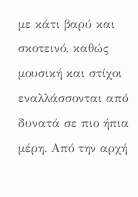με κάτι βαρύ και σκοτεινό, καθώς μουσική και στίχοι εναλλάσσονται από δυνατά σε πιο ήπια μέρη. Από την αρχή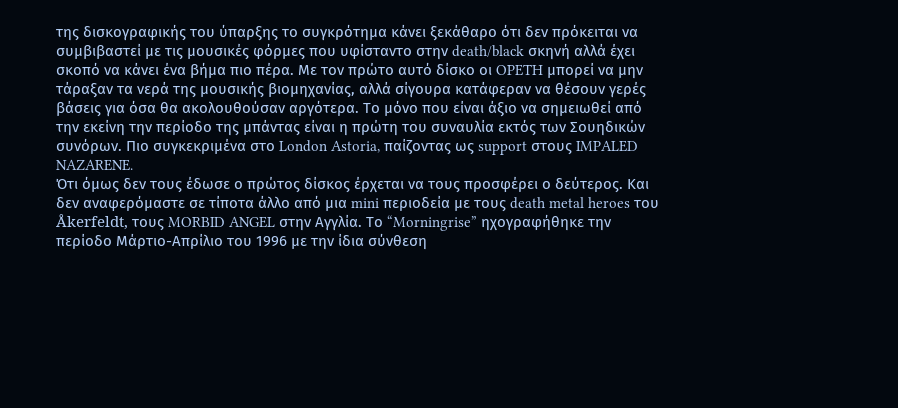της δισκογραφικής του ύπαρξης το συγκρότημα κάνει ξεκάθαρο ότι δεν πρόκειται να συμβιβαστεί με τις μουσικές φόρμες που υφίσταντο στην death/black σκηνή αλλά έχει σκοπό να κάνει ένα βήμα πιο πέρα. Με τον πρώτο αυτό δίσκο οι OPETH μπορεί να μην τάραξαν τα νερά της μουσικής βιομηχανίας, αλλά σίγουρα κατάφεραν να θέσουν γερές βάσεις για όσα θα ακολουθούσαν αργότερα. Το μόνο που είναι άξιο να σημειωθεί από την εκείνη την περίοδο της μπάντας είναι η πρώτη του συναυλία εκτός των Σουηδικών συνόρων. Πιο συγκεκριμένα στο London Astoria, παίζοντας ως support στους IMPALED NAZARENE.
Ότι όμως δεν τους έδωσε ο πρώτος δίσκος έρχεται να τους προσφέρει ο δεύτερος. Και δεν αναφερόμαστε σε τίποτα άλλο από μια mini περιοδεία με τους death metal heroes του Åkerfeldt, τους MORBID ANGEL στην Αγγλία. Το “Morningrise” ηχογραφήθηκε την περίοδο Μάρτιο-Απρίλιο του 1996 με την ίδια σύνθεση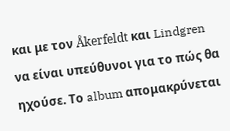και με τον Åkerfeldt και Lindgren να είναι υπεύθυνοι για το πώς θα ηχούσε. Το album απομακρύνεται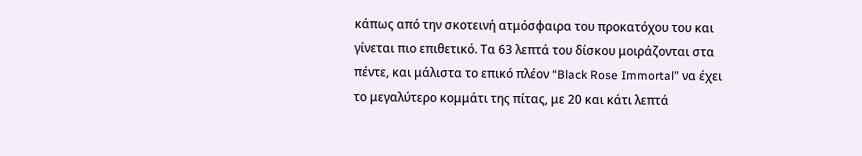κάπως από την σκοτεινή ατμόσφαιρα του προκατόχου του και γίνεται πιο επιθετικό. Τα 63 λεπτά του δίσκου μοιράζονται στα πέντε, και μάλιστα το επικό πλέον “Black Rose Immortal” να έχει το μεγαλύτερο κομμάτι της πίτας, με 20 και κάτι λεπτά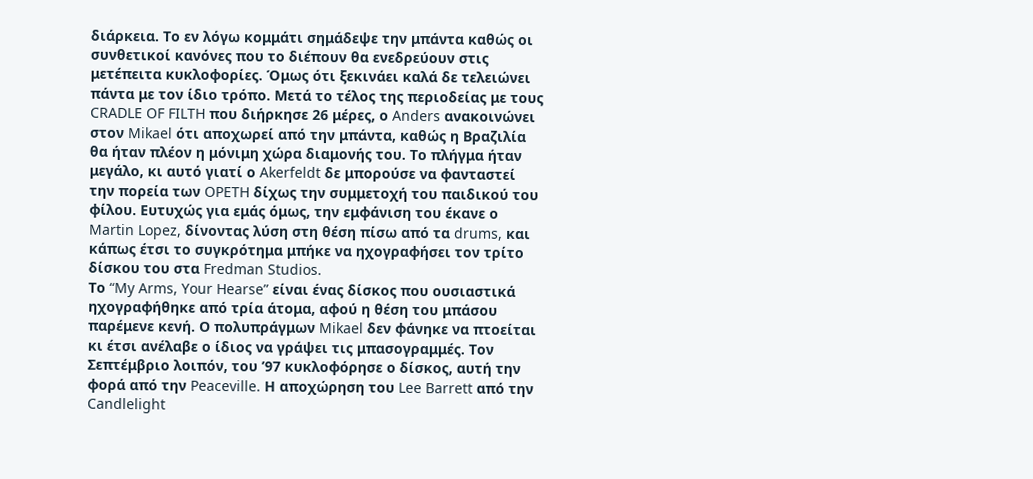διάρκεια. Το εν λόγω κομμάτι σημάδεψε την μπάντα καθώς οι συνθετικοί κανόνες που το διέπουν θα ενεδρεύουν στις μετέπειτα κυκλοφορίες. Όμως ότι ξεκινάει καλά δε τελειώνει πάντα με τον ίδιο τρόπο. Μετά το τέλος της περιοδείας με τους CRADLE OF FILTH που διήρκησε 26 μέρες, ο Anders ανακοινώνει στον Mikael ότι αποχωρεί από την μπάντα, καθώς η Βραζιλία θα ήταν πλέον η μόνιμη χώρα διαμονής του. Το πλήγμα ήταν μεγάλο, κι αυτό γιατί ο Akerfeldt δε μπορούσε να φανταστεί την πορεία των OPETH δίχως την συμμετοχή του παιδικού του φίλου. Ευτυχώς για εμάς όμως, την εμφάνιση του έκανε ο Martin Lopez, δίνοντας λύση στη θέση πίσω από τα drums, και κάπως έτσι το συγκρότημα μπήκε να ηχογραφήσει τον τρίτο δίσκου του στα Fredman Studios.
Το “My Arms, Your Hearse” είναι ένας δίσκος που ουσιαστικά ηχογραφήθηκε από τρία άτομα, αφού η θέση του μπάσου παρέμενε κενή. Ο πολυπράγμων Mikael δεν φάνηκε να πτοείται κι έτσι ανέλαβε ο ίδιος να γράψει τις μπασογραμμές. Τον Σεπτέμβριο λοιπόν, του ’97 κυκλοφόρησε ο δίσκος, αυτή την φορά από την Peaceville. Η αποχώρηση του Lee Barrett από την Candlelight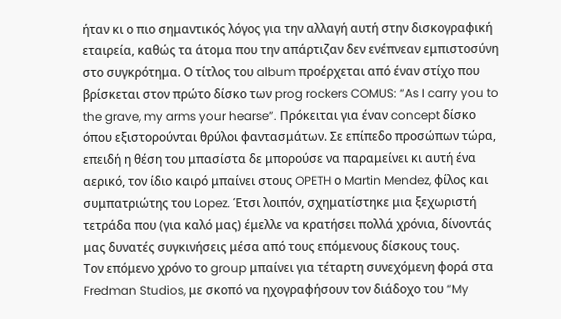ήταν κι ο πιο σημαντικός λόγος για την αλλαγή αυτή στην δισκογραφική εταιρεία, καθώς τα άτομα που την απάρτιζαν δεν ενέπνεαν εμπιστοσύνη στο συγκρότημα. Ο τίτλος του album προέρχεται από έναν στίχο που βρίσκεται στον πρώτο δίσκο των prog rockers COMUS: “As I carry you to the grave, my arms your hearse”. Πρόκειται για έναν concept δίσκο όπου εξιστορούνται θρύλοι φαντασμάτων. Σε επίπεδο προσώπων τώρα, επειδή η θέση του μπασίστα δε μπορούσε να παραμείνει κι αυτή ένα αερικό, τον ίδιο καιρό μπαίνει στους OPETH ο Martin Mendez, φίλος και συμπατριώτης του Lopez. Έτσι λοιπόν, σχηματίστηκε μια ξεχωριστή τετράδα που (για καλό μας) έμελλε να κρατήσει πολλά χρόνια, δίνοντάς μας δυνατές συγκινήσεις μέσα από τους επόμενους δίσκους τους.
Τον επόμενο χρόνο το group μπαίνει για τέταρτη συνεχόμενη φορά στα Fredman Studios, με σκοπό να ηχογραφήσουν τον διάδοχο του “My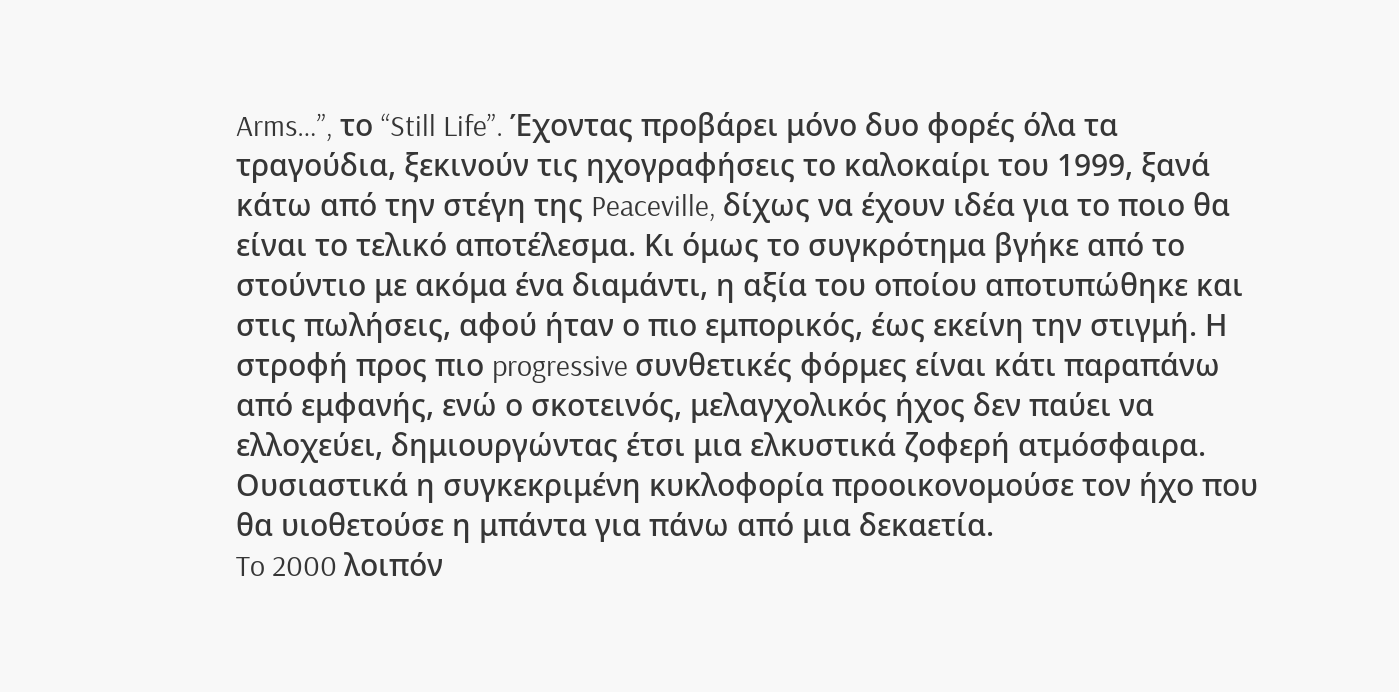Arms…”, το “Still Life”. Έχοντας προβάρει μόνο δυο φορές όλα τα τραγούδια, ξεκινούν τις ηχογραφήσεις το καλοκαίρι του 1999, ξανά κάτω από την στέγη της Peaceville, δίχως να έχουν ιδέα για το ποιο θα είναι το τελικό αποτέλεσμα. Κι όμως το συγκρότημα βγήκε από το στούντιο με ακόμα ένα διαμάντι, η αξία του οποίου αποτυπώθηκε και στις πωλήσεις, αφού ήταν ο πιο εμπορικός, έως εκείνη την στιγμή. Η στροφή προς πιο progressive συνθετικές φόρμες είναι κάτι παραπάνω από εμφανής, ενώ ο σκοτεινός, μελαγχολικός ήχος δεν παύει να ελλοχεύει, δημιουργώντας έτσι μια ελκυστικά ζοφερή ατμόσφαιρα. Ουσιαστικά η συγκεκριμένη κυκλοφορία προοικονομούσε τον ήχο που θα υιοθετούσε η μπάντα για πάνω από μια δεκαετία.
To 2000 λοιπόν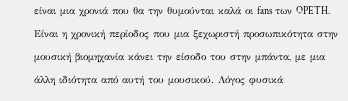είναι μια χρονιά που θα την θυμούνται καλά οι fans των OPETH. Είναι η χρονική περίοδος που μια ξεχωριστή προσωπικότητα στην μουσική βιομηχανία κάνει την είσοδο του στην μπάντα, με μια άλλη ιδιότητα από αυτή του μουσικού. Λόγος φυσικά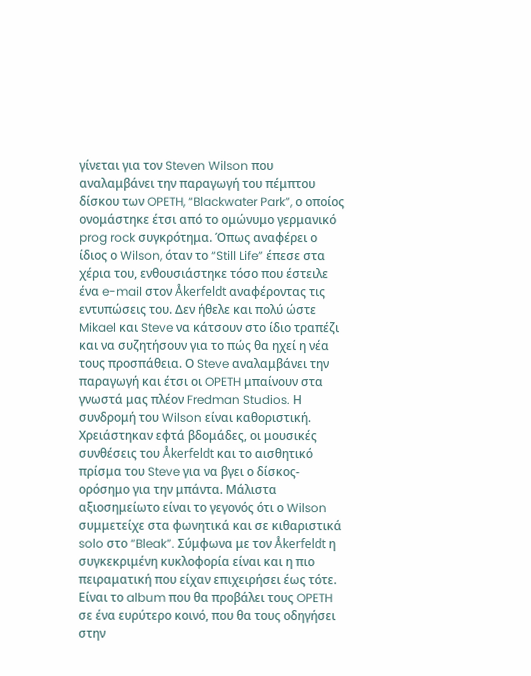γίνεται για τον Steven Wilson που αναλαμβάνει την παραγωγή του πέμπτου δίσκου των OPETH, “Blackwater Park”, ο οποίος ονομάστηκε έτσι από το ομώνυμο γερμανικό prog rock συγκρότημα. Όπως αναφέρει ο ίδιος ο Wilson, όταν το “Still Life” έπεσε στα χέρια του, ενθουσιάστηκε τόσο που έστειλε ένα e-mail στον Åkerfeldt αναφέροντας τις εντυπώσεις του. Δεν ήθελε και πολύ ώστε Mikael και Steve να κάτσουν στο ίδιο τραπέζι και να συζητήσουν για το πώς θα ηχεί η νέα τους προσπάθεια. Ο Steve αναλαμβάνει την παραγωγή και έτσι οι OPETH μπαίνουν στα γνωστά μας πλέον Fredman Studios. Η συνδρομή του Wilson είναι καθοριστική. Χρειάστηκαν εφτά βδομάδες, οι μουσικές συνθέσεις του Åkerfeldt και το αισθητικό πρίσμα του Steve για να βγει ο δίσκος-ορόσημο για την μπάντα. Μάλιστα αξιοσημείωτο είναι το γεγονός ότι ο Wilson συμμετείχε στα φωνητικά και σε κιθαριστικά solo στο “Bleak”. Σύμφωνα με τον Åkerfeldt η συγκεκριμένη κυκλοφορία είναι και η πιο πειραματική που είχαν επιχειρήσει έως τότε. Είναι το album που θα προβάλει τους OPETH σε ένα ευρύτερο κοινό, που θα τους οδηγήσει στην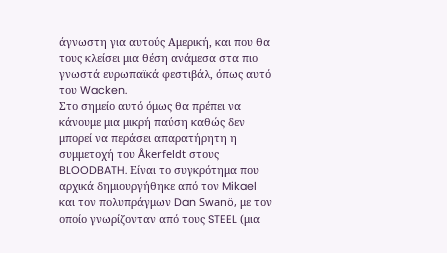άγνωστη για αυτούς Αμερική, και που θα τους κλείσει μια θέση ανάμεσα στα πιο γνωστά ευρωπαϊκά φεστιβάλ, όπως αυτό του Wacken.
Στο σημείο αυτό όμως θα πρέπει να κάνουμε μια μικρή παύση καθώς δεν μπορεί να περάσει απαρατήρητη η συμμετοχή του Åkerfeldt στους BLOODBATH. Είναι το συγκρότημα που αρχικά δημιουργήθηκε από τον Mikael και τον πολυπράγμων Dan Swanö, με τον οποίο γνωρίζονταν από τους STEEL (μια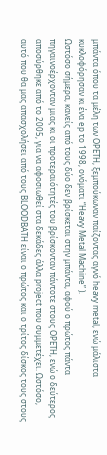μπάντα όπου τα μέλη των OPETH, ξεμπούκωναν παίζοντας αγνό heavy metal, ενώ μάλιστα κυκλοφόρησαν κι ένα ep το 1998, ονόματι “Heavy Metal Machine” ).
Ωστόσο σήμερα, κανείς από τους δύο δεν βρίσκεται στην μπάντα, αφού ο πρώτος πάντα πηγαινοέρχονταν μιας κι οι προτεραιότητές του βρίσκονταν πάντοτε στους OPETH, ενώ ο δεύτερος αποσύρθηκε από το 2005, για να αφοσιωθεί στα δεκάδες άλλα project που συμμετέχει. Ωστόσο, αυτό που θα μας απασχολήσει από τους BLOODBATH είναι ο πρώτος και ο τρίτος δίσκος τους στους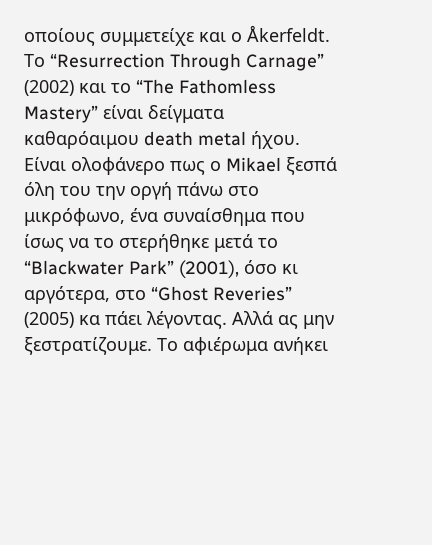οποίους συμμετείχε και ο Åkerfeldt. Το “Resurrection Through Carnage” (2002) και το “The Fathomless Mastery” είναι δείγματα καθαρόαιμου death metal ήχου. Είναι ολοφάνερο πως ο Mikael ξεσπά όλη του την οργή πάνω στο μικρόφωνο, ένα συναίσθημα που ίσως να το στερήθηκε μετά το “Blackwater Park” (2001), όσο κι αργότερα, στο “Ghost Reveries” (2005) κα πάει λέγοντας. Αλλά ας μην ξεστρατίζουμε. Το αφιέρωμα ανήκει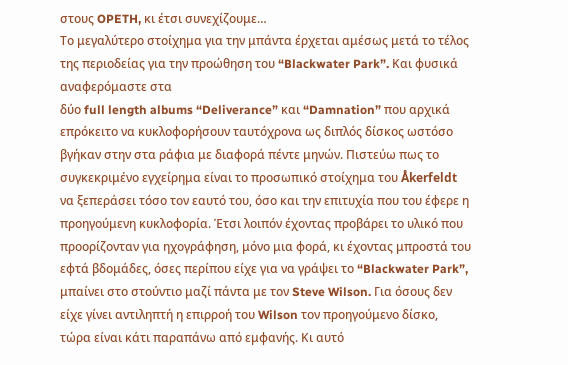στους OPETH, κι έτσι συνεχίζουμε…
Το μεγαλύτερο στοίχημα για την μπάντα έρχεται αμέσως μετά το τέλος της περιοδείας για την προώθηση του “Blackwater Park”. Και φυσικά αναφερόμαστε στα
δύο full length albums “Deliverance” και “Damnation” που αρχικά επρόκειτο να κυκλοφορήσουν ταυτόχρονα ως διπλός δίσκος ωστόσο βγήκαν στην στα ράφια με διαφορά πέντε μηνών. Πιστεύω πως το συγκεκριμένο εγχείρημα είναι το προσωπικό στοίχημα του Åkerfeldt να ξεπεράσει τόσο τον εαυτό του, όσο και την επιτυχία που του έφερε η προηγούμενη κυκλοφορία. Έτσι λοιπόν έχοντας προβάρει το υλικό που προορίζονταν για ηχογράφηση, μόνο μια φορά, κι έχοντας μπροστά του εφτά βδομάδες, όσες περίπου είχε για να γράψει το “Blackwater Park”, μπαίνει στο στούντιο μαζί πάντα με τον Steve Wilson. Για όσους δεν είχε γίνει αντιληπτή η επιρροή του Wilson τον προηγούμενο δίσκο, τώρα είναι κάτι παραπάνω από εμφανής. Κι αυτό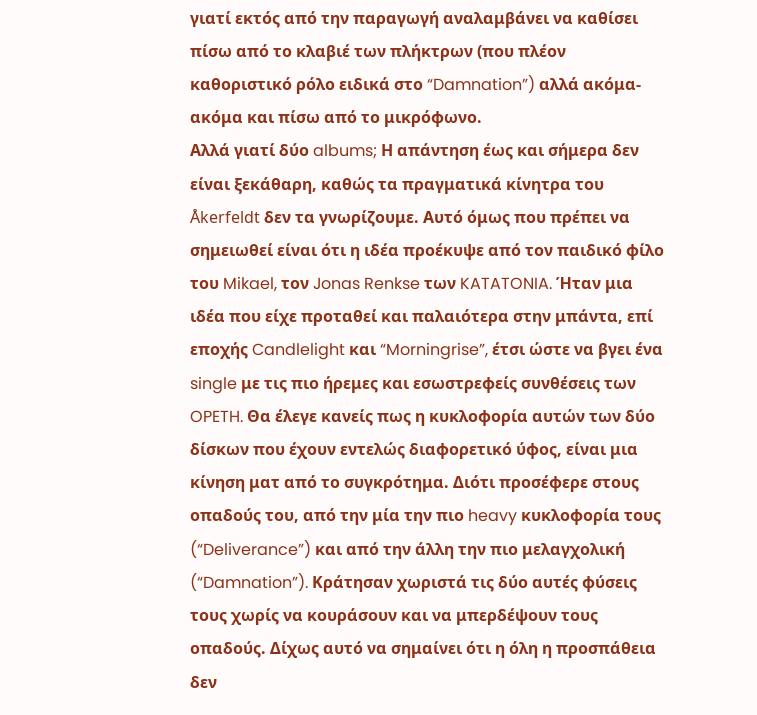γιατί εκτός από την παραγωγή αναλαμβάνει να καθίσει πίσω από το κλαβιέ των πλήκτρων (που πλέον καθοριστικό ρόλο ειδικά στο “Damnation”) αλλά ακόμα-ακόμα και πίσω από το μικρόφωνο.
Αλλά γιατί δύο albums; Η απάντηση έως και σήμερα δεν είναι ξεκάθαρη, καθώς τα πραγματικά κίνητρα του Åkerfeldt δεν τα γνωρίζουμε. Αυτό όμως που πρέπει να σημειωθεί είναι ότι η ιδέα προέκυψε από τον παιδικό φίλο του Mikael, τον Jonas Renkse των KATATONIA. Ήταν μια ιδέα που είχε προταθεί και παλαιότερα στην μπάντα, επί εποχής Candlelight και “Morningrise”, έτσι ώστε να βγει ένα single με τις πιο ήρεμες και εσωστρεφείς συνθέσεις των OPETH. Θα έλεγε κανείς πως η κυκλοφορία αυτών των δύο δίσκων που έχουν εντελώς διαφορετικό ύφος, είναι μια κίνηση ματ από το συγκρότημα. Διότι προσέφερε στους οπαδούς του, από την μία την πιο heavy κυκλοφορία τους (“Deliverance”) και από την άλλη την πιο μελαγχολική (“Damnation”). Κράτησαν χωριστά τις δύο αυτές φύσεις τους χωρίς να κουράσουν και να μπερδέψουν τους οπαδούς. Δίχως αυτό να σημαίνει ότι η όλη η προσπάθεια δεν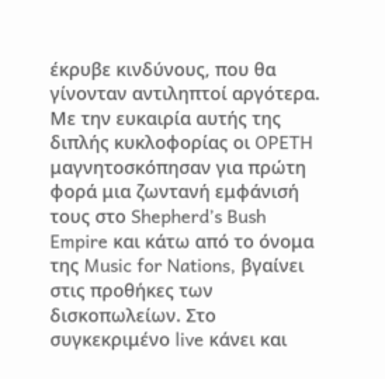έκρυβε κινδύνους, που θα γίνονταν αντιληπτοί αργότερα. Με την ευκαιρία αυτής της διπλής κυκλοφορίας οι OPETH μαγνητοσκόπησαν για πρώτη φορά μια ζωντανή εμφάνισή τους στο Shepherd’s Bush Empire και κάτω από το όνομα της Music for Nations, βγαίνει στις προθήκες των δισκοπωλείων. Στο συγκεκριμένο live κάνει και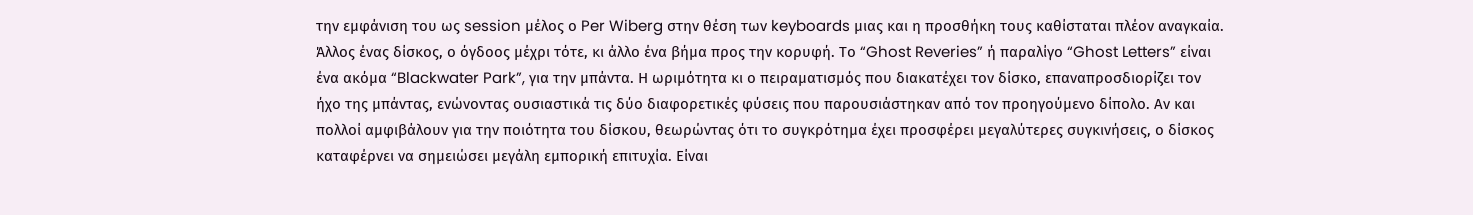την εμφάνιση του ως session μέλος ο Per Wiberg στην θέση των keyboards μιας και η προσθήκη τους καθίσταται πλέον αναγκαία.
Άλλος ένας δίσκος, ο όγδοος μέχρι τότε, κι άλλο ένα βήμα προς την κορυφή. Το “Ghost Reveries” ή παραλίγο “Ghost Letters” είναι ένα ακόμα “Blackwater Park”, για την μπάντα. Η ωριμότητα κι ο πειραματισμός που διακατέχει τον δίσκο, επαναπροσδιορίζει τον ήχο της μπάντας, ενώνοντας ουσιαστικά τις δύο διαφορετικές φύσεις που παρουσιάστηκαν από τον προηγούμενο δίπολο. Αν και πολλοί αμφιβάλουν για την ποιότητα του δίσκου, θεωρώντας ότι το συγκρότημα έχει προσφέρει μεγαλύτερες συγκινήσεις, ο δίσκος καταφέρνει να σημειώσει μεγάλη εμπορική επιτυχία. Είναι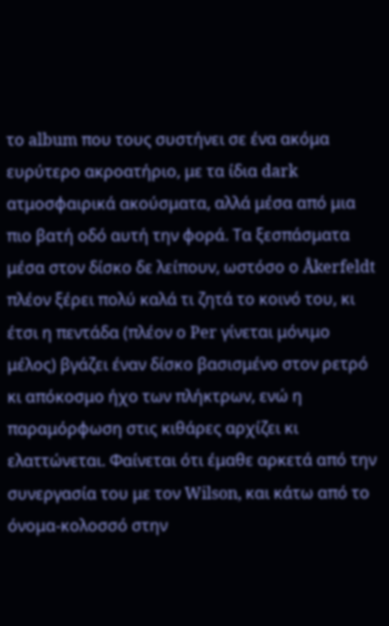το album που τους συστήνει σε ένα ακόμα ευρύτερο ακροατήριο, με τα ίδια dark ατμοσφαιρικά ακούσματα, αλλά μέσα από μια πιο βατή οδό αυτή την φορά. Τα ξεσπάσματα μέσα στον δίσκο δε λείπουν, ωστόσο ο Åkerfeldt πλέον ξέρει πολύ καλά τι ζητά το κοινό του, κι έτσι η πεντάδα (πλέον ο Per γίνεται μόνιμο μέλος) βγάζει έναν δίσκο βασισμένο στον ρετρό κι απόκοσμο ήχο των πλήκτρων, ενώ η παραμόρφωση στις κιθάρες αρχίζει κι ελαττώνεται. Φαίνεται ότι έμαθε αρκετά από την συνεργασία του με τον Wilson, και κάτω από το όνομα-κολοσσό στην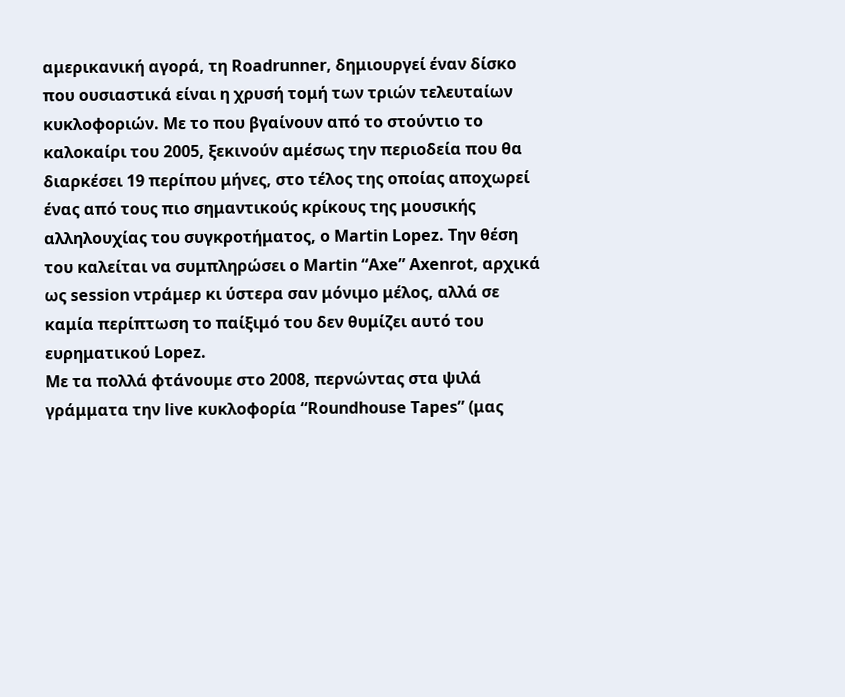αμερικανική αγορά, τη Roadrunner, δημιουργεί έναν δίσκο που ουσιαστικά είναι η χρυσή τομή των τριών τελευταίων κυκλοφοριών. Με το που βγαίνουν από το στούντιο το καλοκαίρι του 2005, ξεκινούν αμέσως την περιοδεία που θα διαρκέσει 19 περίπου μήνες, στο τέλος της οποίας αποχωρεί ένας από τους πιο σημαντικούς κρίκους της μουσικής αλληλουχίας του συγκροτήματος, ο Martin Lopez. Την θέση του καλείται να συμπληρώσει ο Martin “Axe” Axenrot, αρχικά ως session ντράμερ κι ύστερα σαν μόνιμο μέλος, αλλά σε καμία περίπτωση το παίξιμό του δεν θυμίζει αυτό του ευρηματικού Lopez.
Με τα πολλά φτάνουμε στο 2008, περνώντας στα ψιλά γράμματα την live κυκλοφορία “Roundhouse Tapes” (μας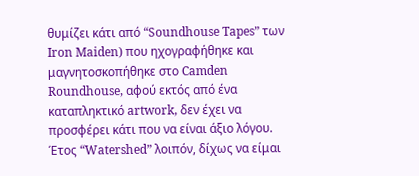θυμίζει κάτι από “Soundhouse Tapes” των Iron Maiden) που ηχογραφήθηκε και μαγνητοσκοπήθηκε στο Camden Roundhouse, αφού εκτός από ένα καταπληκτικό artwork, δεν έχει να προσφέρει κάτι που να είναι άξιο λόγου. Έτος “Watershed” λοιπόν, δίχως να είμαι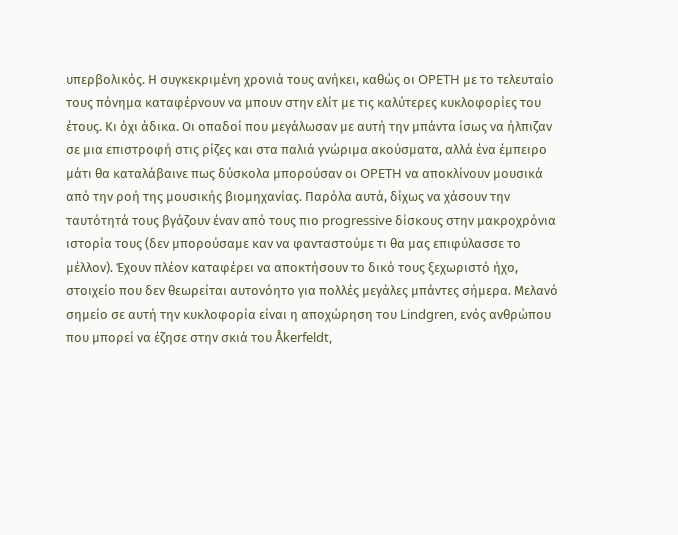υπερβολικός. Η συγκεκριμένη χρονιά τους ανήκει, καθώς οι OPETH με το τελευταίο τους πόνημα καταφέρνουν να μπουν στην ελίτ με τις καλύτερες κυκλοφορίες του έτους. Κι όχι άδικα. Οι οπαδοί που μεγάλωσαν με αυτή την μπάντα ίσως να ήλπιζαν σε μια επιστροφή στις ρίζες και στα παλιά γνώριμα ακούσματα, αλλά ένα έμπειρο μάτι θα καταλάβαινε πως δύσκολα μπορούσαν οι OPETH να αποκλίνουν μουσικά από την ροή της μουσικής βιομηχανίας. Παρόλα αυτά, δίχως να χάσουν την ταυτότητά τους βγάζουν έναν από τους πιο progressive δίσκους στην μακροχρόνια ιστορία τους (δεν μπορούσαμε καν να φανταστούμε τι θα μας επιφύλασσε το μέλλον). Έχουν πλέον καταφέρει να αποκτήσουν το δικό τους ξεχωριστό ήχο, στοιχείο που δεν θεωρείται αυτονόητο για πολλές μεγάλες μπάντες σήμερα. Μελανό σημείο σε αυτή την κυκλοφορία είναι η αποχώρηση του Lindgren, ενός ανθρώπου που μπορεί να έζησε στην σκιά του Åkerfeldt,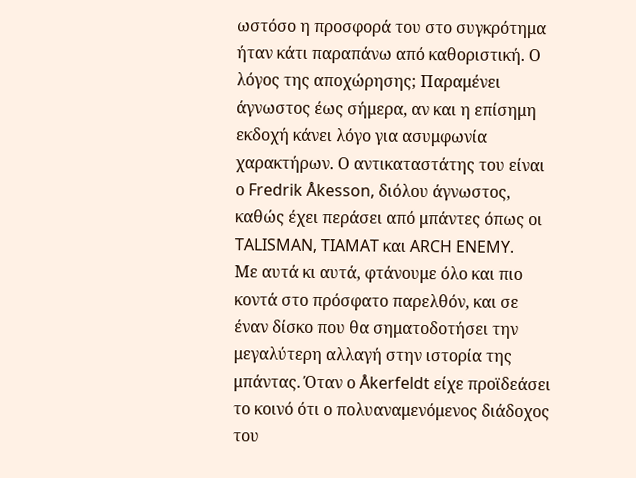ωστόσο η προσφορά του στο συγκρότημα ήταν κάτι παραπάνω από καθοριστική. Ο λόγος της αποχώρησης; Παραμένει άγνωστος έως σήμερα, αν και η επίσημη εκδοχή κάνει λόγο για ασυμφωνία χαρακτήρων. Ο αντικαταστάτης του είναι ο Fredrik Åkesson, διόλου άγνωστος, καθώς έχει περάσει από μπάντες όπως οι TALISMAN, TIAMAT και ARCH ENEMY.
Με αυτά κι αυτά, φτάνουμε όλο και πιο κοντά στο πρόσφατο παρελθόν, και σε έναν δίσκο που θα σηματοδοτήσει την μεγαλύτερη αλλαγή στην ιστορία της μπάντας. Όταν ο Åkerfeldt είχε προϊδεάσει το κοινό ότι ο πολυαναμενόμενος διάδοχος του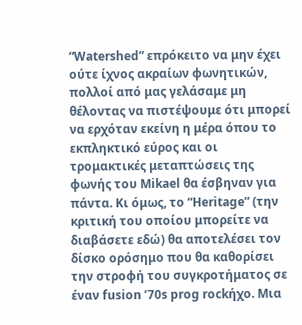“Watershed” επρόκειτο να μην έχει ούτε ίχνος ακραίων φωνητικών, πολλοί από μας γελάσαμε μη θέλοντας να πιστέψουμε ότι μπορεί να ερχόταν εκείνη η μέρα όπου το εκπληκτικό εύρος και οι τρομακτικές μεταπτώσεις της φωνής του Mikael θα έσβηναν για πάντα. Κι όμως, το “Heritage” (την κριτική του οποίου μπορείτε να διαβάσετε εδώ) θα αποτελέσει τον δίσκο ορόσημο που θα καθορίσει την στροφή του συγκροτήματος σε έναν fusion ’70s prog rockήχο. Μια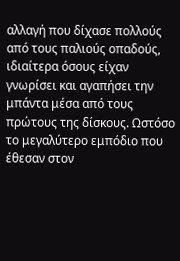αλλαγή που δίχασε πολλούς από τους παλιούς οπαδούς, ιδιαίτερα όσους είχαν γνωρίσει και αγαπήσει την μπάντα μέσα από τους πρώτους της δίσκους. Ωστόσο το μεγαλύτερο εμπόδιο που έθεσαν στον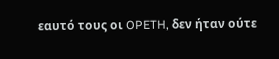εαυτό τους οι OPETH, δεν ήταν ούτε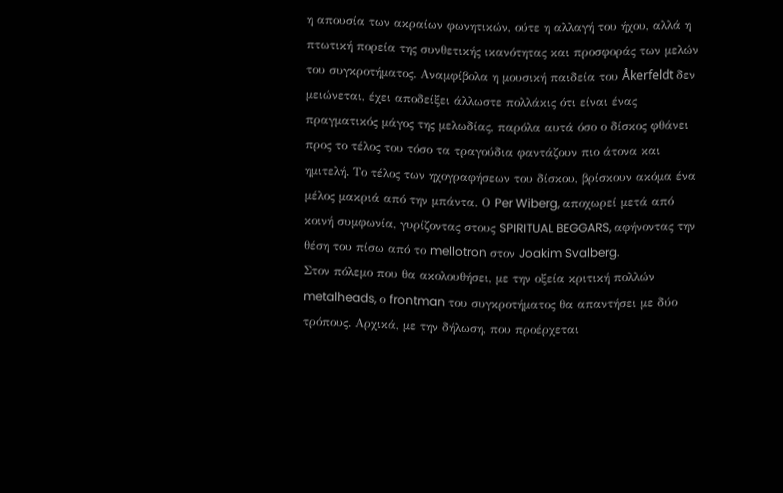η απουσία των ακραίων φωνητικών, ούτε η αλλαγή του ήχου, αλλά η πτωτική πορεία της συνθετικής ικανότητας και προσφοράς των μελών του συγκροτήματος. Αναμφίβολα η μουσική παιδεία του Åkerfeldt δεν μειώνεται, έχει αποδείξει άλλωστε πολλάκις ότι είναι ένας πραγματικός μάγος της μελωδίας, παρόλα αυτά όσο ο δίσκος φθάνει προς το τέλος του τόσο τα τραγούδια φαντάζουν πιο άτονα και ημιτελή. Το τέλος των ηχογραφήσεων του δίσκου, βρίσκουν ακόμα ένα μέλος μακριά από την μπάντα. Ο Per Wiberg, αποχωρεί μετά από κοινή συμφωνία, γυρίζοντας στους SPIRITUAL BEGGARS, αφήνοντας την θέση του πίσω από το mellotron στον Joakim Svalberg.
Στον πόλεμο που θα ακολουθήσει, με την οξεία κριτική πολλών metalheads, ο frontman του συγκροτήματος θα απαντήσει με δύο τρόπους. Αρχικά, με την δήλωση, που προέρχεται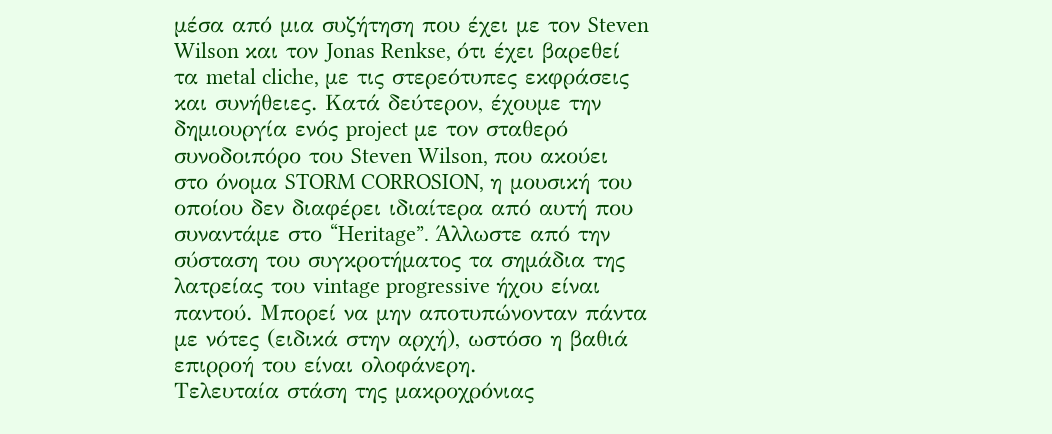μέσα από μια συζήτηση που έχει με τον Steven Wilson και τον Jonas Renkse, ότι έχει βαρεθεί τα metal cliche, με τις στερεότυπες εκφράσεις και συνήθειες. Κατά δεύτερον, έχουμε την δημιουργία ενός project με τον σταθερό συνοδοιπόρο του Steven Wilson, που ακούει στο όνομα STORM CORROSION, η μουσική του οποίου δεν διαφέρει ιδιαίτερα από αυτή που συναντάμε στο “Heritage”. Άλλωστε από την σύσταση του συγκροτήματος τα σημάδια της λατρείας του vintage progressive ήχου είναι παντού. Μπορεί να μην αποτυπώνονταν πάντα με νότες (ειδικά στην αρχή), ωστόσο η βαθιά επιρροή του είναι ολοφάνερη.
Τελευταία στάση της μακροχρόνιας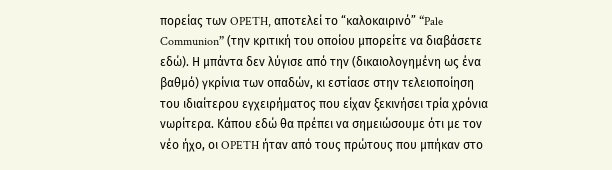πορείας των OPETH, αποτελεί το “καλοκαιρινό” “Pale Communion” (την κριτική του οποίου μπορείτε να διαβάσετε εδώ). Η μπάντα δεν λύγισε από την (δικαιολογημένη ως ένα βαθμό) γκρίνια των οπαδών, κι εστίασε στην τελειοποίηση του ιδιαίτερου εγχειρήματος που είχαν ξεκινήσει τρία χρόνια νωρίτερα. Κάπου εδώ θα πρέπει να σημειώσουμε ότι με τον νέο ήχο, οι OPETH ήταν από τους πρώτους που μπήκαν στο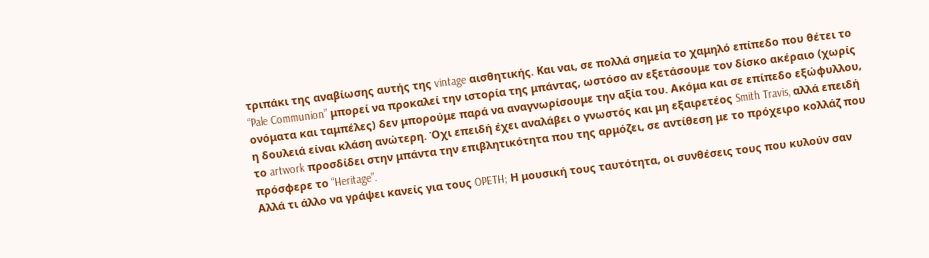τριπάκι της αναβίωσης αυτής της vintage αισθητικής. Και ναι, σε πολλά σημεία το χαμηλό επίπεδο που θέτει το “Pale Communion” μπορεί να προκαλεί την ιστορία της μπάντας, ωστόσο αν εξετάσουμε τον δίσκο ακέραιο (χωρίς ονόματα και ταμπέλες) δεν μπορούμε παρά να αναγνωρίσουμε την αξία του. Ακόμα και σε επίπεδο εξώφυλλου, η δουλειά είναι κλάση ανώτερη. Όχι επειδή έχει αναλάβει ο γνωστός και μη εξαιρετέος Smith Travis, αλλά επειδή το artwork προσδίδει στην μπάντα την επιβλητικότητα που της αρμόζει, σε αντίθεση με το πρόχειρο κολλάζ που πρόσφερε το “Heritage”.
Αλλά τι άλλο να γράψει κανείς για τους OPETH; Η μουσική τους ταυτότητα, οι συνθέσεις τους που κυλούν σαν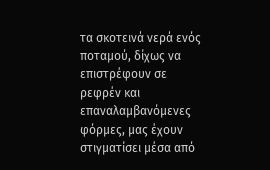τα σκοτεινά νερά ενός ποταμού, δίχως να επιστρέφουν σε ρεφρέν και επαναλαμβανόμενες φόρμες, μας έχουν στιγματίσει μέσα από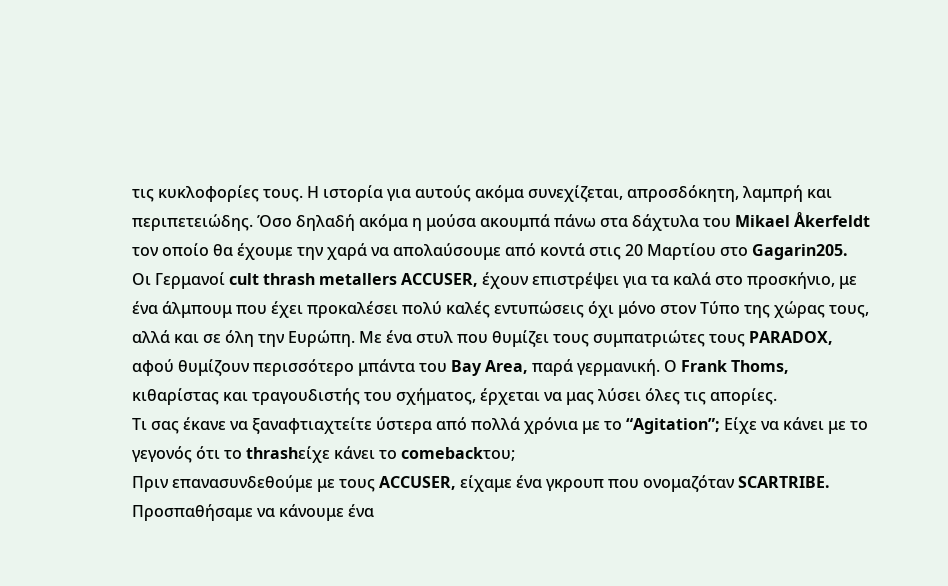τις κυκλοφορίες τους. Η ιστορία για αυτούς ακόμα συνεχίζεται, απροσδόκητη, λαμπρή και περιπετειώδης. Όσο δηλαδή ακόμα η μούσα ακουμπά πάνω στα δάχτυλα του Mikael Åkerfeldt τον οποίο θα έχουμε την χαρά να απολαύσουμε από κοντά στις 20 Μαρτίου στο Gagarin205.
Οι Γερμανοί cult thrash metallers ACCUSER, έχουν επιστρέψει για τα καλά στο προσκήνιο, με ένα άλμπουμ που έχει προκαλέσει πολύ καλές εντυπώσεις όχι μόνο στον Τύπο της χώρας τους, αλλά και σε όλη την Ευρώπη. Με ένα στυλ που θυμίζει τους συμπατριώτες τους PARADOX, αφού θυμίζουν περισσότερο μπάντα του Bay Area, παρά γερμανική. Ο Frank Thoms, κιθαρίστας και τραγουδιστής του σχήματος, έρχεται να μας λύσει όλες τις απορίες.
Τι σας έκανε να ξαναφτιαχτείτε ύστερα από πολλά χρόνια με το “Agitation”; Είχε να κάνει με το γεγονός ότι το thrashείχε κάνει το comebackτου;
Πριν επανασυνδεθούμε με τους ACCUSER, είχαμε ένα γκρουπ που ονομαζόταν SCARTRIBE. Προσπαθήσαμε να κάνουμε ένα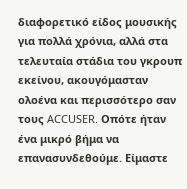διαφορετικό είδος μουσικής για πολλά χρόνια, αλλά στα τελευταία στάδια του γκρουπ εκείνου, ακουγόμασταν ολοένα και περισσότερο σαν τους ACCUSER. Οπότε ήταν ένα μικρό βήμα να επανασυνδεθούμε. Είμαστε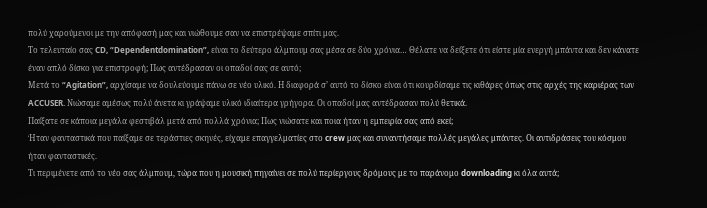πολύ χαρούμενοι με την απόφασή μας και νιώθουμε σαν να επιστρέψαμε σπίτι μας.
Το τελευταίο σας CD, “Dependentdomination”, είναι το δεύτερο άλμπουμ σας μέσα σε δύο χρόνια… Θέλατε να δείξετε ότι είστε μία ενεργή μπάντα και δεν κάνατε έναν απλό δίσκο για επιστροφή; Πως αντέδρασαν οι οπαδοί σας σε αυτό;
Μετά το “Agitation”, αρχίσαμε να δουλεύουμε πάνω σε νέο υλικό. Η διαφορά σ’ αυτό το δίσκο είναι ότι κουρδίσαμε τις κιθάρες όπως στις αρχές της καριέρας των ACCUSER. Νιώσαμε αμέσως πολύ άνετα κι γράψαμε υλικό ιδιαίτερα γρήγορα. Οι οπαδοί μας αντέδρασαν πολύ θετικά.
Παίξατε σε κάποια μεγάλα φεστιβάλ μετά από πολλά χρόνια; Πως νιώσατε και ποια ήταν η εμπειρία σας από εκεί;
Ήταν φανταστικά που παίξαμε σε τεράστιες σκηνές, είχαμε επαγγελματίες στο crew μας και συναντήσαμε πολλές μεγάλες μπάντες. Οι αντιδράσεις του κόσμου ήταν φανταστικές.
Τι περιμένετε από το νέο σας άλμπουμ, τώρα που η μουσική πηγαίνει σε πολύ περίεργους δρόμους με το παράνομο downloading κι όλα αυτά;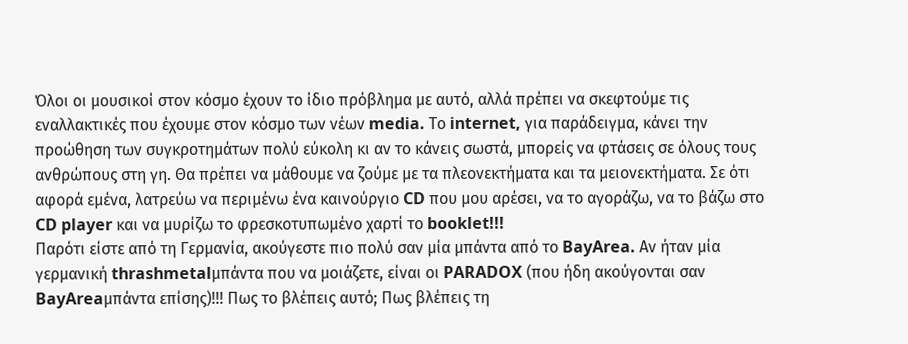Όλοι οι μουσικοί στον κόσμο έχουν το ίδιο πρόβλημα με αυτό, αλλά πρέπει να σκεφτούμε τις εναλλακτικές που έχουμε στον κόσμο των νέων media. Το internet, για παράδειγμα, κάνει την προώθηση των συγκροτημάτων πολύ εύκολη κι αν το κάνεις σωστά, μπορείς να φτάσεις σε όλους τους ανθρώπους στη γη. Θα πρέπει να μάθουμε να ζούμε με τα πλεονεκτήματα και τα μειονεκτήματα. Σε ότι αφορά εμένα, λατρεύω να περιμένω ένα καινούργιο CD που μου αρέσει, να το αγοράζω, να το βάζω στο CD player και να μυρίζω το φρεσκοτυπωμένο χαρτί το booklet!!!
Παρότι είστε από τη Γερμανία, ακούγεστε πιο πολύ σαν μία μπάντα από το BayArea. Αν ήταν μία γερμανική thrashmetalμπάντα που να μοιάζετε, είναι οι PARADOX (που ήδη ακούγονται σαν BayAreaμπάντα επίσης)!!! Πως το βλέπεις αυτό; Πως βλέπεις τη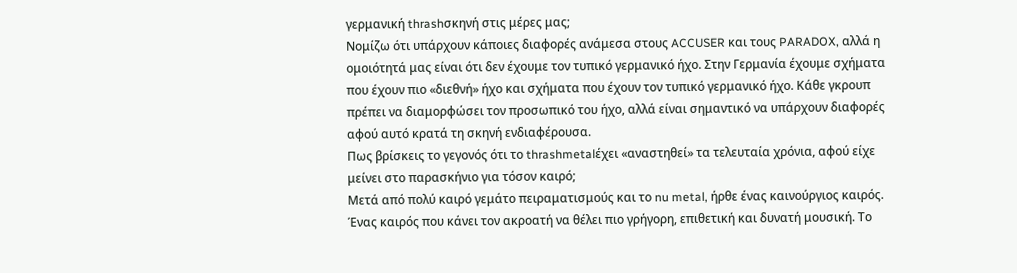γερμανική thrashσκηνή στις μέρες μας;
Νομίζω ότι υπάρχουν κάποιες διαφορές ανάμεσα στους ACCUSER και τους PARADOX, αλλά η ομοιότητά μας είναι ότι δεν έχουμε τον τυπικό γερμανικό ήχο. Στην Γερμανία έχουμε σχήματα που έχουν πιο «διεθνή» ήχο και σχήματα που έχουν τον τυπικό γερμανικό ήχο. Κάθε γκρουπ πρέπει να διαμορφώσει τον προσωπικό του ήχο, αλλά είναι σημαντικό να υπάρχουν διαφορές αφού αυτό κρατά τη σκηνή ενδιαφέρουσα.
Πως βρίσκεις το γεγονός ότι το thrashmetalέχει «αναστηθεί» τα τελευταία χρόνια, αφού είχε μείνει στο παρασκήνιο για τόσον καιρό;
Μετά από πολύ καιρό γεμάτο πειραματισμούς και το nu metal, ήρθε ένας καινούργιος καιρός. Ένας καιρός που κάνει τον ακροατή να θέλει πιο γρήγορη, επιθετική και δυνατή μουσική. Το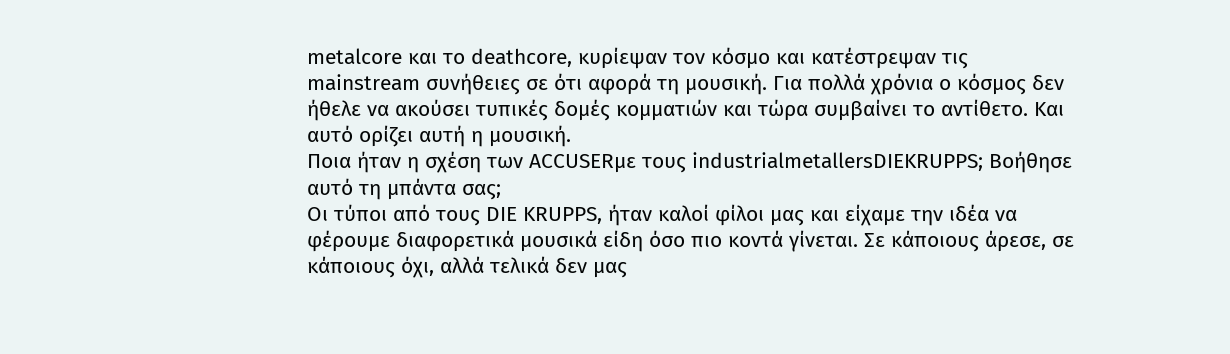metalcore και το deathcore, κυρίεψαν τον κόσμο και κατέστρεψαν τις mainstream συνήθειες σε ότι αφορά τη μουσική. Για πολλά χρόνια ο κόσμος δεν ήθελε να ακούσει τυπικές δομές κομματιών και τώρα συμβαίνει το αντίθετο. Και αυτό ορίζει αυτή η μουσική.
Ποια ήταν η σχέση των ACCUSERμε τους industrialmetallersDIEKRUPPS; Βοήθησε αυτό τη μπάντα σας;
Οι τύποι από τους DIE KRUPPS, ήταν καλοί φίλοι μας και είχαμε την ιδέα να φέρουμε διαφορετικά μουσικά είδη όσο πιο κοντά γίνεται. Σε κάποιους άρεσε, σε κάποιους όχι, αλλά τελικά δεν μας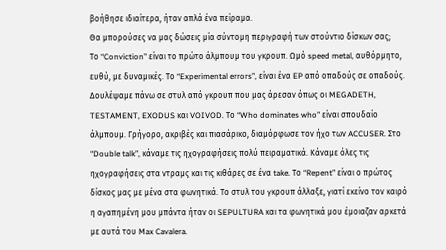βοήθησε ιδιαίτερα, ήταν απλά ένα πείραμα.
Θα μπορούσες να μας δώσεις μία σύντομη περιγραφή των στούντιο δίσκων σας;
Το “Conviction” είναι το πρώτο άλμπουμ του γκρουπ. Ωμό speed metal, αυθόρμητο, ευθύ, με δυναμικές. Το “Experimental errors”, είναι ένα EP από οπαδούς σε οπαδούς. Δουλέψαμε πάνω σε στυλ από γκρουπ που μας άρεσαν όπως οι MEGADETH, TESTAMENT, EXODUS και VOIVOD. Το “Who dominates who” είναι σπουδαίο άλμπουμ. Γρήγορο, ακριβές και πιασάρικο, διαμόρφωσε τον ήχο των ACCUSER. Στο “Double talk”, κάναμε τις ηχογραφήσεις πολύ πειραματικά. Κάναμε όλες τις ηχογραφήσεις στα ντραμς και τις κιθάρες σε ένα take. Το “Repent” είναι ο πρώτος δίσκος μας με μένα στα φωνητικά. Το στυλ του γκρουπ άλλαξε, γιατί εκείνο τον καιρό η αγαπημένη μου μπάντα ήταν οι SEPULTURA και τα φωνητικά μου έμοιαζαν αρκετά με αυτά του Max Cavalera.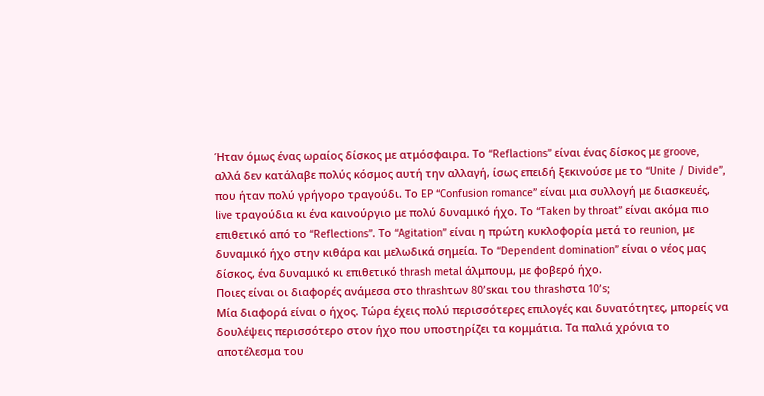Ήταν όμως ένας ωραίος δίσκος με ατμόσφαιρα. Το “Reflactions” είναι ένας δίσκος με groove, αλλά δεν κατάλαβε πολύς κόσμος αυτή την αλλαγή, ίσως επειδή ξεκινούσε με το “Unite / Divide”, που ήταν πολύ γρήγορο τραγούδι. Το EP “Confusion romance” είναι μια συλλογή με διασκευές, live τραγούδια κι ένα καινούργιο με πολύ δυναμικό ήχο. Το “Taken by throat” είναι ακόμα πιο επιθετικό από το “Reflections”. Το “Agitation” είναι η πρώτη κυκλοφορία μετά το reunion, με δυναμικό ήχο στην κιθάρα και μελωδικά σημεία. Το “Dependent domination” είναι ο νέος μας δίσκος, ένα δυναμικό κι επιθετικό thrash metal άλμπουμ, με φοβερό ήχο.
Ποιες είναι οι διαφορές ανάμεσα στο thrashτων 80’sκαι του thrashστα 10’s;
Μία διαφορά είναι ο ήχος. Τώρα έχεις πολύ περισσότερες επιλογές και δυνατότητες, μπορείς να δουλέψεις περισσότερο στον ήχο που υποστηρίζει τα κομμάτια. Τα παλιά χρόνια το αποτέλεσμα του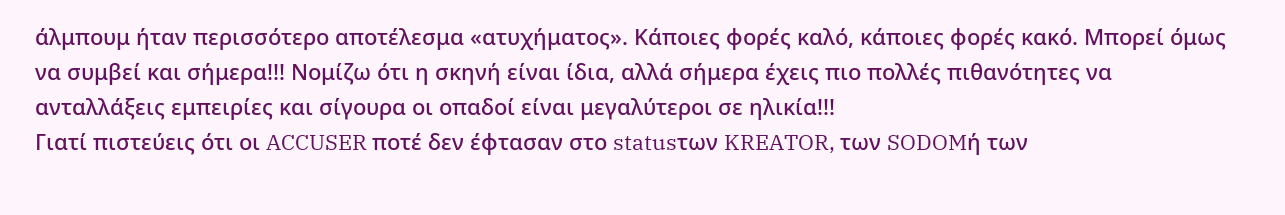άλμπουμ ήταν περισσότερο αποτέλεσμα «ατυχήματος». Κάποιες φορές καλό, κάποιες φορές κακό. Μπορεί όμως να συμβεί και σήμερα!!! Νομίζω ότι η σκηνή είναι ίδια, αλλά σήμερα έχεις πιο πολλές πιθανότητες να ανταλλάξεις εμπειρίες και σίγουρα οι οπαδοί είναι μεγαλύτεροι σε ηλικία!!!
Γιατί πιστεύεις ότι οι ACCUSER ποτέ δεν έφτασαν στο statusτων KREATOR, των SODOMή των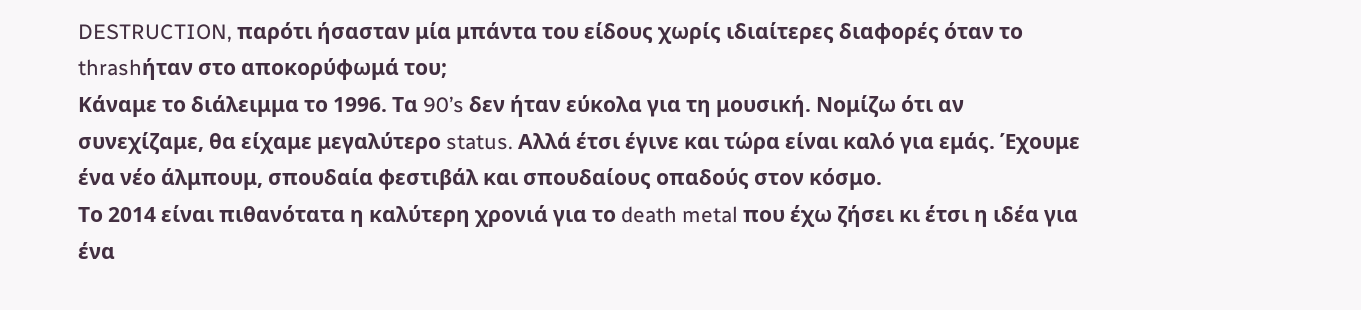DESTRUCTION, παρότι ήσασταν μία μπάντα του είδους χωρίς ιδιαίτερες διαφορές όταν το thrashήταν στο αποκορύφωμά του;
Κάναμε το διάλειμμα το 1996. Τα 90’s δεν ήταν εύκολα για τη μουσική. Νομίζω ότι αν συνεχίζαμε, θα είχαμε μεγαλύτερο status. Αλλά έτσι έγινε και τώρα είναι καλό για εμάς. Έχουμε ένα νέο άλμπουμ, σπουδαία φεστιβάλ και σπουδαίους οπαδούς στον κόσμο.
Το 2014 είναι πιθανότατα η καλύτερη χρονιά για το death metal που έχω ζήσει κι έτσι η ιδέα για ένα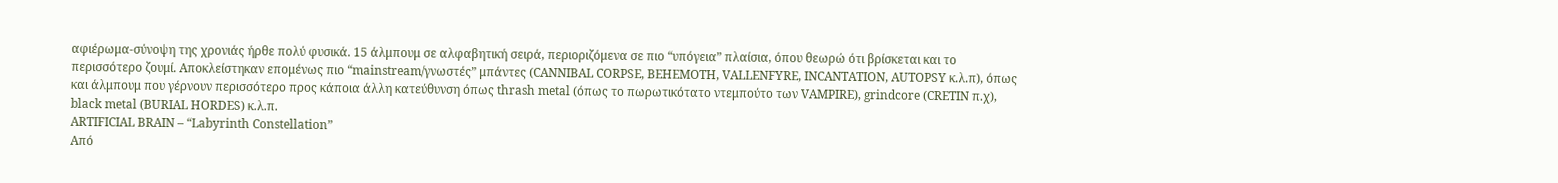αφιέρωμα-σύνοψη της χρονιάς ήρθε πολύ φυσικά. 15 άλμπουμ σε αλφαβητική σειρά, περιοριζόμενα σε πιο “υπόγεια” πλαίσια, όπου θεωρώ ότι βρίσκεται και το περισσότερο ζουμί. Αποκλείστηκαν επομένως πιο “mainstream/γνωστές” μπάντες (CANNIBAL CORPSE, BEHEMOTH, VALLENFYRE, INCANTATION, AUTOPSY κ.λ.π), όπως και άλμπουμ που γέρνουν περισσότερο προς κάποια άλλη κατεύθυνση όπως thrash metal (όπως το πωρωτικότατο ντεμπούτο των VAMPIRE), grindcore (CRETIN π.χ), black metal (BURIAL HORDES) κ.λ.π.
ARTIFICIAL BRAIN – “Labyrinth Constellation”
Από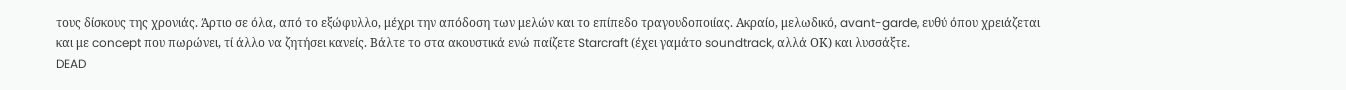τους δίσκους της χρονιάς. Άρτιο σε όλα, από το εξώφυλλο, μέχρι την απόδοση των μελών και το επίπεδο τραγουδοποιίας. Ακραίο, μελωδικό, avant-garde, ευθύ όπου χρειάζεται και με concept που πωρώνει, τί άλλο να ζητήσει κανείς. Βάλτε το στα ακουστικά ενώ παίζετε Starcraft (έχει γαμάτο soundtrack, αλλά ΟΚ) και λυσσάξτε.
DEAD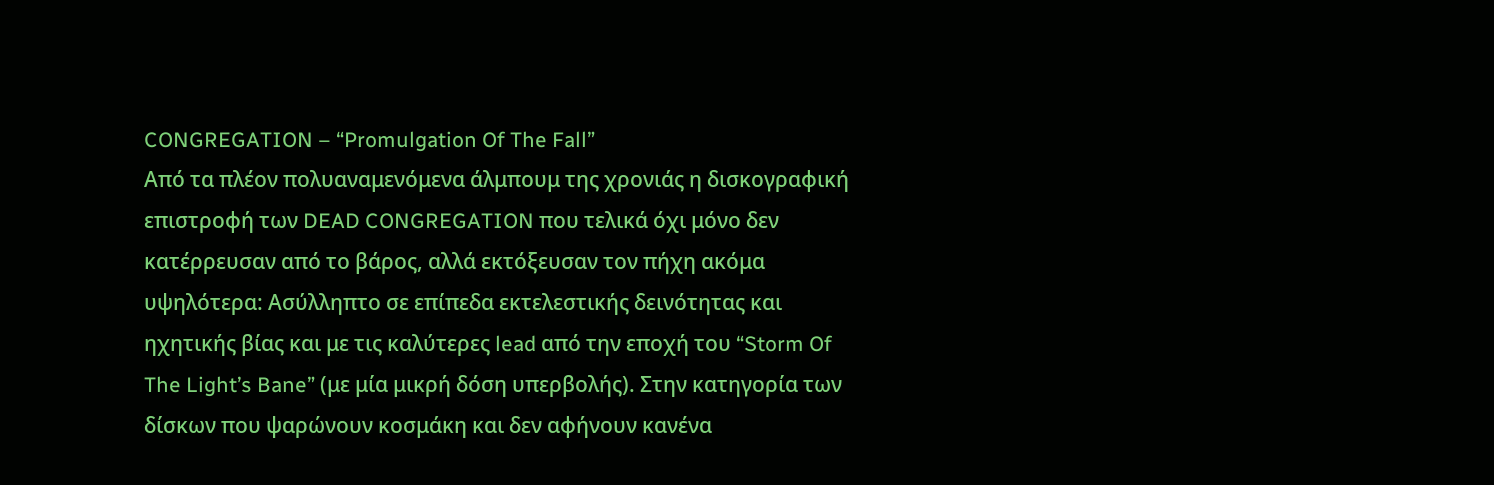CONGREGATION – “Promulgation Of The Fall”
Από τα πλέον πολυαναμενόμενα άλμπουμ της χρονιάς η δισκογραφική επιστροφή των DEAD CONGREGATION που τελικά όχι μόνο δεν κατέρρευσαν από το βάρος, αλλά εκτόξευσαν τον πήχη ακόμα υψηλότερα: Ασύλληπτο σε επίπεδα εκτελεστικής δεινότητας και ηχητικής βίας και με τις καλύτερες lead από την εποχή του “Storm Of The Light’s Bane” (με μία μικρή δόση υπερβολής). Στην κατηγορία των δίσκων που ψαρώνουν κοσμάκη και δεν αφήνουν κανένα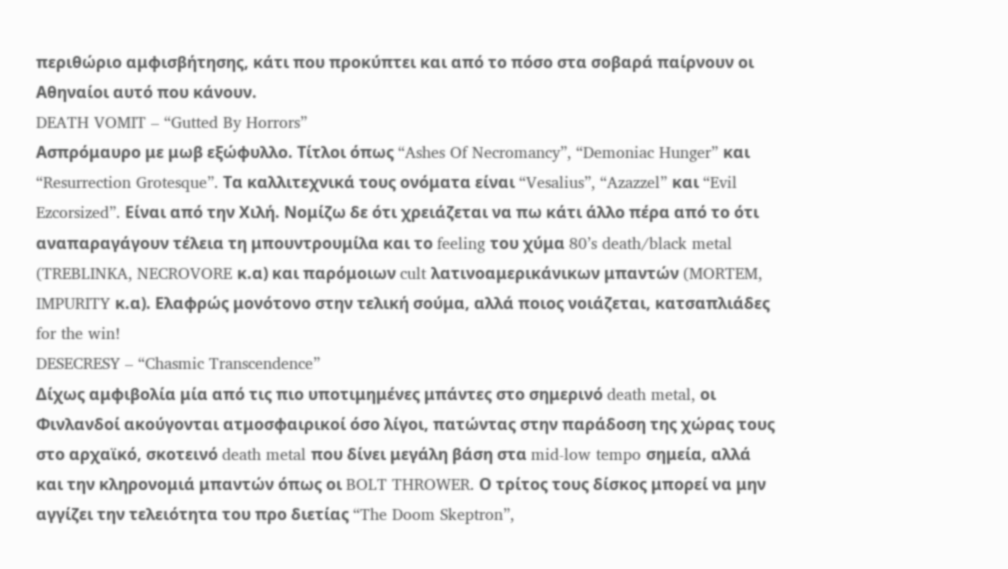περιθώριο αμφισβήτησης, κάτι που προκύπτει και από το πόσο στα σοβαρά παίρνουν οι Αθηναίοι αυτό που κάνουν.
DEATH VOMIT – “Gutted By Horrors”
Ασπρόμαυρο με μωβ εξώφυλλο. Τίτλοι όπως “Ashes Of Necromancy”, “Demoniac Hunger” και “Resurrection Grotesque”. Τα καλλιτεχνικά τους ονόματα είναι “Vesalius”, “Azazzel” και “Evil Ezcorsized”. Είναι από την Χιλή. Νομίζω δε ότι χρειάζεται να πω κάτι άλλο πέρα από το ότι αναπαραγάγουν τέλεια τη μπουντρουμίλα και το feeling του χύμα 80’s death/black metal (TREBLINKA, NECROVORE κ.α) και παρόμοιων cult λατινοαμερικάνικων μπαντών (MORTEM, IMPURITY κ.α). Ελαφρώς μονότονο στην τελική σούμα, αλλά ποιος νοιάζεται, κατσαπλιάδες for the win!
DESECRESY – “Chasmic Transcendence”
Δίχως αμφιβολία μία από τις πιο υποτιμημένες μπάντες στο σημερινό death metal, οι Φινλανδοί ακούγονται ατμοσφαιρικοί όσο λίγοι, πατώντας στην παράδοση της χώρας τους στο αρχαϊκό, σκοτεινό death metal που δίνει μεγάλη βάση στα mid-low tempo σημεία, αλλά και την κληρονομιά μπαντών όπως οι BOLT THROWER. Ο τρίτος τους δίσκος μπορεί να μην αγγίζει την τελειότητα του προ διετίας “The Doom Skeptron”,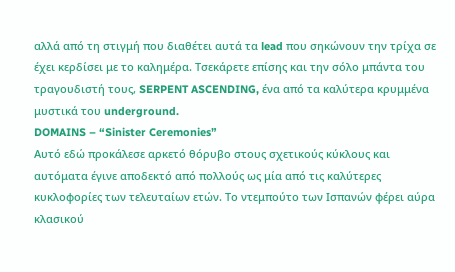αλλά από τη στιγμή που διαθέτει αυτά τα lead που σηκώνουν την τρίχα σε έχει κερδίσει με το καλημέρα. Τσεκάρετε επίσης και την σόλο μπάντα του τραγουδιστή τους, SERPENT ASCENDING, ένα από τα καλύτερα κρυμμένα μυστικά του underground.
DOMAINS – “Sinister Ceremonies”
Aυτό εδώ προκάλεσε αρκετό θόρυβο στους σχετικούς κύκλους και αυτόματα έγινε αποδεκτό από πολλούς ως μία από τις καλύτερες κυκλοφορίες των τελευταίων ετών. Το ντεμπούτο των Ισπανών φέρει αύρα κλασικού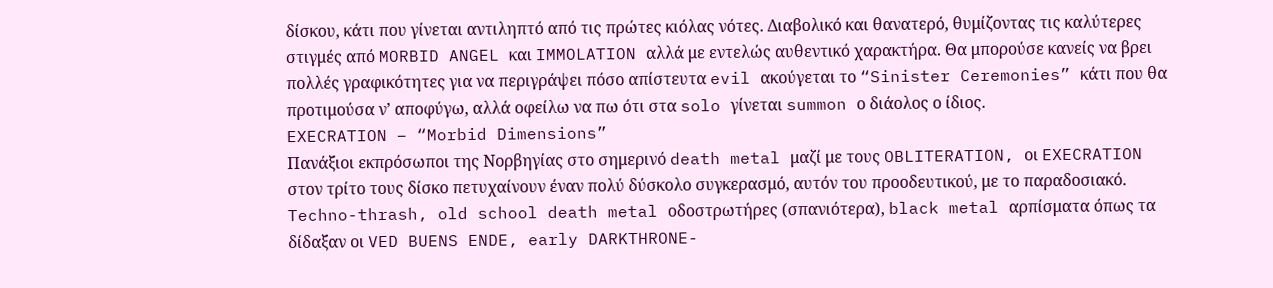δίσκου, κάτι που γίνεται αντιληπτό από τις πρώτες κιόλας νότες. Διαβολικό και θανατερό, θυμίζοντας τις καλύτερες στιγμές από MORBID ANGEL και IMMOLATION αλλά με εντελώς αυθεντικό χαρακτήρα. Θα μπορούσε κανείς να βρει πολλές γραφικότητες για να περιγράψει πόσο απίστευτα evil ακούγεται το “Sinister Ceremonies” κάτι που θα προτιμούσα ν’ αποφύγω, αλλά οφείλω να πω ότι στα solo γίνεται summon ο διάολος ο ίδιος.
EXECRATION – “Morbid Dimensions”
Πανάξιοι εκπρόσωποι της Νορβηγίας στο σημερινό death metal μαζί με τους OBLITERATION, οι EXECRATION στον τρίτο τους δίσκο πετυχαίνουν έναν πολύ δύσκολο συγκερασμό, αυτόν του προοδευτικού, με το παραδοσιακό. Techno-thrash, old school death metal οδοστρωτήρες (σπανιότερα), black metal αρπίσματα όπως τα δίδαξαν οι VED BUENS ENDE, early DARKTHRONE-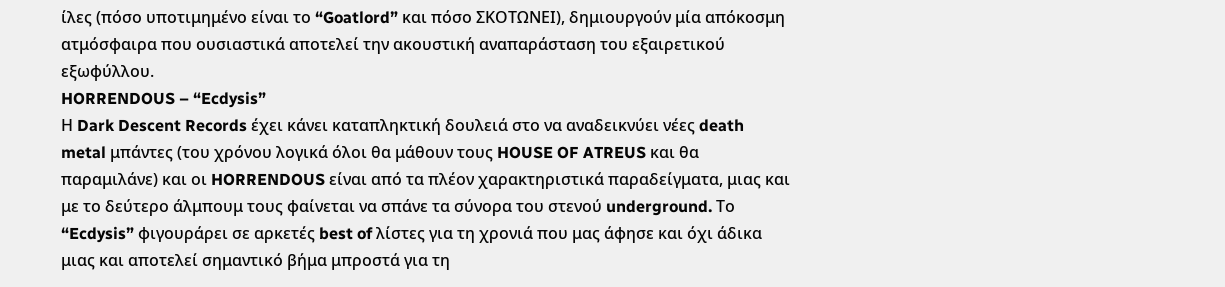ίλες (πόσο υποτιμημένο είναι το “Goatlord” και πόσο ΣΚΟΤΩΝΕΙ), δημιουργούν μία απόκοσμη ατμόσφαιρα που ουσιαστικά αποτελεί την ακουστική αναπαράσταση του εξαιρετικού εξωφύλλου.
HORRENDOUS – “Ecdysis”
Η Dark Descent Records έχει κάνει καταπληκτική δουλειά στο να αναδεικνύει νέες death metal μπάντες (του χρόνου λογικά όλοι θα μάθουν τους HOUSE OF ATREUS και θα παραμιλάνε) και οι HORRENDOUS είναι από τα πλέον χαρακτηριστικά παραδείγματα, μιας και με το δεύτερο άλμπουμ τους φαίνεται να σπάνε τα σύνορα του στενού underground. Το “Ecdysis” φιγουράρει σε αρκετές best of λίστες για τη χρονιά που μας άφησε και όχι άδικα μιας και αποτελεί σημαντικό βήμα μπροστά για τη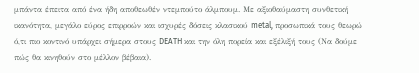μπάντα έπειτα από ένα ήδη αποθεωθέν ντεμπούτο άλμπουμ. Με αξιοθαύμαστη συνθετική ικανότητα, μεγάλο εύρος επιρροών και ισχυρές δόσεις κλασικού metal, προσωπικά τους θεωρώ ό,τι πιο κοντινό υπάρχει σήμερα στους DEATH και την όλη πορεία και εξέλιξή τους (Να δούμε πώς θα κινηθούν στο μέλλον βέβαια).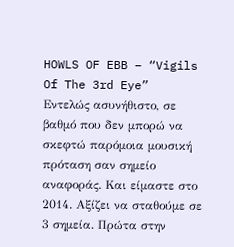HOWLS OF EBB – “Vigils Of The 3rd Eye”
Εντελώς ασυνήθιστο, σε βαθμό που δεν μπορώ να σκεφτώ παρόμοια μουσική πρόταση σαν σημείο αναφοράς. Και είμαστε στο 2014. Αξίζει να σταθούμε σε 3 σημεία. Πρώτα στην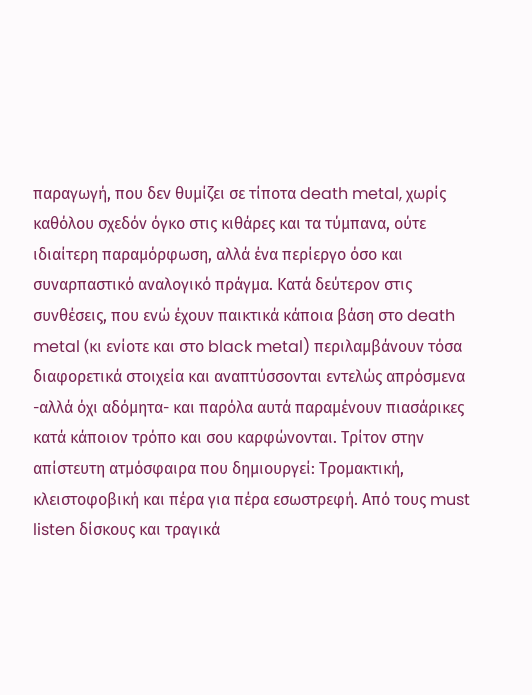παραγωγή, που δεν θυμίζει σε τίποτα death metal, χωρίς καθόλου σχεδόν όγκο στις κιθάρες και τα τύμπανα, ούτε ιδιαίτερη παραμόρφωση, αλλά ένα περίεργο όσο και συναρπαστικό αναλογικό πράγμα. Κατά δεύτερον στις συνθέσεις, που ενώ έχουν παικτικά κάποια βάση στο death metal (κι ενίοτε και στο black metal) περιλαμβάνουν τόσα διαφορετικά στοιχεία και αναπτύσσονται εντελώς απρόσμενα -αλλά όχι αδόμητα- και παρόλα αυτά παραμένουν πιασάρικες κατά κάποιον τρόπο και σου καρφώνονται. Τρίτον στην απίστευτη ατμόσφαιρα που δημιουργεί: Τρομακτική, κλειστοφοβική και πέρα για πέρα εσωστρεφή. Από τους must listen δίσκους και τραγικά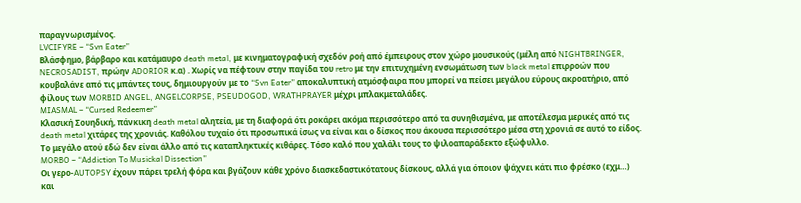παραγνωρισμένος.
LVCIFYRE – “Svn Eater”
Βλάσφημο, βάρβαρο και κατάμαυρο death metal, με κινηματογραφική σχεδόν ροή από έμπειρους στον χώρο μουσικούς (μέλη από NIGHTBRINGER, NECROSADIST, πρώην ADORIOR κ.α) . Χωρίς να πέφτουν στην παγίδα του retro με την επιτυχημένη ενσωμάτωση των black metal επιρροών που κουβαλάνε από τις μπάντες τους, δημιουργούν με το “Svn Eater” αποκαλυπτική ατμόσφαιρα που μπορεί να πείσει μεγάλου εύρους ακροατήριο, από φίλους των MORBID ANGEL, ANGELCORPSE, PSEUDOGOD, WRATHPRAYER μέχρι μπλακμεταλάδες.
MIASMAL – “Cursed Redeemer”
Κλασική Σουηδική, πάνκικη death metal αλητεία, με τη διαφορά ότι ροκάρει ακόμα περισσότερο από τα συνηθισμένα, με αποτέλεσμα μερικές από τις death metal χιτάρες της χρονιάς. Καθόλου τυχαίο ότι προσωπικά ίσως να είναι και ο δίσκος που άκουσα περισσότερο μέσα στη χρονιά σε αυτό το είδος. Το μεγάλο ατού εδώ δεν είναι άλλο από τις καταπληκτικές κιθάρες. Τόσο καλό που χαλάλι τους το ψιλοαπαράδεκτο εξώφυλλο.
MORBO – “Addiction To Musickal Dissection”
Οι γερο-AUTOPSY έχουν πάρει τρελή φόρα και βγάζουν κάθε χρόνο διασκεδαστικότατους δίσκους, αλλά για όποιον ψάχνει κάτι πιο φρέσκο (εχμ…) και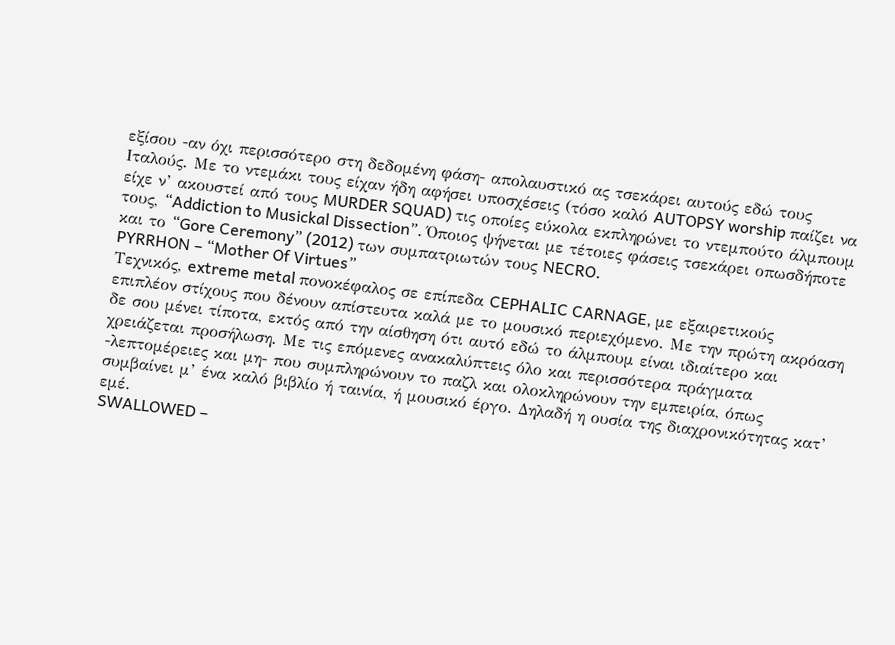εξίσου -αν όχι περισσότερο στη δεδομένη φάση- απολαυστικό ας τσεκάρει αυτούς εδώ τους Ιταλούς. Με το ντεμάκι τους είχαν ήδη αφήσει υποσχέσεις (τόσο καλό AUTOPSY worship παίζει να είχε ν’ ακουστεί από τους MURDER SQUAD) τις οποίες εύκολα εκπληρώνει το ντεμπούτο άλμπουμ τους, “Addiction to Musickal Dissection”. Όποιος ψήνεται με τέτοιες φάσεις τσεκάρει οπωσδήποτε και το “Gore Ceremony” (2012) των συμπατριωτών τους NECRO.
PYRRHON – “Mother Of Virtues”
Τεχνικός, extreme metal πονοκέφαλος σε επίπεδα CEPHALIC CARNAGE, με εξαιρετικούς επιπλέον στίχους που δένουν απίστευτα καλά με το μουσικό περιεχόμενο. Με την πρώτη ακρόαση δε σου μένει τίποτα, εκτός από την αίσθηση ότι αυτό εδώ το άλμπουμ είναι ιδιαίτερο και χρειάζεται προσήλωση. Με τις επόμενες ανακαλύπτεις όλο και περισσότερα πράγματα -λεπτομέρειες και μη- που συμπληρώνουν το παζλ και ολοκληρώνουν την εμπειρία, όπως συμβαίνει μ’ ένα καλό βιβλίο ή ταινία, ή μουσικό έργο. Δηλαδή η ουσία της διαχρονικότητας κατ’ εμέ.
SWALLOWED –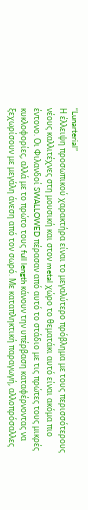“Lunarterial”
Η έλλειψη προσωπικού χαρακτήρα είναι το μεγαλύτερο πρόβλημα με τους περισσότερους νέους καλλιτέχνες στη μουσική και στον metal χώρο το θεματάκι αυτό είναι ακόμα πιο έντονο. Οι Φιλανδοί SWALLOWED πέρασαν από αυτό το στάδιο με τις πρώτες τους μικρές κυκλοφορίες, αλλά με το πρώτο τους full length κάνουν την υπέρβαση καταφέρνοντας να ξεχωρίσουν με μεγάλη άνεση από τον σωρό. Με καταπληκτική παραγωγή, αλλοπρόσαλλες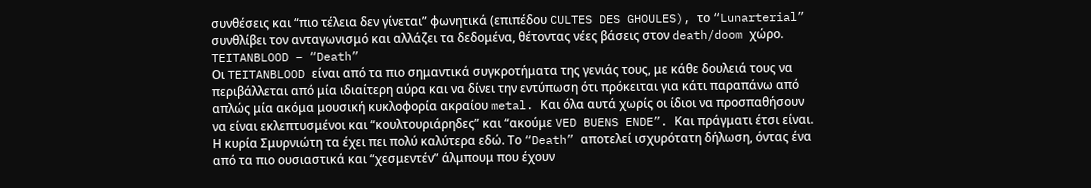συνθέσεις και “πιο τέλεια δεν γίνεται” φωνητικά (επιπέδου CULTES DES GHOULES), το “Lunarterial” συνθλίβει τον ανταγωνισμό και αλλάζει τα δεδομένα, θέτοντας νέες βάσεις στον death/doom χώρο.
TEITANBLOOD – “Death”
Oι TEITANBLOOD είναι από τα πιο σημαντικά συγκροτήματα της γενιάς τους, με κάθε δουλειά τους να περιβάλλεται από μία ιδιαίτερη αύρα και να δίνει την εντύπωση ότι πρόκειται για κάτι παραπάνω από απλώς μία ακόμα μουσική κυκλοφορία ακραίου metal. Και όλα αυτά χωρίς οι ίδιοι να προσπαθήσουν να είναι εκλεπτυσμένοι και “κουλτουριάρηδες” και “ακούμε VED BUENS ENDE”. Και πράγματι έτσι είναι. Η κυρία Σμυρνιώτη τα έχει πει πολύ καλύτερα εδώ. Το “Death” αποτελεί ισχυρότατη δήλωση, όντας ένα από τα πιο ουσιαστικά και “χεσμεντέν” άλμπουμ που έχουν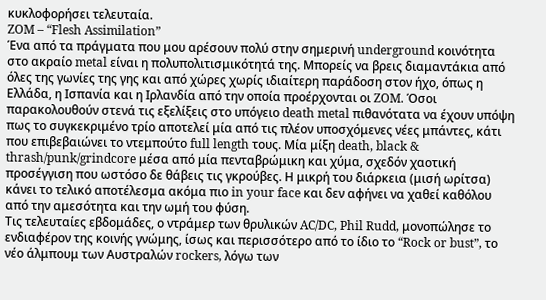κυκλοφορήσει τελευταία.
ZOM – “Flesh Assimilation”
Ένα από τα πράγματα που μου αρέσουν πολύ στην σημερινή underground κοινότητα στο ακραίο metal είναι η πολυπολιτισμικότητά της. Μπορείς να βρεις διαμαντάκια από όλες της γωνίες της γης και από χώρες χωρίς ιδιαίτερη παράδοση στον ήχο, όπως η Ελλάδα, η Ισπανία και η Ιρλανδία από την οποία προέρχονται οι ZOM. Όσοι παρακολουθούν στενά τις εξελίξεις στο υπόγειο death metal πιθανότατα να έχουν υπόψη πως το συγκεκριμένο τρίο αποτελεί μία από τις πλέον υποσχόμενες νέες μπάντες, κάτι που επιβεβαιώνει το ντεμπούτο full length τους. Μία μίξη death, black & thrash/punk/grindcore μέσα από μία πενταβρώμικη και χύμα, σχεδόν χαοτική προσέγγιση που ωστόσο δε θάβεις τις γκρούβες. Η μικρή του διάρκεια (μισή ωρίτσα) κάνει το τελικό αποτέλεσμα ακόμα πιο in your face και δεν αφήνει να χαθεί καθόλου από την αμεσότητα και την ωμή του φύση.
Τις τελευταίες εβδομάδες, ο ντράμερ των θρυλικών AC/DC, Phil Rudd, μονοπώλησε το ενδιαφέρον της κοινής γνώμης, ίσως και περισσότερο από το ίδιο το “Rock or bust”, το νέο άλμπουμ των Αυστραλών rockers, λόγω των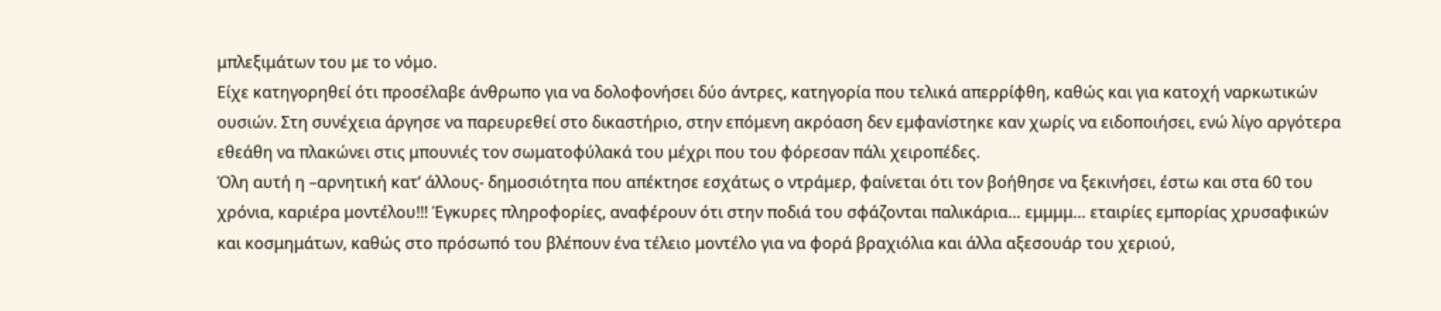μπλεξιμάτων του με το νόμο.
Είχε κατηγορηθεί ότι προσέλαβε άνθρωπο για να δολοφονήσει δύο άντρες, κατηγορία που τελικά απερρίφθη, καθώς και για κατοχή ναρκωτικών ουσιών. Στη συνέχεια άργησε να παρευρεθεί στο δικαστήριο, στην επόμενη ακρόαση δεν εμφανίστηκε καν χωρίς να ειδοποιήσει, ενώ λίγο αργότερα εθεάθη να πλακώνει στις μπουνιές τον σωματοφύλακά του μέχρι που του φόρεσαν πάλι χειροπέδες.
Όλη αυτή η –αρνητική κατ’ άλλους- δημοσιότητα που απέκτησε εσχάτως ο ντράμερ, φαίνεται ότι τον βοήθησε να ξεκινήσει, έστω και στα 60 του χρόνια, καριέρα μοντέλου!!! Έγκυρες πληροφορίες, αναφέρουν ότι στην ποδιά του σφάζονται παλικάρια… εμμμμ… εταιρίες εμπορίας χρυσαφικών και κοσμημάτων, καθώς στο πρόσωπό του βλέπουν ένα τέλειο μοντέλο για να φορά βραχιόλια και άλλα αξεσουάρ του χεριού,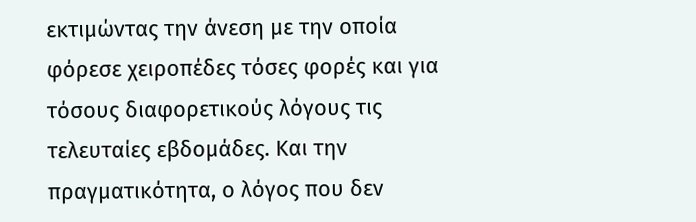εκτιμώντας την άνεση με την οποία φόρεσε χειροπέδες τόσες φορές και για τόσους διαφορετικούς λόγους τις τελευταίες εβδομάδες. Και την πραγματικότητα, ο λόγος που δεν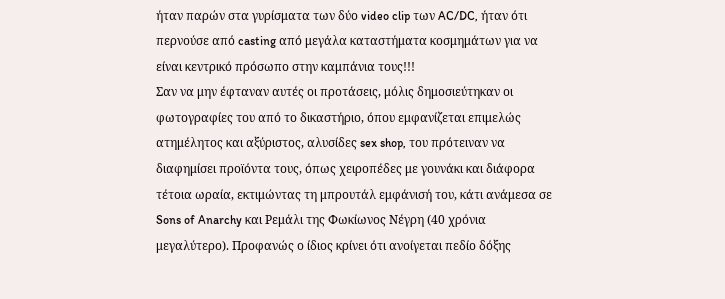ήταν παρών στα γυρίσματα των δύο video clip των AC/DC, ήταν ότι περνούσε από casting από μεγάλα καταστήματα κοσμημάτων για να είναι κεντρικό πρόσωπο στην καμπάνια τους!!!
Σαν να μην έφταναν αυτές οι προτάσεις, μόλις δημοσιεύτηκαν οι φωτογραφίες του από το δικαστήριο, όπου εμφανίζεται επιμελώς ατημέλητος και αξύριστος, αλυσίδες sex shop, του πρότειναν να διαφημίσει προϊόντα τους, όπως χειροπέδες με γουνάκι και διάφορα τέτοια ωραία, εκτιμώντας τη μπρουτάλ εμφάνισή του, κάτι ανάμεσα σε Sons of Anarchy και Ρεμάλι της Φωκίωνος Νέγρη (40 χρόνια μεγαλύτερο). Προφανώς ο ίδιος κρίνει ότι ανοίγεται πεδίο δόξης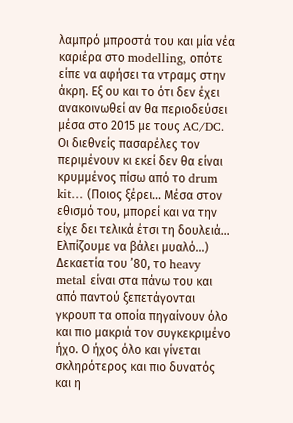λαμπρό μπροστά του και μία νέα καριέρα στο modelling, οπότε είπε να αφήσει τα ντραμς στην άκρη. Εξ ου και το ότι δεν έχει ανακοινωθεί αν θα περιοδεύσει μέσα στο 2015 με τους AC/DC. Οι διεθνείς πασαρέλες τον περιμένουν κι εκεί δεν θα είναι κρυμμένος πίσω από το drum kit… (Ποιος ξέρει… Μέσα στον εθισμό του, μπορεί και να την είχε δει τελικά έτσι τη δουλειά… Ελπίζουμε να βάλει μυαλό…)
Δεκαετία του ’80, το heavy metal είναι στα πάνω του και από παντού ξεπετάγονται γκρουπ τα οποία πηγαίνουν όλο και πιο μακριά τον συγκεκριμένο ήχο. Ο ήχος όλο και γίνεται σκληρότερος και πιο δυνατός και η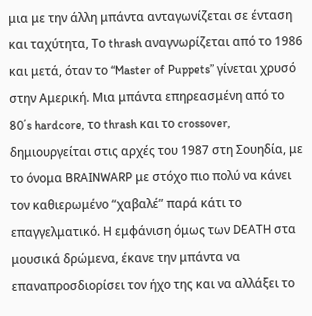μια με την άλλη μπάντα ανταγωνίζεται σε ένταση και ταχύτητα, Το thrash αναγνωρίζεται από το 1986 και μετά, όταν το “Master of Puppets” γίνεται χρυσό στην Αμερική. Μια μπάντα επηρεασμένη από το 80΄s hardcore, το thrash και το crossover, δημιουργείται στις αρχές του 1987 στη Σουηδία, με το όνομα BRAINWARP με στόχο πιο πολύ να κάνει τον καθιερωμένο “χαβαλέ” παρά κάτι το επαγγελματικό. Η εμφάνιση όμως των DEATH στα μουσικά δρώμενα, έκανε την μπάντα να επαναπροσδιορίσει τον ήχο της και να αλλάξει το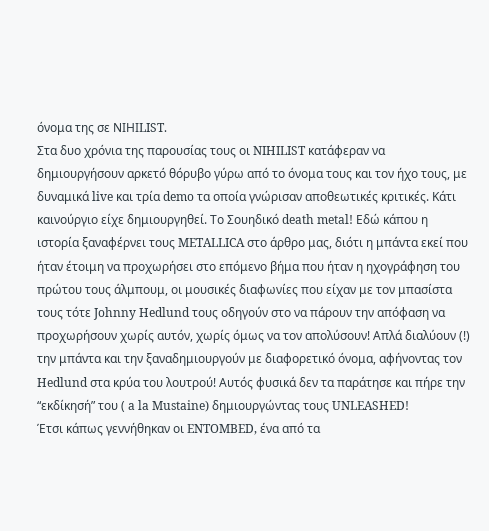όνομα της σε ΝΙΗΙLIST.
Στα δυο χρόνια της παρουσίας τους οι NIHILIST κατάφεραν να δημιουργήσουν αρκετό θόρυβο γύρω από το όνομα τους και τον ήχο τους, με δυναμικά live και τρία demo τα οποία γνώρισαν αποθεωτικές κριτικές. Κάτι καινούργιο είχε δημιουργηθεί. Το Σουηδικό death metal! Εδώ κάπου η ιστορία ξαναφέρνει τους METALLICA στο άρθρο μας, διότι η μπάντα εκεί που ήταν έτοιμη να προχωρήσει στο επόμενο βήμα που ήταν η ηχογράφηση του πρώτου τους άλμπουμ, οι μουσικές διαφωνίες που είχαν με τον μπασίστα τους τότε Johnny Hedlund τους οδηγούν στο να πάρουν την απόφαση να προχωρήσουν χωρίς αυτόν, χωρίς όμως να τον απολύσουν! Απλά διαλύουν (!) την μπάντα και την ξαναδημιουργούν με διαφορετικό όνομα, αφήνοντας τον Hedlund στα κρύα του λουτρού! Αυτός φυσικά δεν τα παράτησε και πήρε την “εκδίκησή” του ( a la Mustaine) δημιουργώντας τους UNLEASHED!
Έτσι κάπως γεννήθηκαν οι ENTOMBED, ένα από τα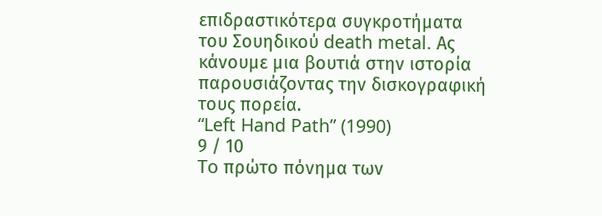επιδραστικότερα συγκροτήματα του Σουηδικού death metal. Ας κάνουμε μια βουτιά στην ιστορία παρουσιάζοντας την δισκογραφική τους πορεία.
“Left Hand Path” (1990)
9 / 10
To πρώτο πόνημα των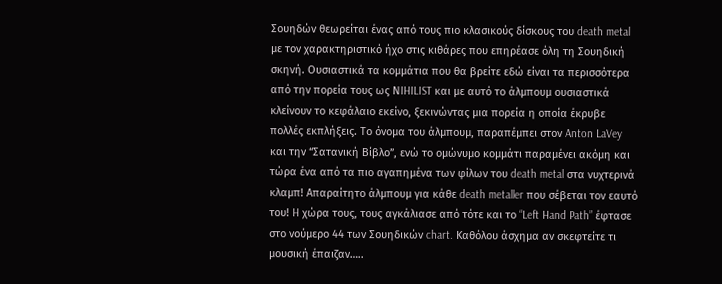Σουηδών θεωρείται ένας από τους πιο κλασικούς δίσκους του death metal με τον χαρακτηριστικό ήχο στις κιθάρες που επηρέασε όλη τη Σουηδική σκηνή. Ουσιαστικά τα κομμάτια που θα βρείτε εδώ είναι τα περισσότερα από την πορεία τους ως ΝIHILIST και με αυτό το άλμπουμ ουσιαστικά κλείνουν το κεφάλαιο εκείνο, ξεκινώντας μια πορεία η οποία έκρυβε πολλές εκπλήξεις. Το όνομα του άλμπουμ, παραπέμπει στον Anton LaVey και την “Σατανική Βίβλο”, ενώ το ομώνυμο κομμάτι παραμένει ακόμη και τώρα ένα από τα πιο αγαπημένα των φίλων του death metal στα νυχτερινά κλαμπ! Απαραίτητο άλμπουμ για κάθε death metaller που σέβεται τον εαυτό του! H χώρα τους, τους αγκάλιασε από τότε και το “Left Hand Path” έφτασε στο νούμερο 44 των Σουηδικών chart. Καθόλου άσχημα αν σκεφτείτε τι μουσική έπαιζαν…..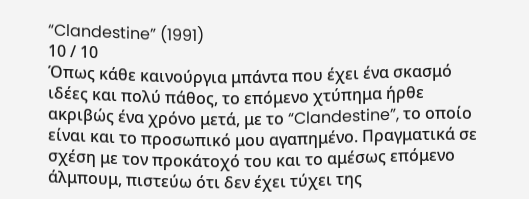“Clandestine” (1991)
10 / 10
Όπως κάθε καινούργια μπάντα που έχει ένα σκασμό ιδέες και πολύ πάθος, το επόμενο χτύπημα ήρθε ακριβώς ένα χρόνο μετά, με το “Clandestine”, το οποίο είναι και το προσωπικό μου αγαπημένο. Πραγματικά σε σχέση με τον προκάτοχό του και το αμέσως επόμενο άλμπουμ, πιστεύω ότι δεν έχει τύχει της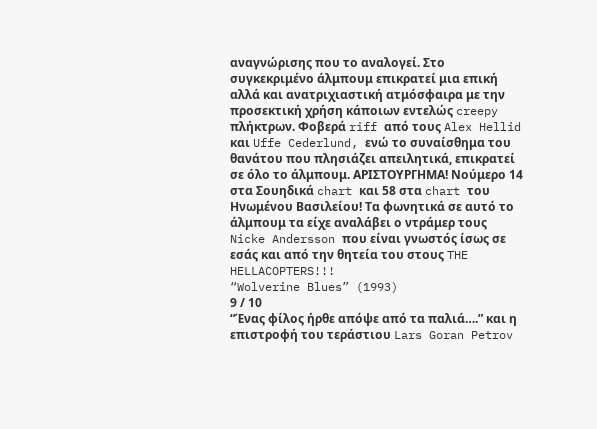αναγνώρισης που το αναλογεί. Στο συγκεκριμένο άλμπουμ επικρατεί μια επική αλλά και ανατριχιαστική ατμόσφαιρα με την προσεκτική χρήση κάποιων εντελώς creepy πλήκτρων. Φοβερά riff από τους Alex Hellid και Uffe Cederlund, ενώ το συναίσθημα του θανάτου που πλησιάζει απειλητικά, επικρατεί σε όλο το άλμπουμ. ΑΡΙΣΤΟΥΡΓΗΜΑ! Νούμερο 14 στα Σουηδικά chart και 58 στα chart του Ηνωμένου Βασιλείου! Τα φωνητικά σε αυτό το άλμπουμ τα είχε αναλάβει ο ντράμερ τους Nicke Andersson που είναι γνωστός ίσως σε εσάς και από την θητεία του στους THE HELLACOPTERS!!!
“Wolverine Blues” (1993)
9 / 10
“Ένας φίλος ήρθε απόψε από τα παλιά….” και η επιστροφή του τεράστιου Lars Goran Petrov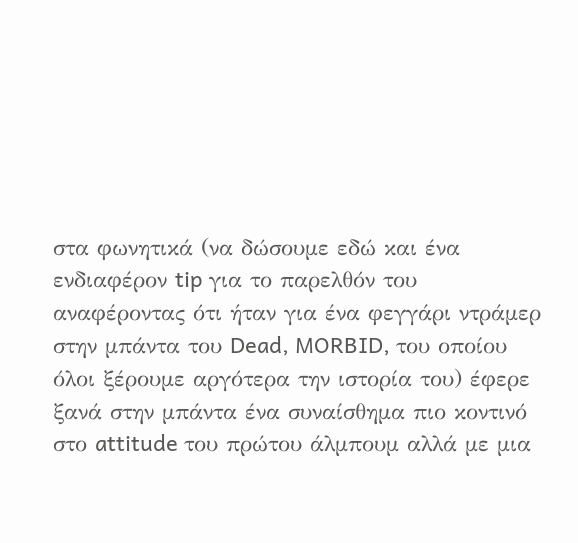στα φωνητικά (να δώσουμε εδώ και ένα ενδιαφέρον tip για το παρελθόν του αναφέροντας ότι ήταν για ένα φεγγάρι ντράμερ στην μπάντα του Dead, MORBID, του οποίου όλοι ξέρουμε αργότερα την ιστορία του) έφερε ξανά στην μπάντα ένα συναίσθημα πιο κοντινό στο attitude του πρώτου άλμπουμ αλλά με μια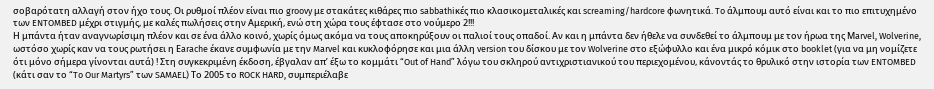σοβαρότατη αλλαγή στον ήχο τους. Οι ρυθμοί πλέον είναι πιο groovy με στακάτες κιθάρες πιο sabbathiκές πιο κλασικομεταλικές και screaming/hardcore φωνητικά. To άλμπουμ αυτό είναι και το πιο επιτυχημένο των ENTOMBED μέχρι στιγμής, με καλές πωλήσεις στην Αμερική, ενώ στη χώρα τους έφτασε στο νούμερο 2!!!
Η μπάντα ήταν αναγνωρίσιμη πλέον και σε ένα άλλο κοινό, χωρίς όμως ακόμα να τους αποκηρύξουν οι παλιοί τους οπαδοί. Αν και η μπάντα δεν ήθελε να συνδεθεί το άλμπουμ με τον ήρωα της Μarvel, Wolverine, ωστόσο χωρίς καν να τους ρωτήσει η Εarache έκανε συμφωνία με την Marvel και κυκλοφόρησε και μια άλλη version του δίσκου με τον Wolverine στο εξώφυλλο και ένα μικρό κόμικ στο booklet (για να μη νομίζετε ότι μόνο σήμερα γίνονται αυτά) ! Στη συγκεκριμένη έκδοση, έβγαλαν απ’ έξω το κομμάτι “Out of Hand” λόγω του σκληρού αντιχριστιανικού του περιεχομένου, κάνοντάς το θρυλικό στην ιστορία των ENTOMBED (κάτι σαν το “To Our Martyrs” των SAMAEL) Το 2005 το ROCK HARD, συμπεριέλαβε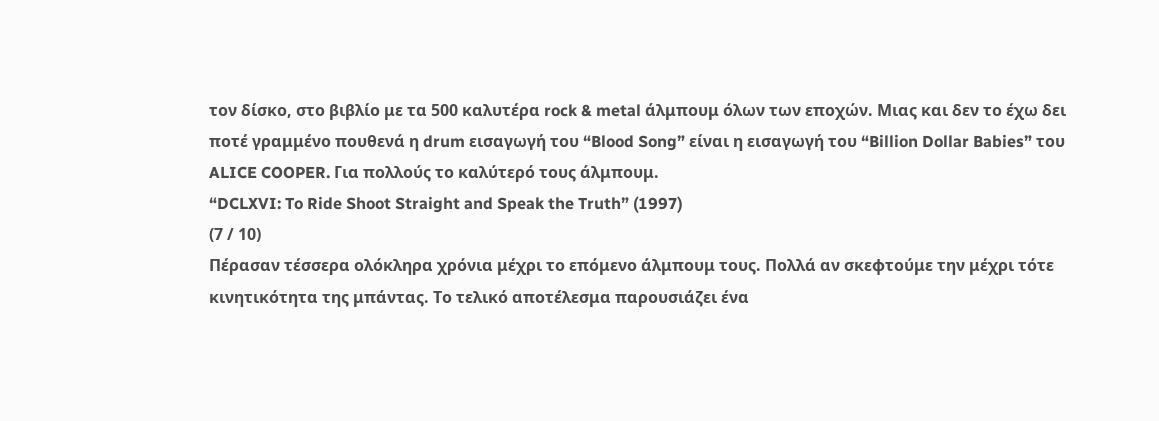τον δίσκο, στο βιβλίο με τα 500 καλυτέρα rock & metal άλμπουμ όλων των εποχών. Μιας και δεν το έχω δει ποτέ γραμμένο πουθενά η drum εισαγωγή του “Blood Song” είναι η εισαγωγή του “Billion Dollar Babies” του ALICE COOPER. Για πολλούς το καλύτερό τους άλμπουμ.
“DCLXVI: To Ride Shoot Straight and Speak the Truth” (1997)
(7 / 10)
Πέρασαν τέσσερα ολόκληρα χρόνια μέχρι το επόμενο άλμπουμ τους. Πολλά αν σκεφτούμε την μέχρι τότε κινητικότητα της μπάντας. Το τελικό αποτέλεσμα παρουσιάζει ένα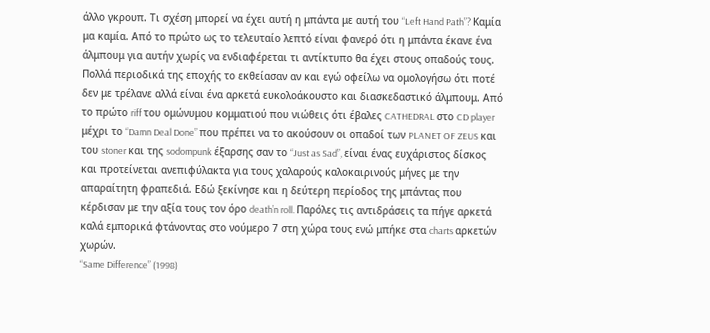άλλο γκρουπ. Τι σχέση μπορεί να έχει αυτή η μπάντα με αυτή του “Left Hand Path”? Kαμία μα καμία. Από το πρώτο ως το τελευταίο λεπτό είναι φανερό ότι η μπάντα έκανε ένα άλμπουμ για αυτήν χωρίς να ενδιαφέρεται τι αντίκτυπο θα έχει στους οπαδούς τους. Πολλά περιοδικά της εποχής το εκθείασαν αν και εγώ οφείλω να ομολογήσω ότι ποτέ δεν με τρέλανε αλλά είναι ένα αρκετά ευκολοάκουστο και διασκεδαστικό άλμπουμ. Από το πρώτο riff του ομώνυμου κομματιού που νιώθεις ότι έβαλες CATHEDRAL στο CD player μέχρι το “Damn Deal Done” που πρέπει να το ακούσουν οι οπαδοί των PLANET OF ZEUS και του stoner και της sodompunk έξαρσης σαν το “Just as Sad”, είναι ένας ευχάριστος δίσκος και προτείνεται ανεπιφύλακτα για τους χαλαρούς καλοκαιρινούς μήνες με την απαραίτητη φραπεδιά. Εδώ ξεκίνησε και η δεύτερη περίοδος της μπάντας που κέρδισαν με την αξία τους τον όρο death’n roll. Παρόλες τις αντιδράσεις τα πήγε αρκετά καλά εμπορικά φτάνοντας στο νούμερο 7 στη χώρα τους ενώ μπήκε στα charts αρκετών χωρών.
“Same Difference” (1998)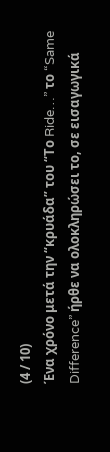(4 / 10)
Ένα χρόνο μετά την “κρυάδα” του “Το Ride…” το “Same Difference” ήρθε να ολοκληρώσει το, σε εισαγωγικά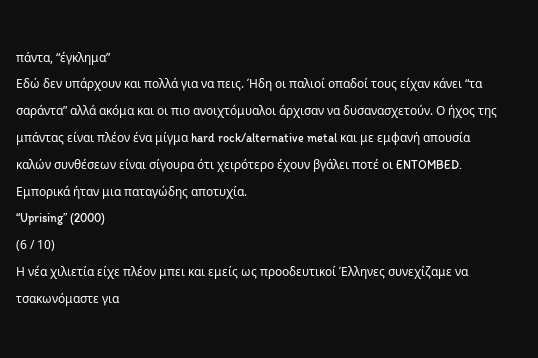πάντα, “έγκλημα”
Εδώ δεν υπάρχουν και πολλά για να πεις. Ήδη οι παλιοί οπαδοί τους είχαν κάνει “τα σαράντα” αλλά ακόμα και οι πιο ανοιχτόμυαλοι άρχισαν να δυσανασχετούν. Ο ήχος της μπάντας είναι πλέον ένα μίγμα hard rock/alternative metal και με εμφανή απουσία καλών συνθέσεων είναι σίγουρα ότι χειρότερο έχουν βγάλει ποτέ οι ENTOMBED. Εμπορικά ήταν μια παταγώδης αποτυχία.
“Uprising” (2000)
(6 / 10)
Η νέα χιλιετία είχε πλέον μπει και εμείς ως προοδευτικοί Έλληνες συνεχίζαμε να τσακωνόμαστε για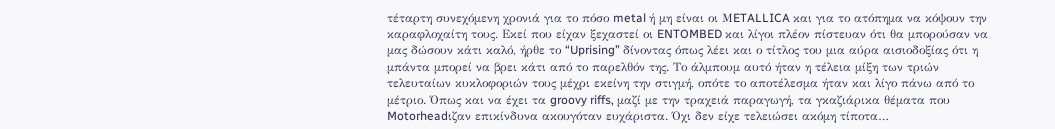τέταρτη συνεχόμενη χρονιά για το πόσο metal ή μη είναι οι ΜETALLICA και για το ατόπημα να κόψουν την καραφλοχαίτη τους. Εκεί που είχαν ξεχαστεί οι ENTOMBED και λίγοι πλέον πίστευαν ότι θα μπορούσαν να μας δώσουν κάτι καλό, ήρθε το “Uprising” δίνοντας όπως λέει και ο τίτλος του μια αύρα αισιοδοξίας ότι η μπάντα μπορεί να βρει κάτι από το παρελθόν της. Το άλμπουμ αυτό ήταν η τέλεια μίξη των τριών τελευταίων κυκλοφοριών τους μέχρι εκείνη την στιγμή, οπότε το αποτέλεσμα ήταν και λίγο πάνω από το μέτριο. Όπως και να έχει τα groovy riffs, μαζί με την τραχειά παραγωγή, τα γκαζιάρικα θέματα που Motorheadιζαν επικίνδυνα ακουγόταν ευχάριστα. Όχι δεν είχε τελειώσει ακόμη τίποτα…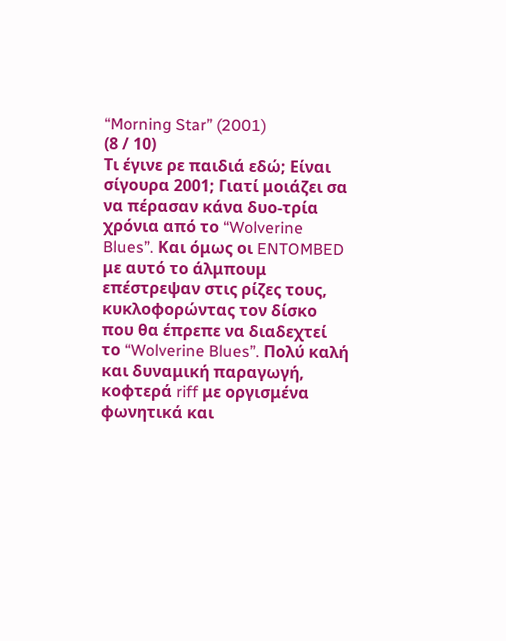“Morning Star” (2001)
(8 / 10)
Τι έγινε ρε παιδιά εδώ; Είναι σίγουρα 2001; Γιατί μοιάζει σα να πέρασαν κάνα δυο-τρία χρόνια από το “Wolverine Blues”. Και όμως οι ENTOMBED με αυτό το άλμπουμ επέστρεψαν στις ρίζες τους, κυκλοφορώντας τον δίσκο που θα έπρεπε να διαδεχτεί το “Wolverine Blues”. Πολύ καλή και δυναμική παραγωγή, κοφτερά riff με οργισμένα φωνητικά και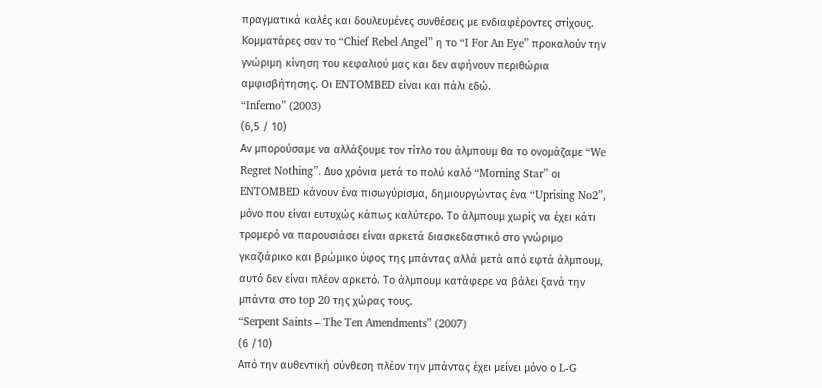πραγματικά καλές και δουλευμένες συνθέσεις με ενδιαφέροντες στίχους. Κομματάρες σαν το “Chief Rebel Angel” η το “I For An Eye” προκαλούν την γνώριμη κίνηση του κεφαλιού μας και δεν αφήνουν περιθώρια αμφισβήτησης. Οι ENTOMBED είναι και πάλι εδώ.
“Inferno” (2003)
(6,5 / 10)
Αν μπορούσαμε να αλλάξουμε τον τίτλο του άλμπουμ θα το ονομάζαμε “We Regret Nothing”. Δυο χρόνια μετά το πολύ καλό “Morning Star” οι ENTOMBED κάνουν ένα πισωγύρισμα, δημιουργώντας ένα “Uprising No2”, μόνο που είναι ευτυχώς κάπως καλύτερο. Το άλμπουμ χωρίς να έχει κάτι τρομερό να παρουσιάσει είναι αρκετά διασκεδαστικό στο γνώριμο γκαζιάρικο και βρώμικο ύφος της μπάντας αλλά μετά από εφτά άλμπουμ, αυτό δεν είναι πλέον αρκετό. Το άλμπουμ κατάφερε να βάλει ξανά την μπάντα στο top 20 της χώρας τους.
“Serpent Saints – The Ten Amendments” (2007)
(6 /10)
Από την αυθεντική σύνθεση πλέον την μπάντας έχει μείνει μόνο ο L-G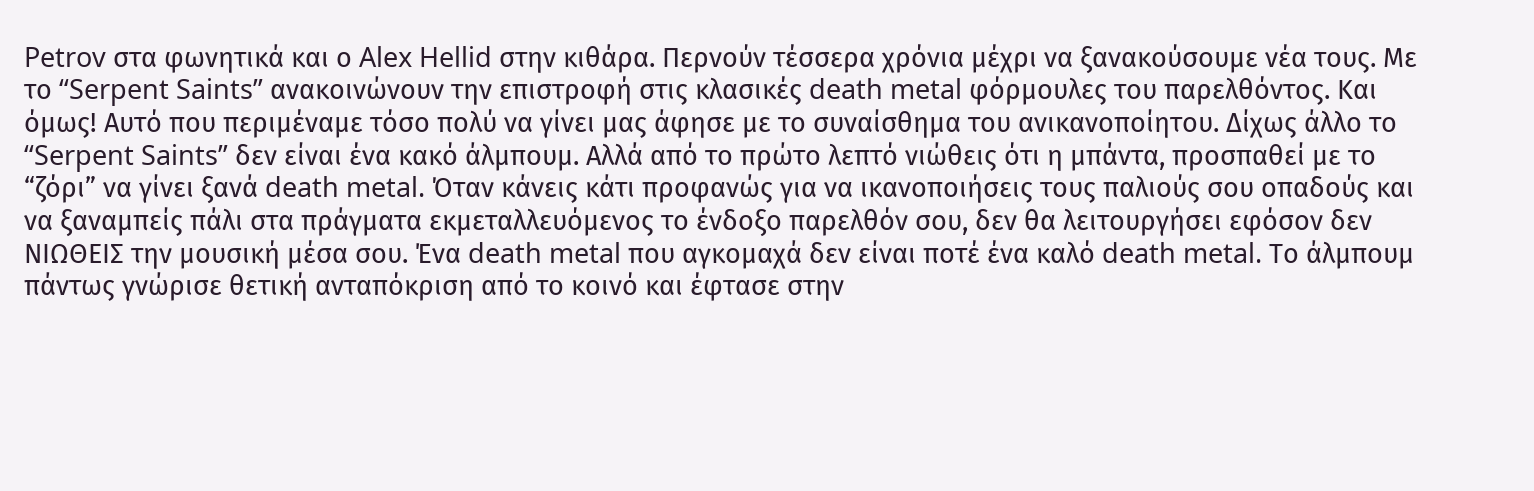Petrov στα φωνητικά και ο Alex Hellid στην κιθάρα. Περνούν τέσσερα χρόνια μέχρι να ξανακούσουμε νέα τους. Mε το “Serpent Saints” ανακοινώνουν την επιστροφή στις κλασικές death metal φόρμουλες του παρελθόντος. Και όμως! Αυτό που περιμέναμε τόσο πολύ να γίνει μας άφησε με το συναίσθημα του ανικανοποίητου. Δίχως άλλο το “Serpent Saints” δεν είναι ένα κακό άλμπουμ. Αλλά από το πρώτο λεπτό νιώθεις ότι η μπάντα, προσπαθεί με το “ζόρι” να γίνει ξανά death metal. Όταν κάνεις κάτι προφανώς για να ικανοποιήσεις τους παλιούς σου οπαδούς και να ξαναμπείς πάλι στα πράγματα εκμεταλλευόμενος το ένδοξο παρελθόν σου, δεν θα λειτουργήσει εφόσον δεν ΝΙΩΘΕΙΣ την μουσική μέσα σου. Ένα death metal που αγκομαχά δεν είναι ποτέ ένα καλό death metal. Το άλμπουμ πάντως γνώρισε θετική ανταπόκριση από το κοινό και έφτασε στην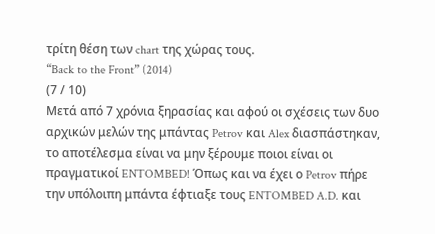τρίτη θέση των chart της χώρας τους.
“Back to the Front” (2014)
(7 / 10)
Μετά από 7 χρόνια ξηρασίας και αφού οι σχέσεις των δυο αρχικών μελών της μπάντας Petrov και Alex διασπάστηκαν, το αποτέλεσμα είναι να μην ξέρουμε ποιοι είναι οι πραγματικοί ENTOMBED! Όπως και να έχει ο Petrov πήρε την υπόλοιπη μπάντα έφτιαξε τους ENTOMBED A.D. και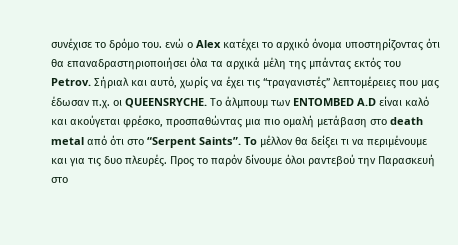συνέχισε το δρόμο του. ενώ ο Alex κατέχει το αρχικό όνομα υποστηρίζοντας ότι θα επαναδραστηριοποιήσει όλα τα αρχικά μέλη της μπάντας εκτός του Petrov. Σήριαλ και αυτό, χωρίς να έχει τις “τραγανιστές” λεπτομέρειες που μας έδωσαν π.χ. οι QUEENSRYCHE. Το άλμπουμ των ENTOMBED A.D είναι καλό και ακούγεται φρέσκο, προσπαθώντας μια πιο ομαλή μετάβαση στο death metal από ότι στο “Serpent Saints”. To μέλλον θα δείξει τι να περιμένουμε και για τις δυο πλευρές. Προς το παρόν δίνουμε όλοι ραντεβού την Παρασκευή στο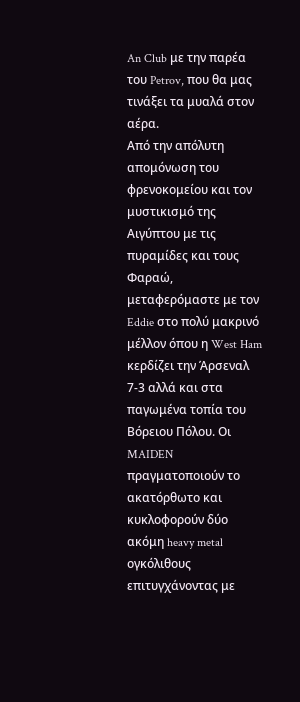An Club με την παρέα του Petrov, που θα μας τινάξει τα μυαλά στον αέρα.
Από την απόλυτη απομόνωση του φρενοκομείου και τον μυστικισμό της Αιγύπτου με τις πυραμίδες και τους Φαραώ, μεταφερόμαστε με τον Eddie στο πολύ μακρινό μέλλον όπου η West Ham κερδίζει την Άρσεναλ 7-3 αλλά και στα παγωμένα τοπία του Βόρειου Πόλου. Οι MAIDEN πραγματοποιούν το ακατόρθωτο και κυκλοφορούν δύο ακόμη heavy metal ογκόλιθους επιτυγχάνοντας με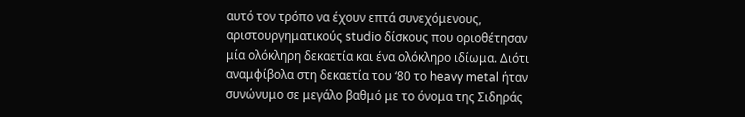αυτό τον τρόπο να έχουν επτά συνεχόμενους, αριστουργηματικούς studio δίσκους που οριοθέτησαν μία ολόκληρη δεκαετία και ένα ολόκληρο ιδίωμα. Διότι αναμφίβολα στη δεκαετία του ‘80 το heavy metal ήταν συνώνυμο σε μεγάλο βαθμό με το όνομα της Σιδηράς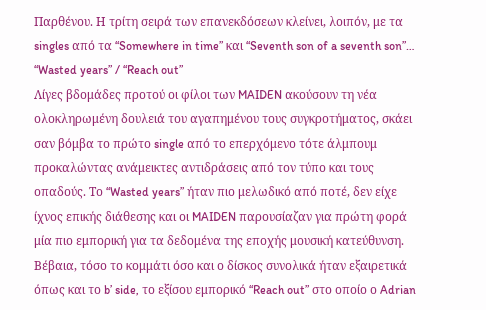Παρθένου. Η τρίτη σειρά των επανεκδόσεων κλείνει, λοιπόν, με τα singles από τα “Somewhere in time” και “Seventh son of a seventh son”…
“Wasted years” / “Reach out”
Λίγες βδομάδες προτού οι φίλοι των MAIDEN ακούσουν τη νέα ολοκληρωμένη δουλειά του αγαπημένου τους συγκροτήματος, σκάει σαν βόμβα το πρώτο single από το επερχόμενο τότε άλμπουμ προκαλώντας ανάμεικτες αντιδράσεις από τον τύπο και τους οπαδούς. Το “Wasted years” ήταν πιο μελωδικό από ποτέ, δεν είχε ίχνος επικής διάθεσης και οι MAIDEN παρουσίαζαν για πρώτη φορά μία πιο εμπορική για τα δεδομένα της εποχής μουσική κατεύθυνση. Βέβαια, τόσο το κομμάτι όσο και ο δίσκος συνολικά ήταν εξαιρετικά όπως και το b’ side, το εξίσου εμπορικό “Reach out” στο οποίο ο Adrian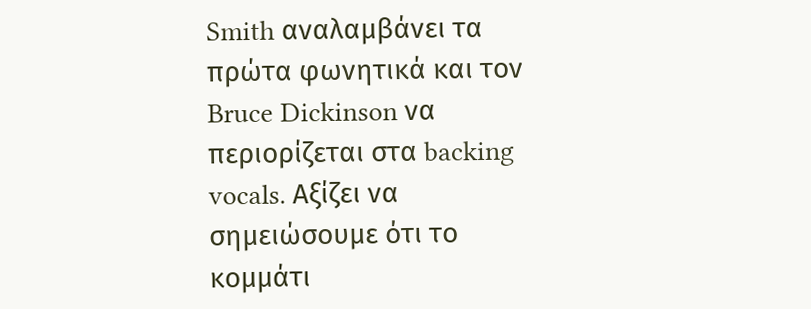Smith αναλαμβάνει τα πρώτα φωνητικά και τον Bruce Dickinson να περιορίζεται στα backing vocals. Αξίζει να σημειώσουμε ότι το κομμάτι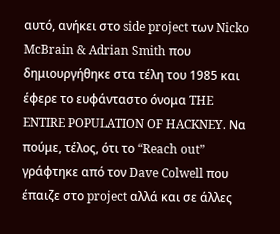αυτό, ανήκει στο side project των Nicko McBrain & Adrian Smith που δημιουργήθηκε στα τέλη του 1985 και έφερε το ευφάνταστο όνομα THE ENTIRE POPULATION OF HACKNEY. Να πούμε, τέλος, ότι το “Reach out” γράφτηκε από τον Dave Colwell που έπαιζε στο project αλλά και σε άλλες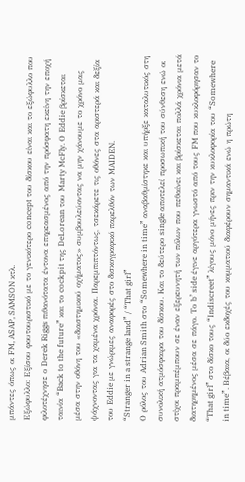μπάντες όπως οι FM, ASAP, SAMSON κτλ.
Εξώφυλλο: Εξίσου φουτουριστικό με το γενικότερο concept του δίσκου είναι και το εξώφυλλο που φιλοτέχνησε ο Derek Riggs πιθανότατα έντονα επηρεασμένος από την πρόσφατη εκείνη την εποχή ταινία “Back to the future” και το cockpit της DeLorean του Marty McFly. Ο Eddie βρίσκεται μέσα στην οθόνη του «διαστημικού οχήματος» συμβουλεύοντας να μην χάνουμε το χρόνο μας ψάχνοντας για τα χαμένα χρόνια. Παρεμπιπτόντως, τσεκάρετε τις οθόνες στα αριστερά και δεξία του Eddie με γνώριμες αναφορές στο δισκογραφικό παρελθόν των MAIDEN.
“Stranger in a strange land” / “That girl”
Ο ρόλος του Adrian Smith στο “Somewhere in time” αναβαθμίστηκε και υπήρξε καταλυτικός στη συνολική ατμόσφαιρα του δίσκου. Και το δεύτερο single αποτελεί προσωπική του σύνθεση ενώ οι στίχοι πραμπέμπουν σε έναν εξερευνητή των πόλων που πεθαίνει και βρίσκεται πολλά χρόνια μετά διατηρημένος μέσα σε πάγο. Το b’ side έγινε αργότερα γνωστό από τους FM που κυκλοφόρησαν το “That girl” στο δίσκο τους “Indiscreet” λίγους μόνο μήνες πριν την κυκλοφορία του “Somewhere in time”. Βέβαια, οι δύο εκδοχές του κομματιού διαφέρουν σημαντικά ενώ η πρώτη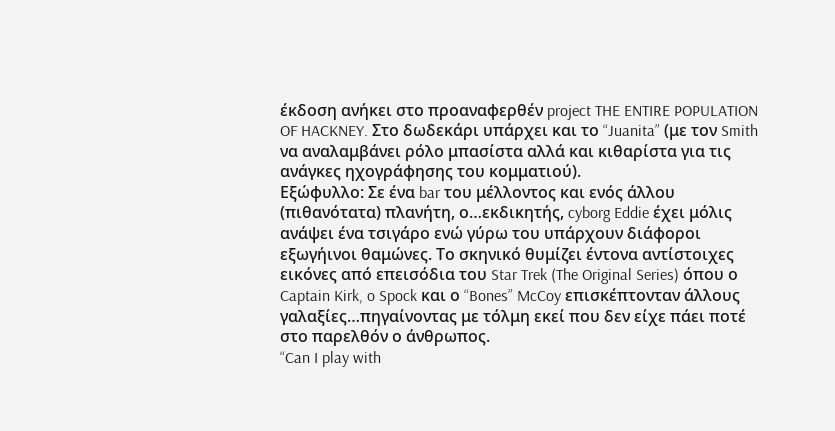έκδοση ανήκει στο προαναφερθέν project THE ENTIRE POPULATION OF HACKNEY. Στο δωδεκάρι υπάρχει και το “Juanita” (με τον Smith να αναλαμβάνει ρόλο μπασίστα αλλά και κιθαρίστα για τις ανάγκες ηχογράφησης του κομματιού).
Εξώφυλλο: Σε ένα bar του μέλλοντος και ενός άλλου (πιθανότατα) πλανήτη, ο…εκδικητής, cyborg Eddie έχει μόλις ανάψει ένα τσιγάρο ενώ γύρω του υπάρχουν διάφοροι εξωγήινοι θαμώνες. Το σκηνικό θυμίζει έντονα αντίστοιχες εικόνες από επεισόδια του Star Trek (The Original Series) όπου ο Captain Kirk, o Spock και ο “Bones” McCoy επισκέπτονταν άλλους γαλαξίες…πηγαίνοντας με τόλμη εκεί που δεν είχε πάει ποτέ στο παρελθόν ο άνθρωπος.
“Can I play with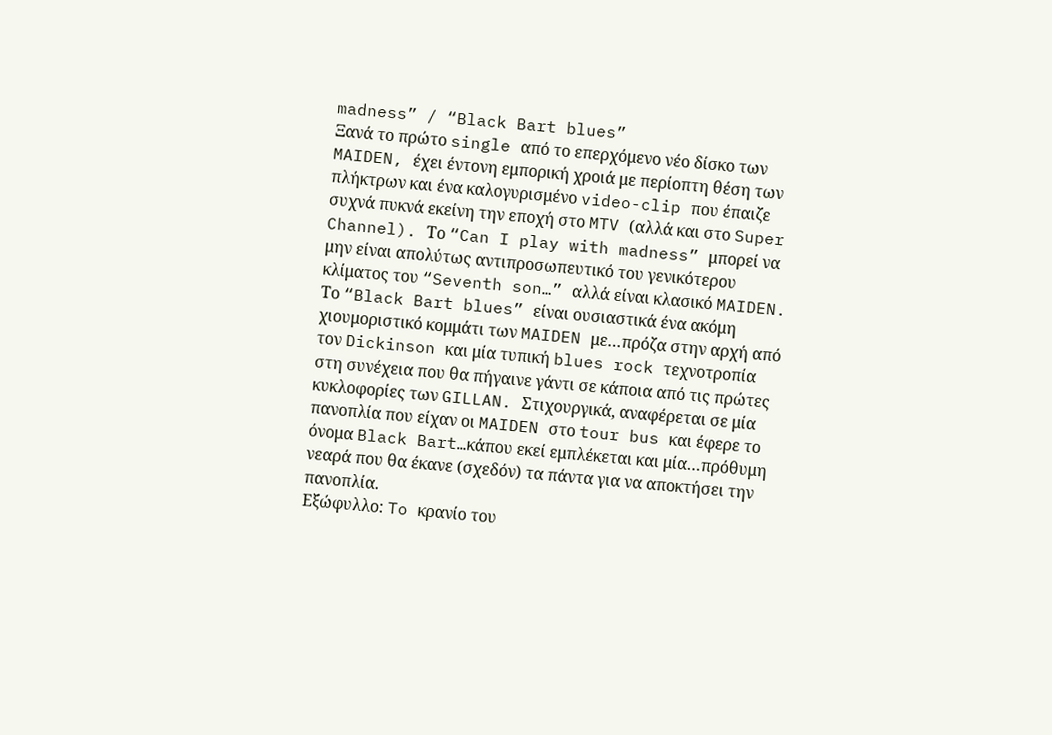madness” / “Black Bart blues”
Ξανά το πρώτο single από το επερχόμενο νέο δίσκο των MAIDEN, έχει έντονη εμπορική χροιά με περίοπτη θέση των πλήκτρων και ένα καλογυρισμένο video-clip που έπαιζε συχνά πυκνά εκείνη την εποχή στο MTV (αλλά και στο Super Channel). Το “Can I play with madness” μπορεί να μην είναι απολύτως αντιπροσωπευτικό του γενικότερου κλίματος του “Seventh son…” αλλά είναι κλασικό MAIDEN. Το “Black Bart blues” είναι ουσιαστικά ένα ακόμη χιουμοριστικό κομμάτι των MAIDEN με…πρόζα στην αρχή από τον Dickinson και μία τυπική blues rock τεχνοτροπία στη συνέχεια που θα πήγαινε γάντι σε κάποια από τις πρώτες κυκλοφορίες των GILLAN. Στιχουργικά, αναφέρεται σε μία πανοπλία που είχαν οι MAIDEN στο tour bus και έφερε το όνομα Black Bart…κάπου εκεί εμπλέκεται και μία…πρόθυμη νεαρά που θα έκανε (σχεδόν) τα πάντα για να αποκτήσει την πανοπλία.
Εξώφυλλο: To κρανίο του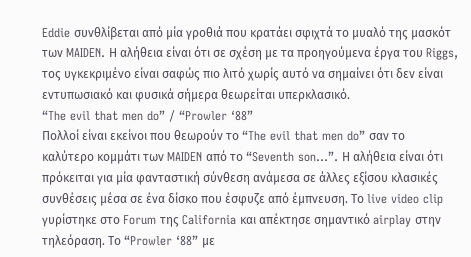Eddie συνθλίβεται από μία γροθιά που κρατάει σφιχτά το μυαλό της μασκότ των MAIDEN. Η αλήθεια είναι ότι σε σχέση με τα προηγούμενα έργα του Riggs, τος υγκεκριμένο είναι σαφώς πιο λιτό χωρίς αυτό να σημαίνει ότι δεν είναι εντυπωσιακό και φυσικά σήμερα θεωρείται υπερκλασικό.
“The evil that men do” / “Prowler ‘88”
Πολλοί είναι εκείνοι που θεωρούν το “The evil that men do” σαν το καλύτερο κομμάτι των MAIDEN από το “Seventh son…”. Η αλήθεια είναι ότι πρόκειται για μία φανταστική σύνθεση ανάμεσα σε άλλες εξίσου κλασικές συνθέσεις μέσα σε ένα δίσκο που έσφυζε από έμπνευση. Το live video clip γυρίστηκε στο Forum της California και απέκτησε σημαντικό airplay στην τηλεόραση. Το “Prowler ‘88” με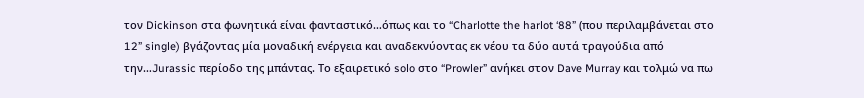τον Dickinson στα φωνητικά είναι φανταστικό…όπως και το “Charlotte the harlot ‘88” (που περιλαμβάνεται στο 12” single) βγάζοντας μία μοναδική ενέργεια και αναδεκνύοντας εκ νέου τα δύο αυτά τραγούδια από την…Jurassic περίοδο της μπάντας. Το εξαιρετικό solo στο “Prowler” ανήκει στον Dave Murray και τολμώ να πω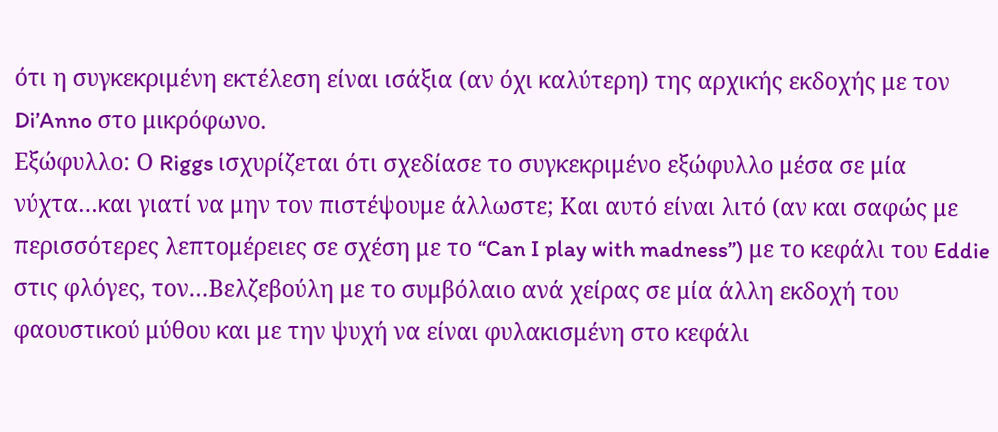ότι η συγκεκριμένη εκτέλεση είναι ισάξια (αν όχι καλύτερη) της αρχικής εκδοχής με τον Di’Anno στο μικρόφωνο.
Εξώφυλλο: Ο Riggs ισχυρίζεται ότι σχεδίασε το συγκεκριμένο εξώφυλλο μέσα σε μία νύχτα…και γιατί να μην τον πιστέψουμε άλλωστε; Και αυτό είναι λιτό (αν και σαφώς με περισσότερες λεπτομέρειες σε σχέση με το “Can I play with madness”) με το κεφάλι του Eddie στις φλόγες, τον…Βελζεβούλη με το συμβόλαιο ανά χείρας σε μία άλλη εκδοχή του φαουστικού μύθου και με την ψυχή να είναι φυλακισμένη στο κεφάλι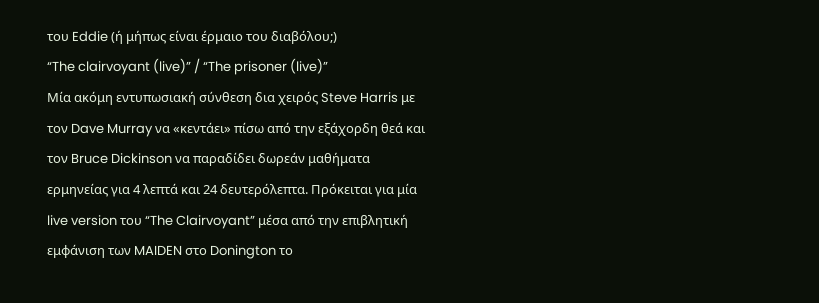του Eddie (ή μήπως είναι έρμαιο του διαβόλου;)
“The clairvoyant (live)” / “The prisoner (live)”
Μία ακόμη εντυπωσιακή σύνθεση δια χειρός Steve Harris με τον Dave Murray να «κεντάει» πίσω από την εξάχορδη θεά και τον Bruce Dickinson να παραδίδει δωρεάν μαθήματα ερμηνείας για 4 λεπτά και 24 δευτερόλεπτα. Πρόκειται για μία live version του “The Clairvoyant” μέσα από την επιβλητική εμφάνιση των MAIDEN στο Donington το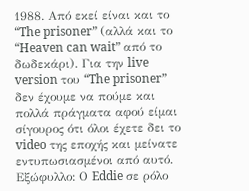1988. Από εκεί είναι και το “The prisoner” (αλλά και το “Heaven can wait” από το δωδεκάρι). Για την live version του “The prisoner” δεν έχουμε να πούμε και πολλά πράγματα αφού είμαι σίγουρος ότι όλοι έχετε δει το video της εποχής και μείνατε εντυπωσιασμένοι από αυτό.
Εξώφυλλο: Ο Eddie σε ρόλο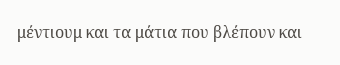μέντιουμ και τα μάτια που βλέπουν και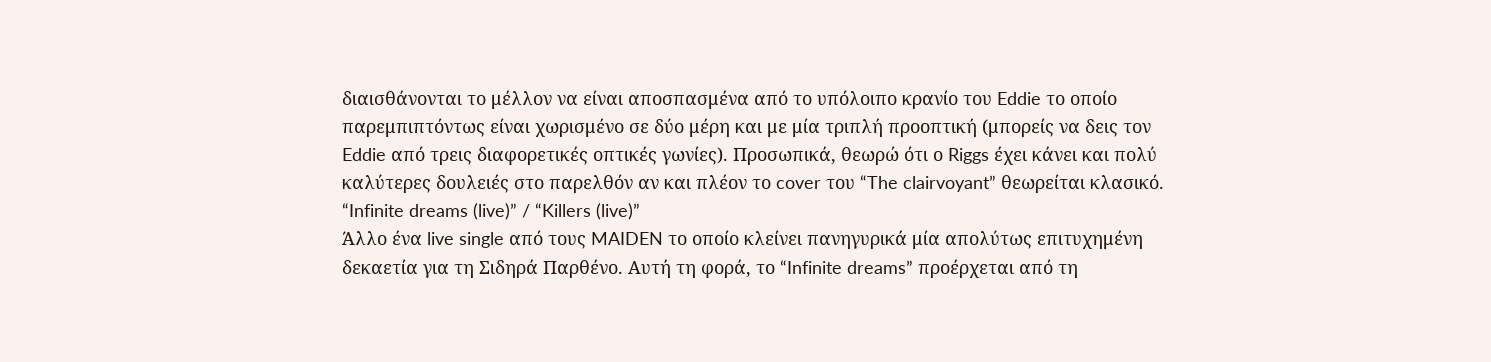διαισθάνονται το μέλλον να είναι αποσπασμένα από το υπόλοιπο κρανίο του Eddie το οποίο παρεμπιπτόντως είναι χωρισμένο σε δύο μέρη και με μία τριπλή προοπτική (μπορείς να δεις τον Eddie από τρεις διαφορετικές οπτικές γωνίες). Προσωπικά, θεωρώ ότι ο Riggs έχει κάνει και πολύ καλύτερες δουλειές στο παρελθόν αν και πλέον το cover του “The clairvoyant” θεωρείται κλασικό.
“Infinite dreams (live)” / “Killers (live)”
Άλλο ένα live single από τους MAIDEN το οποίο κλείνει πανηγυρικά μία απολύτως επιτυχημένη δεκαετία για τη Σιδηρά Παρθένο. Αυτή τη φορά, το “Infinite dreams” προέρχεται από τη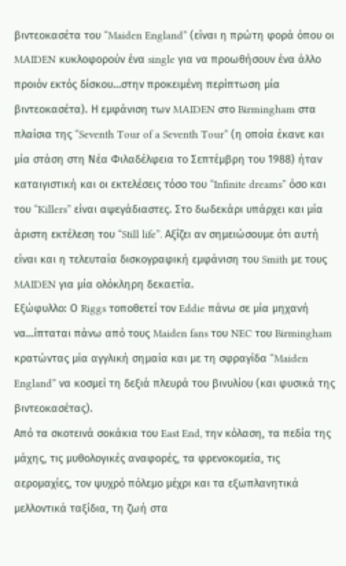βιντεοκασέτα του “Maiden England” (είναι η πρώτη φορά όπου οι MAIDEN κυκλοφορούν ένα single για να προωθήσουν ένα άλλο προιόν εκτός δίσκου…στην προκειμένη περίπτωση μία βιντεοκασέτα). Η εμφάνιση των MAIDEN στο Birmingham στα πλαίσια της “Seventh Tour of a Seventh Tour” (η οποία έκανε και μία στάση στη Νέα Φιλαδέλφεια το Σεπτέμβρη του 1988) ήταν καταιγιστική και οι εκτελέσεις τόσο του “Infinite dreams” όσο και του “Killers” είναι αψεγάδιαστες. Στο δωδεκάρι υπάρχει και μία άριστη εκτέλεση του “Still life”. Αξίζει αν σημειώσουμε ότι αυτή είναι και η τελευταία δισκογραφική εμφάνιση του Smith με τους MAIDEN για μία ολόκληρη δεκαετία.
Εξώφυλλο: Ο Riggs τοποθετεί τον Eddie πάνω σε μία μηχανή να…ίπταται πάνω από τους Maiden fans του NEC του Birmingham κρατώντας μία αγγλική σημαία και με τη σφραγίδα “Maiden England” να κοσμεί τη δεξιά πλευρά του βινυλίου (και φυσικά της βιντεοκασέτας).
Από τα σκοτεινά σοκάκια του East End, την κόλαση, τα πεδία της μάχης, τις μυθολογικές αναφορές, τα φρενοκομεία, τις αερομαχίες, τον ψυχρό πόλεμο μέχρι και τα εξωπλανητικά μελλοντικά ταξίδια, τη ζωή στα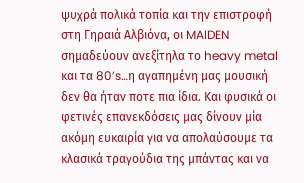ψυχρά πολικά τοπία και την επιστροφή στη Γηραιά Αλβιόνα, οι MAIDEN σημαδεύουν ανεξίτηλα το heavy metal και τα 80’s…η αγαπημένη μας μουσική δεν θα ήταν ποτε πια ίδια. Και φυσικά οι φετινές επανεκδόσεις μας δίνουν μία ακόμη ευκαιρία για να απολαύσουμε τα κλασικά τραγούδια της μπάντας και να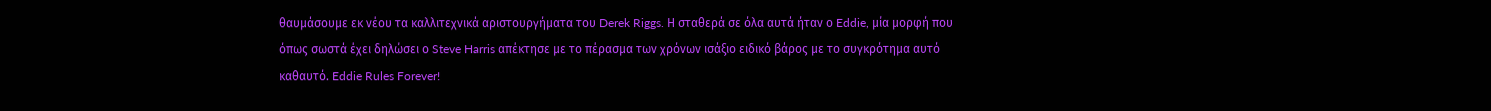θαυμάσουμε εκ νέου τα καλλιτεχνικά αριστουργήματα του Derek Riggs. Η σταθερά σε όλα αυτά ήταν ο Eddie, μία μορφή που όπως σωστά έχει δηλώσει ο Steve Harris απέκτησε με το πέρασμα των χρόνων ισάξιο ειδικό βάρος με το συγκρότημα αυτό καθαυτό. Eddie Rules Forever!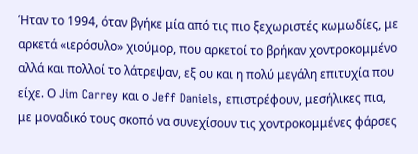Ήταν το 1994, όταν βγήκε μία από τις πιο ξεχωριστές κωμωδίες, με αρκετά «ιερόσυλο» χιούμορ, που αρκετοί το βρήκαν χοντροκομμένο αλλά και πολλοί το λάτρεψαν, εξ ου και η πολύ μεγάλη επιτυχία που είχε. Ο Jim Carrey και ο Jeff Daniels, επιστρέφουν, μεσήλικες πια, με μοναδικό τους σκοπό να συνεχίσουν τις χοντροκομμένες φάρσες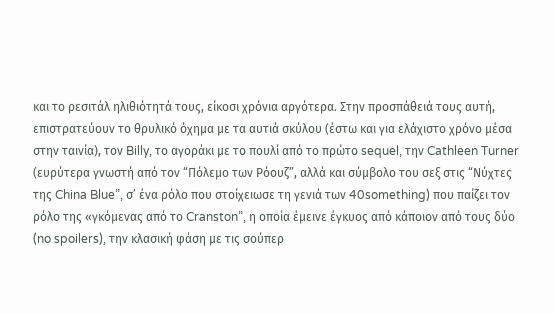και το ρεσιτάλ ηλιθιότητά τους, είκοσι χρόνια αργότερα. Στην προσπάθειά τους αυτή, επιστρατεύουν το θρυλικό όχημα με τα αυτιά σκύλου (έστω και για ελάχιστο χρόνο μέσα στην ταινία), τον Billy, το αγοράκι με το πουλί από το πρώτο sequel, την Cathleen Turner (ευρύτερα γνωστή από τον “Πόλεμο των Ρόουζ”, αλλά και σύμβολο του σεξ στις “Νύχτες της China Blue”, σ’ ένα ρόλο που στοίχειωσε τη γενιά των 40something) που παίζει τον ρόλο της «γκόμενας από το Cranston”, η οποία έμεινε έγκυος από κάποιον από τους δύο (no spoilers), την κλασική φάση με τις σούπερ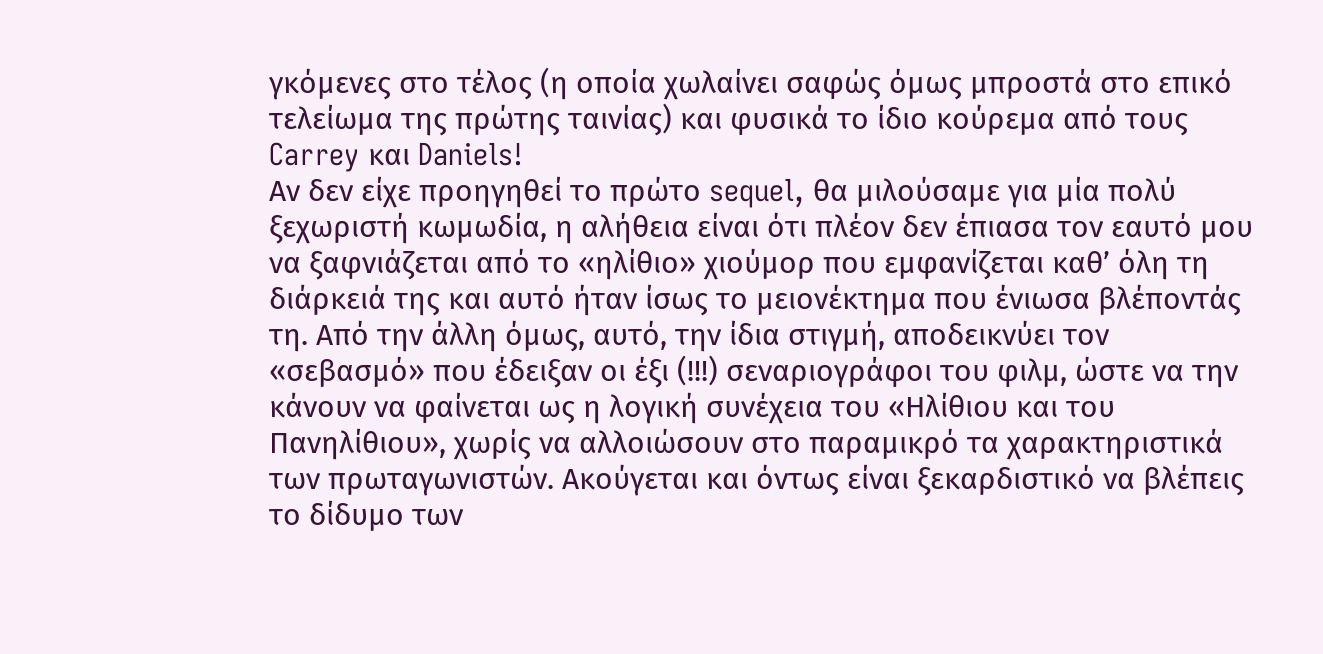γκόμενες στο τέλος (η οποία χωλαίνει σαφώς όμως μπροστά στο επικό τελείωμα της πρώτης ταινίας) και φυσικά το ίδιο κούρεμα από τους Carrey και Daniels!
Αν δεν είχε προηγηθεί το πρώτο sequel, θα μιλούσαμε για μία πολύ ξεχωριστή κωμωδία, η αλήθεια είναι ότι πλέον δεν έπιασα τον εαυτό μου να ξαφνιάζεται από το «ηλίθιο» χιούμορ που εμφανίζεται καθ’ όλη τη διάρκειά της και αυτό ήταν ίσως το μειονέκτημα που ένιωσα βλέποντάς τη. Από την άλλη όμως, αυτό, την ίδια στιγμή, αποδεικνύει τον «σεβασμό» που έδειξαν οι έξι (!!!) σεναριογράφοι του φιλμ, ώστε να την κάνουν να φαίνεται ως η λογική συνέχεια του «Ηλίθιου και του Πανηλίθιου», χωρίς να αλλοιώσουν στο παραμικρό τα χαρακτηριστικά των πρωταγωνιστών. Ακούγεται και όντως είναι ξεκαρδιστικό να βλέπεις το δίδυμο των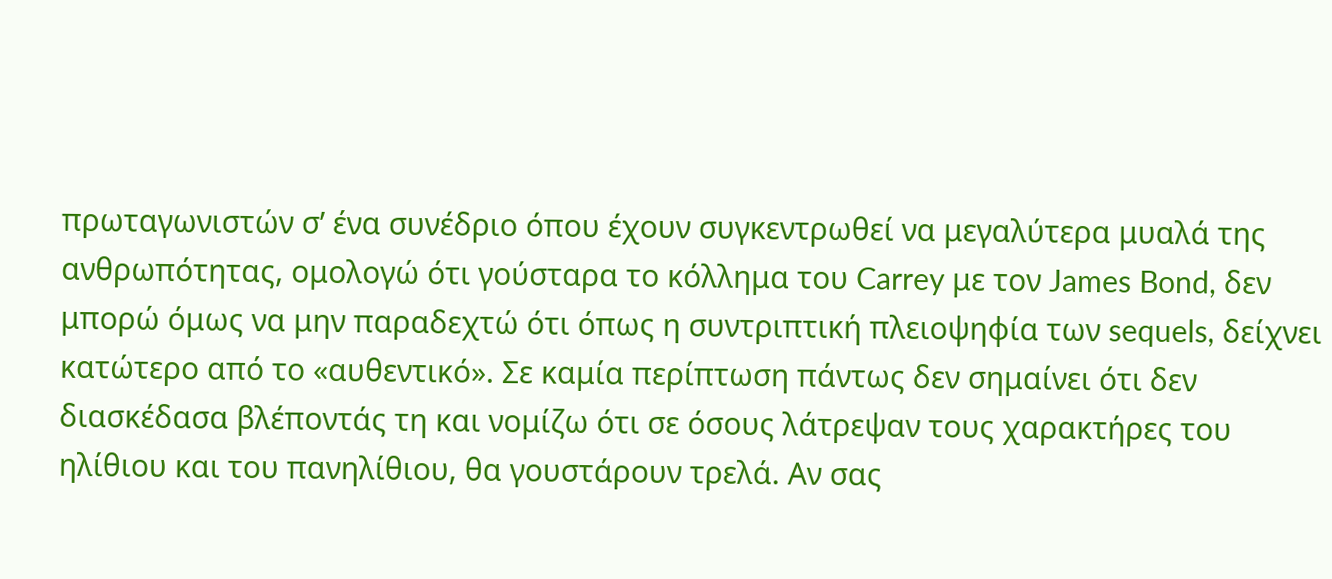πρωταγωνιστών σ’ ένα συνέδριο όπου έχουν συγκεντρωθεί να μεγαλύτερα μυαλά της ανθρωπότητας, ομολογώ ότι γούσταρα το κόλλημα του Carrey με τον James Bond, δεν μπορώ όμως να μην παραδεχτώ ότι όπως η συντριπτική πλειοψηφία των sequels, δείχνει κατώτερο από το «αυθεντικό». Σε καμία περίπτωση πάντως δεν σημαίνει ότι δεν διασκέδασα βλέποντάς τη και νομίζω ότι σε όσους λάτρεψαν τους χαρακτήρες του ηλίθιου και του πανηλίθιου, θα γουστάρουν τρελά. Αν σας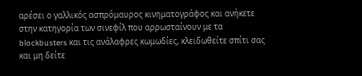αρέσει ο γαλλικός ασπρόμαυρος κινηματογράφος και ανήκετε στην κατηγορία των σινεφίλ που αρρωσταίνουν με τα blockbusters και τις ανάλαφρες κωμωδίες, κλειδωθείτε σπίτι σας και μη δείτε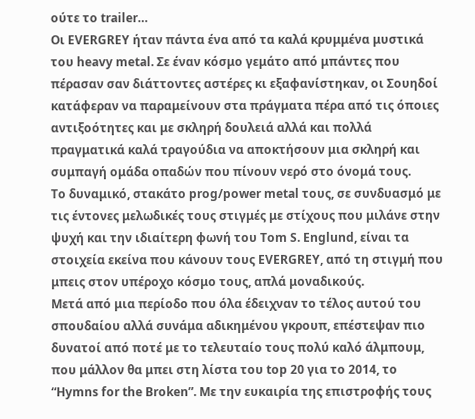ούτε το trailer…
Οι EVERGREY ήταν πάντα ένα από τα καλά κρυμμένα μυστικά του heavy metal. Σε έναν κόσμο γεμάτο από μπάντες που πέρασαν σαν διάττοντες αστέρες κι εξαφανίστηκαν, οι Σουηδοί κατάφεραν να παραμείνουν στα πράγματα πέρα από τις όποιες αντιξοότητες και με σκληρή δουλειά αλλά και πολλά πραγματικά καλά τραγούδια να αποκτήσουν μια σκληρή και συμπαγή ομάδα οπαδών που πίνουν νερό στο όνομά τους.
Το δυναμικό, στακάτο prog/power metal τους, σε συνδυασμό με τις έντονες μελωδικές τους στιγμές με στίχους που μιλάνε στην ψυχή και την ιδιαίτερη φωνή του Tom S. Englund, είναι τα στοιχεία εκείνα που κάνουν τους EVERGREY, από τη στιγμή που μπεις στον υπέροχο κόσμο τους, απλά μοναδικούς.
Μετά από μια περίοδο που όλα έδειχναν το τέλος αυτού του σπουδαίου αλλά συνάμα αδικημένου γκρουπ, επέστεψαν πιο δυνατοί από ποτέ με το τελευταίο τους πολύ καλό άλμπουμ, που μάλλον θα μπει στη λίστα του top 20 για το 2014, το “Hymns for the Broken”. Με την ευκαιρία της επιστροφής τους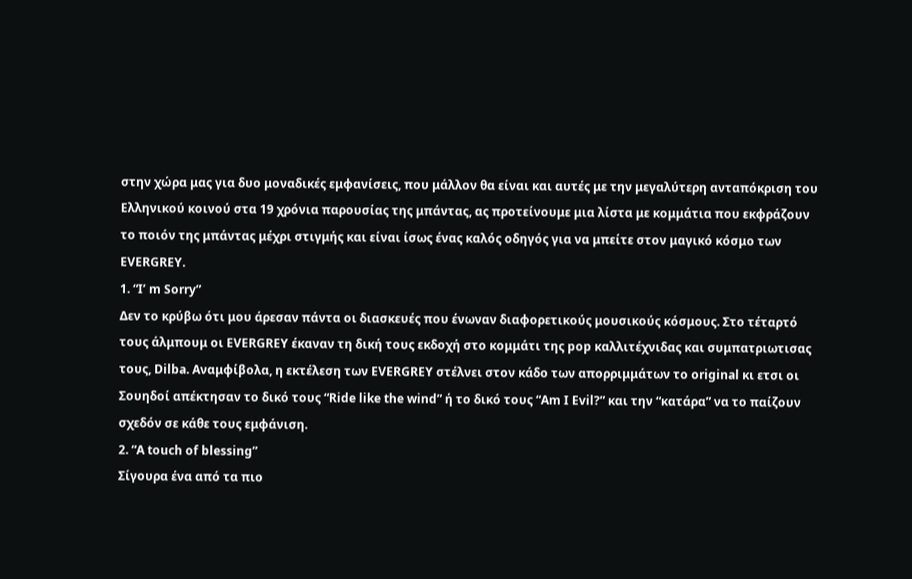στην χώρα μας για δυο μοναδικές εμφανίσεις, που μάλλον θα είναι και αυτές με την μεγαλύτερη ανταπόκριση του Ελληνικού κοινού στα 19 χρόνια παρουσίας της μπάντας, ας προτείνουμε μια λίστα με κομμάτια που εκφράζουν το ποιόν της μπάντας μέχρι στιγμής και είναι ίσως ένας καλός οδηγός για να μπείτε στον μαγικό κόσμο των EVERGREY.
1. “I’ m Sorry”
Δεν το κρύβω ότι μου άρεσαν πάντα οι διασκευές που ένωναν διαφορετικούς μουσικούς κόσμους. Στο τέταρτό τους άλμπουμ οι EVERGREY έκαναν τη δική τους εκδοχή στο κομμάτι της pop καλλιτέχνιδας και συμπατριωτισας τους, Dilba. Aναμφίβολα, η εκτέλεση των EVERGREY στέλνει στον κάδο των απορριμμάτων το original κι ετσι οι Σουηδοί απέκτησαν το δικό τους “Ride like the wind” ή το δικό τους “Αm I Evil?” και την “κατάρα” να το παίζουν σχεδόν σε κάθε τους εμφάνιση.
2. “A touch of blessing”
Σίγουρα ένα από τα πιο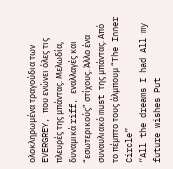ολοκληρωμένα τραγούδια των EVERGREY, που ενώνει όλες τις πλευρές της μπάντας. Μελωδία, δυναμικά riff, εναλλαγές και “εσωτερικούς” στίχους. Άλλο ένα συναυλιακό must της μπάντας. Από το πέμπτο τους άλμπουμ “Τhe Inner Circle”
“All the dreams I had All my future wishes Put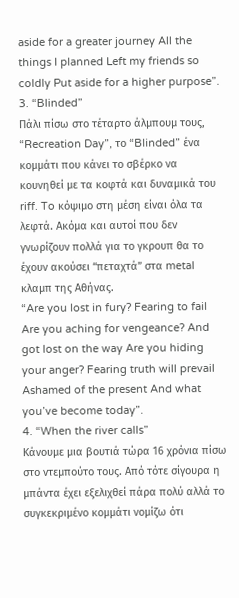aside for a greater journey All the things I planned Left my friends so coldly Put aside for a higher purpose”.
3. “Blinded”
Πάλι πίσω στο τέταρτο άλμπουμ τους, “Recreation Day”, το “Blinded” ένα κομμάτι που κάνει το σβέρκο να κουνηθεί με τα κοφτά και δυναμικά του riff. To κόψιμο στη μέση είναι όλα τα λεφτά. Ακόμα και αυτοί που δεν γνωρίζουν πολλά για το γκρουπ θα το έχουν ακούσει “πεταχτά” στα metal κλαμπ της Αθήνας.
“Are you lost in fury? Fearing to fail Are you aching for vengeance? And got lost on the way Are you hiding your anger? Fearing truth will prevail Ashamed of the present And what you’ve become today”.
4. “When the river calls”
Κάνουμε μια βουτιά τώρα 16 χρόνια πίσω στο ντεμπούτο τους. Από τότε σίγουρα η μπάντα έχει εξελιχθεί πάρα πολύ αλλά το συγκεκριμένο κομμάτι νομίζω ότι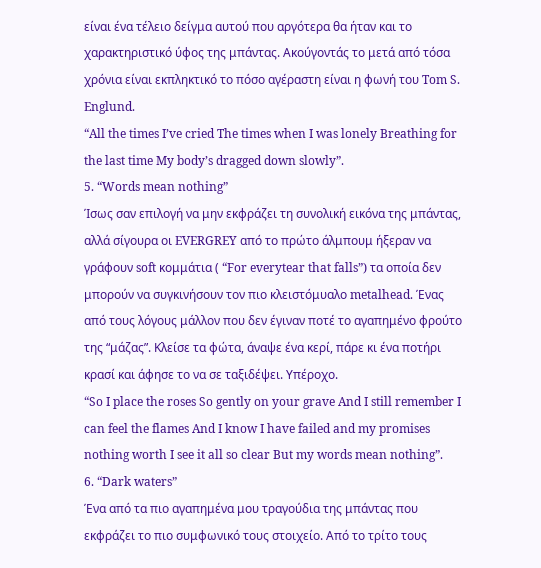είναι ένα τέλειο δείγμα αυτού που αργότερα θα ήταν και το χαρακτηριστικό ύφος της μπάντας. Ακούγοντάς το μετά από τόσα χρόνια είναι εκπληκτικό το πόσο αγέραστη είναι η φωνή του Tom S. Englund.
“All the times I’ve cried The times when I was lonely Breathing for the last time My body’s dragged down slowly”.
5. “Words mean nothing”
Ίσως σαν επιλογή να μην εκφράζει τη συνολική εικόνα της μπάντας, αλλά σίγουρα οι EVERGREY από το πρώτο άλμπουμ ήξεραν να γράφουν soft κομμάτια ( “For everytear that falls”) τα οποία δεν μπορούν να συγκινήσουν τον πιο κλειστόμυαλο metalhead. Ένας από τους λόγους μάλλον που δεν έγιναν ποτέ το αγαπημένο φρούτο της “μάζας”. Κλείσε τα φώτα, άναψε ένα κερί, πάρε κι ένα ποτήρι κρασί και άφησε το να σε ταξιδέψει. Υπέροχο.
“So I place the roses So gently on your grave And I still remember I can feel the flames And I know I have failed and my promises nothing worth I see it all so clear But my words mean nothing”.
6. “Dark waters”
Ένα από τα πιο αγαπημένα μου τραγούδια της μπάντας που εκφράζει το πιο συμφωνικό τους στοιχείο. Από το τρίτο τους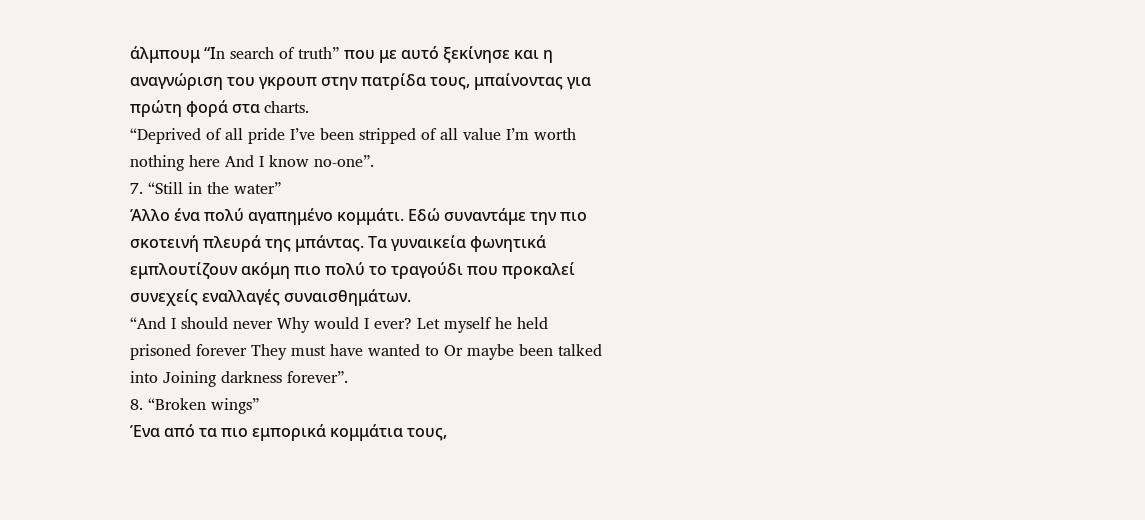άλμπουμ “Ιn search of truth” που με αυτό ξεκίνησε και η αναγνώριση του γκρουπ στην πατρίδα τους, μπαίνοντας για πρώτη φορά στα charts.
“Deprived of all pride I’ve been stripped of all value I’m worth nothing here And I know no-one”.
7. “Still in the water”
Άλλο ένα πολύ αγαπημένο κομμάτι. Εδώ συναντάμε την πιο σκοτεινή πλευρά της μπάντας. Τα γυναικεία φωνητικά εμπλουτίζουν ακόμη πιο πολύ το τραγούδι που προκαλεί συνεχείς εναλλαγές συναισθημάτων.
“And I should never Why would I ever? Let myself he held prisoned forever They must have wanted to Or maybe been talked into Joining darkness forever”.
8. “Broken wings”
Ένα από τα πιο εμπορικά κομμάτια τους,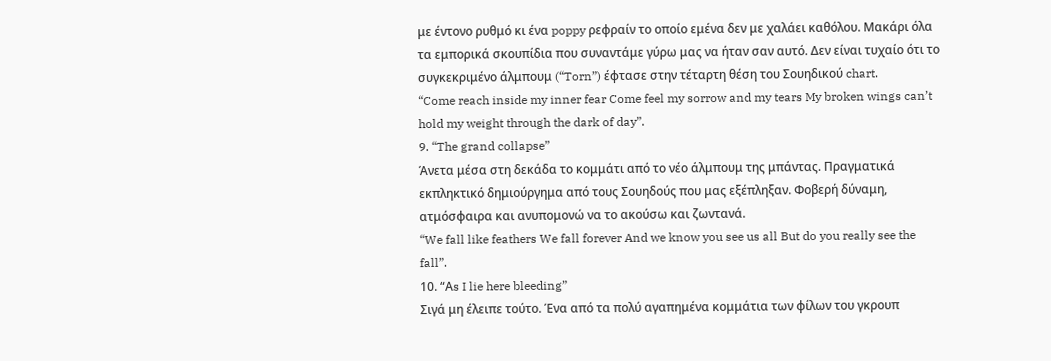με έντονο ρυθμό κι ένα poppy ρεφραίν το οποίο εμένα δεν με χαλάει καθόλου. Μακάρι όλα τα εμπορικά σκουπίδια που συναντάμε γύρω μας να ήταν σαν αυτό. Δεν είναι τυχαίο ότι το συγκεκριμένο άλμπουμ (“Torn”) έφτασε στην τέταρτη θέση του Σουηδικού chart.
“Come reach inside my inner fear Come feel my sorrow and my tears My broken wings can’t hold my weight through the dark of day”.
9. “The grand collapse”
Άνετα μέσα στη δεκάδα το κομμάτι από το νέο άλμπουμ της μπάντας. Πραγματικά εκπληκτικό δημιούργημα από τους Σουηδούς που μας εξέπληξαν. Φοβερή δύναμη, ατμόσφαιρα και ανυπομονώ να το ακούσω και ζωντανά.
“We fall like feathers We fall forever And we know you see us all But do you really see the fall”.
10. “Αs I lie here bleeding”
Σιγά μη έλειπε τούτο. Ένα από τα πολύ αγαπημένα κομμάτια των φίλων του γκρουπ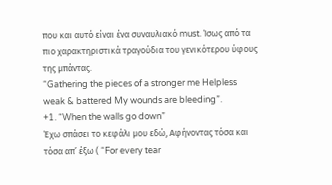που και αυτό είναι ένα συναυλιακό must. Ίσως από τα πιο χαρακτηριστικά τραγούδια του γενικότερου ύφους της μπάντας.
“Gathering the pieces of a stronger me Helpless weak & battered My wounds are bleeding”.
+1. “When the walls go down”
Έχω σπάσει το κεφάλι μου εδώ, Αφήνοντας τόσα και τόσα απ’ έξω ( “For every tear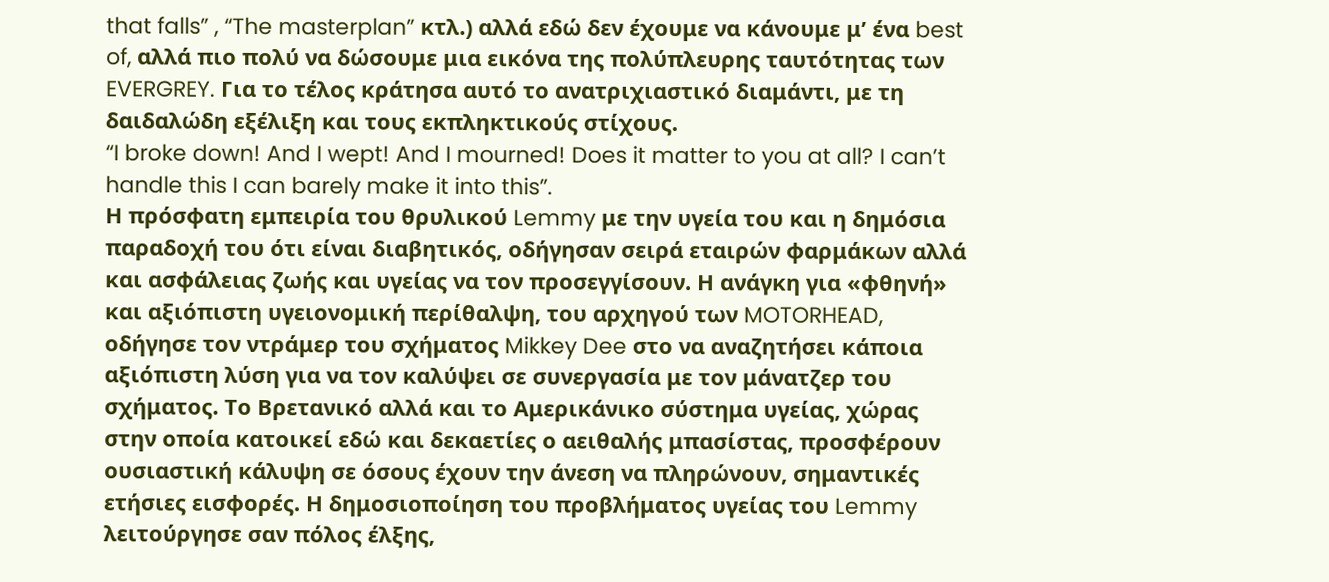that falls” , “The masterplan” κτλ.) αλλά εδώ δεν έχουμε να κάνουμε μ’ ένα best of, αλλά πιο πολύ να δώσουμε μια εικόνα της πολύπλευρης ταυτότητας των EVERGREY. Για το τέλος κράτησα αυτό το ανατριχιαστικό διαμάντι, με τη δαιδαλώδη εξέλιξη και τους εκπληκτικούς στίχους.
“I broke down! And I wept! And I mourned! Does it matter to you at all? I can’t handle this I can barely make it into this”.
Η πρόσφατη εμπειρία του θρυλικού Lemmy με την υγεία του και η δημόσια παραδοχή του ότι είναι διαβητικός, οδήγησαν σειρά εταιρών φαρμάκων αλλά και ασφάλειας ζωής και υγείας να τον προσεγγίσουν. Η ανάγκη για «φθηνή» και αξιόπιστη υγειονομική περίθαλψη, του αρχηγού των MOTORHEAD, οδήγησε τον ντράμερ του σχήματος Mikkey Dee στο να αναζητήσει κάποια αξιόπιστη λύση για να τον καλύψει σε συνεργασία με τον μάνατζερ του σχήματος. Το Βρετανικό αλλά και το Αμερικάνικο σύστημα υγείας, χώρας στην οποία κατοικεί εδώ και δεκαετίες ο αειθαλής μπασίστας, προσφέρουν ουσιαστική κάλυψη σε όσους έχουν την άνεση να πληρώνουν, σημαντικές ετήσιες εισφορές. Η δημοσιοποίηση του προβλήματος υγείας του Lemmy λειτούργησε σαν πόλος έλξης,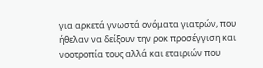για αρκετά γνωστά ονόματα γιατρών, που ήθελαν να δείξουν την ροκ προσέγγιση και νοοτροπία τους αλλά και εταιριών που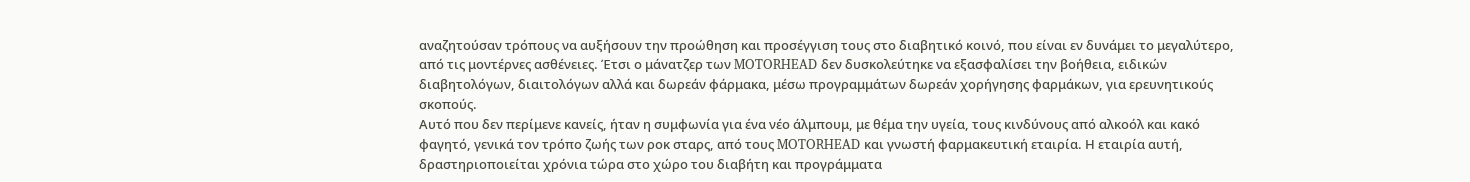αναζητούσαν τρόπους να αυξήσουν την προώθηση και προσέγγιση τους στο διαβητικό κοινό, που είναι εν δυνάμει το μεγαλύτερο, από τις μοντέρνες ασθένειες. Έτσι ο μάνατζερ των MOTORHEAD δεν δυσκολεύτηκε να εξασφαλίσει την βοήθεια, ειδικών διαβητολόγων, διαιτολόγων αλλά και δωρεάν φάρμακα, μέσω προγραμμάτων δωρεάν χορήγησης φαρμάκων, για ερευνητικούς σκοπούς.
Αυτό που δεν περίμενε κανείς, ήταν η συμφωνία για ένα νέο άλμπουμ, με θέμα την υγεία, τους κινδύνους από αλκοόλ και κακό φαγητό, γενικά τον τρόπο ζωής των ροκ σταρς, από τους MOTORHEAD και γνωστή φαρμακευτική εταιρία. Η εταιρία αυτή, δραστηριοποιείται χρόνια τώρα στο χώρο του διαβήτη και προγράμματα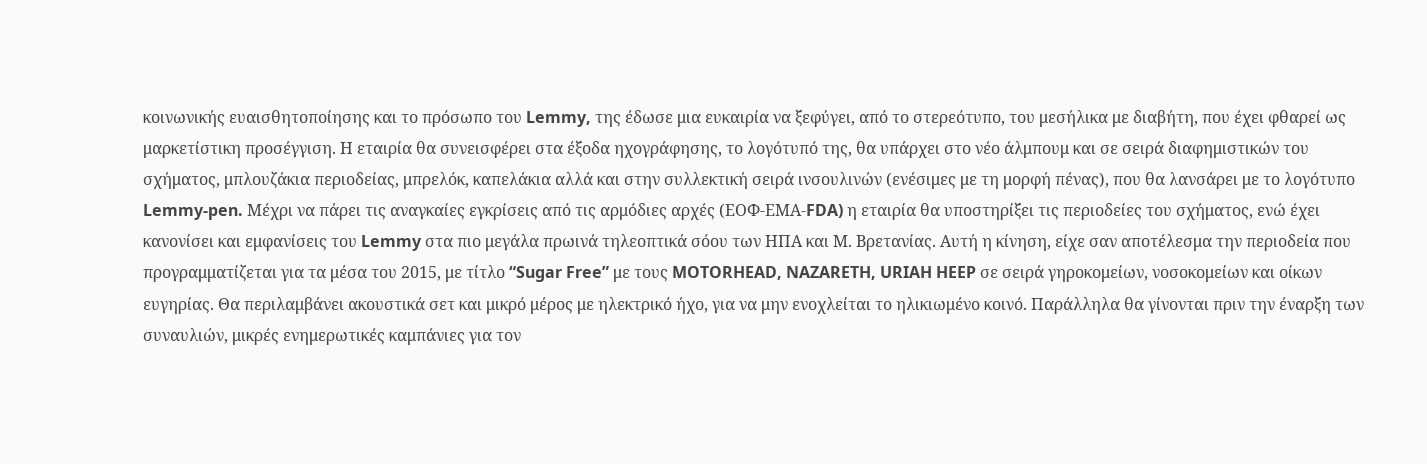κοινωνικής ευαισθητοποίησης και το πρόσωπο του Lemmy, της έδωσε μια ευκαιρία να ξεφύγει, από το στερεότυπο, του μεσήλικα με διαβήτη, που έχει φθαρεί ως μαρκετίστικη προσέγγιση. Η εταιρία θα συνεισφέρει στα έξοδα ηχογράφησης, το λογότυπό της, θα υπάρχει στο νέο άλμπουμ και σε σειρά διαφημιστικών του σχήματος, μπλουζάκια περιοδείας, μπρελόκ, καπελάκια αλλά και στην συλλεκτική σειρά ινσουλινών (ενέσιμες με τη μορφή πένας), που θα λανσάρει με το λογότυπο Lemmy-pen. Μέχρι να πάρει τις αναγκαίες εγκρίσεις από τις αρμόδιες αρχές (ΕΟΦ-ΕΜΑ-FDA) η εταιρία θα υποστηρίξει τις περιοδείες του σχήματος, ενώ έχει κανονίσει και εμφανίσεις του Lemmy στα πιο μεγάλα πρωινά τηλεοπτικά σόου των ΗΠΑ και Μ. Βρετανίας. Αυτή η κίνηση, είχε σαν αποτέλεσμα την περιοδεία που προγραμματίζεται για τα μέσα του 2015, με τίτλο “Sugar Free” με τους MOTORHEAD, NAZARETH, URIAH HEEP σε σειρά γηροκομείων, νοσοκομείων και οίκων ευγηρίας. Θα περιλαμβάνει ακουστικά σετ και μικρό μέρος με ηλεκτρικό ήχο, για να μην ενοχλείται το ηλικιωμένο κοινό. Παράλληλα θα γίνονται πριν την έναρξη των συναυλιών, μικρές ενημερωτικές καμπάνιες για τον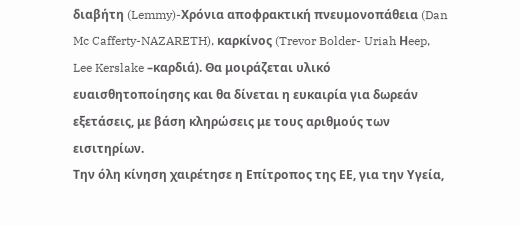διαβήτη (Lemmy)-Χρόνια αποφρακτική πνευμονοπάθεια (Dan Mc Cafferty-NAZARETH), καρκίνος (Trevor Bolder- Uriah Ηeep, Lee Kerslake –καρδιά). Θα μοιράζεται υλικό ευαισθητοποίησης και θα δίνεται η ευκαιρία για δωρεάν εξετάσεις, με βάση κληρώσεις με τους αριθμούς των εισιτηρίων.
Την όλη κίνηση χαιρέτησε η Επίτροπος της ΕΕ, για την Υγεία,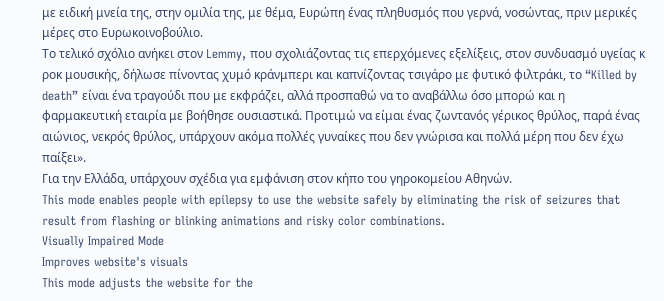με ειδική μνεία της, στην ομιλία της, με θέμα, Ευρώπη ένας πληθυσμός που γερνά, νοσώντας, πριν μερικές μέρες στο Ευρωκοινοβούλιο.
Το τελικό σχόλιο ανήκει στον Lemmy, που σχολιάζοντας τις επερχόμενες εξελίξεις, στον συνδυασμό υγείας κ ροκ μουσικής, δήλωσε πίνοντας χυμό κράνμπερι και καπνίζοντας τσιγάρο με φυτικό φιλτράκι, το “Killed by death” είναι ένα τραγούδι που με εκφράζει, αλλά προσπαθώ να το αναβάλλω όσο μπορώ και η φαρμακευτική εταιρία με βοήθησε ουσιαστικά. Προτιμώ να είμαι ένας ζωντανός γέρικος θρύλος, παρά ένας αιώνιος, νεκρός θρύλος, υπάρχουν ακόμα πολλές γυναίκες που δεν γνώρισα και πολλά μέρη που δεν έχω παίξει».
Για την Ελλάδα, υπάρχουν σχέδια για εμφάνιση στον κήπο του γηροκομείου Αθηνών.
This mode enables people with epilepsy to use the website safely by eliminating the risk of seizures that result from flashing or blinking animations and risky color combinations.
Visually Impaired Mode
Improves website's visuals
This mode adjusts the website for the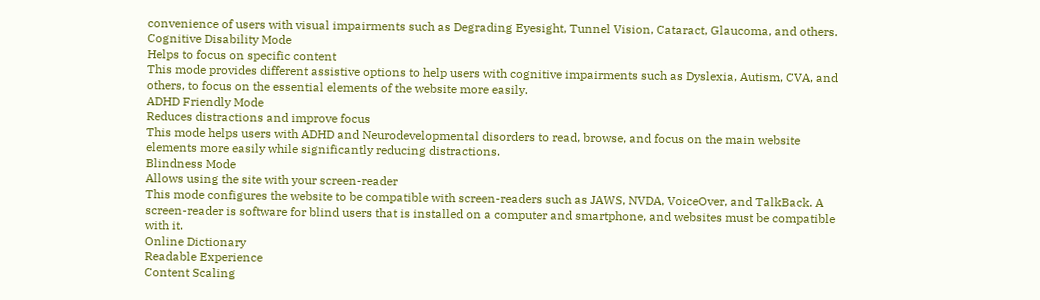convenience of users with visual impairments such as Degrading Eyesight, Tunnel Vision, Cataract, Glaucoma, and others.
Cognitive Disability Mode
Helps to focus on specific content
This mode provides different assistive options to help users with cognitive impairments such as Dyslexia, Autism, CVA, and others, to focus on the essential elements of the website more easily.
ADHD Friendly Mode
Reduces distractions and improve focus
This mode helps users with ADHD and Neurodevelopmental disorders to read, browse, and focus on the main website elements more easily while significantly reducing distractions.
Blindness Mode
Allows using the site with your screen-reader
This mode configures the website to be compatible with screen-readers such as JAWS, NVDA, VoiceOver, and TalkBack. A screen-reader is software for blind users that is installed on a computer and smartphone, and websites must be compatible with it.
Online Dictionary
Readable Experience
Content Scaling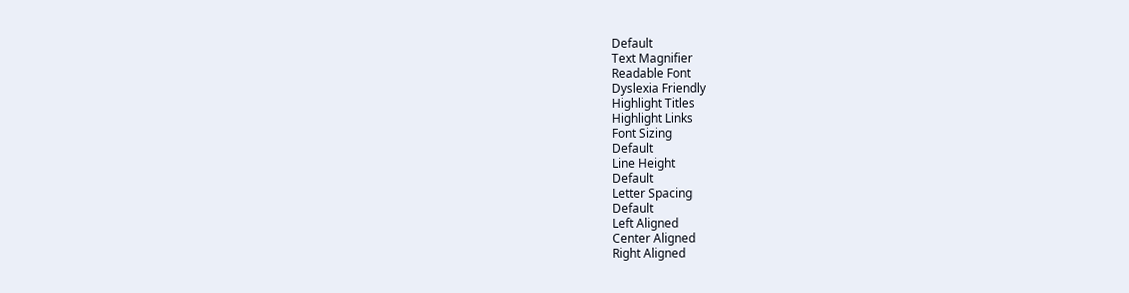Default
Text Magnifier
Readable Font
Dyslexia Friendly
Highlight Titles
Highlight Links
Font Sizing
Default
Line Height
Default
Letter Spacing
Default
Left Aligned
Center Aligned
Right Aligned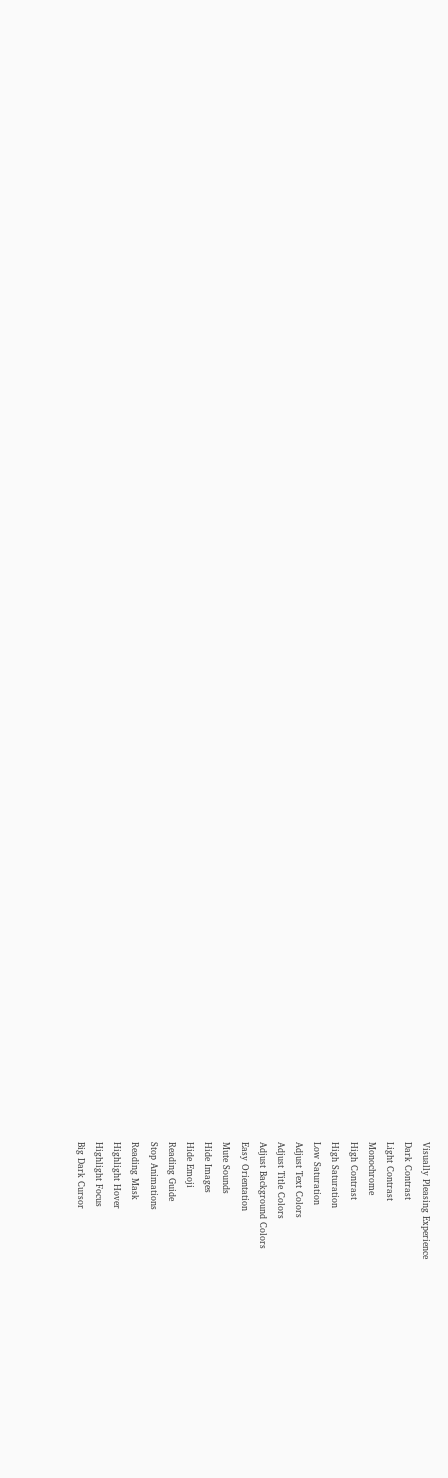Visually Pleasing Experience
Dark Contrast
Light Contrast
Monochrome
High Contrast
High Saturation
Low Saturation
Adjust Text Colors
Adjust Title Colors
Adjust Background Colors
Easy Orientation
Mute Sounds
Hide Images
Hide Emoji
Reading Guide
Stop Animations
Reading Mask
Highlight Hover
Highlight Focus
Big Dark Cursor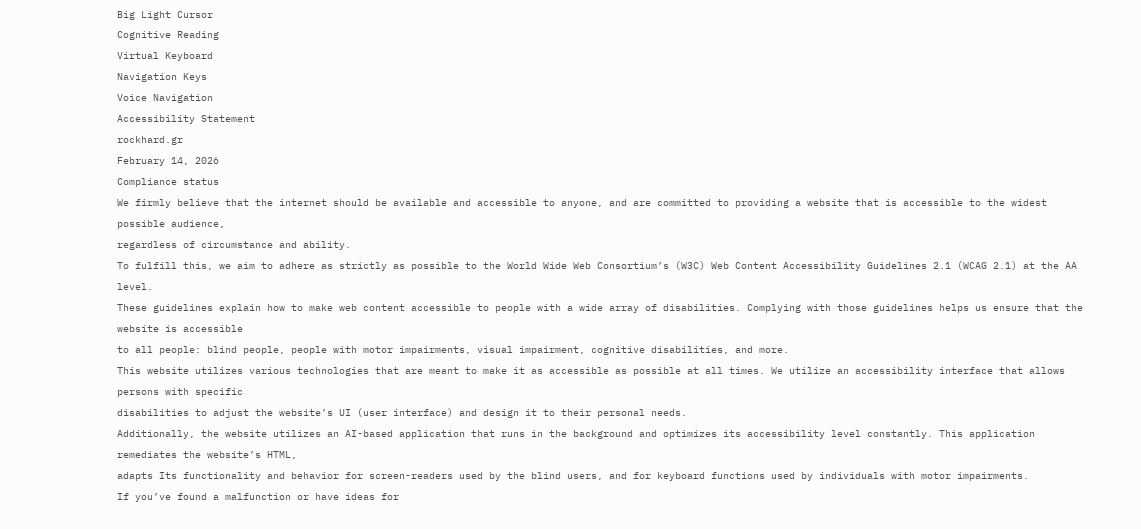Big Light Cursor
Cognitive Reading
Virtual Keyboard
Navigation Keys
Voice Navigation
Accessibility Statement
rockhard.gr
February 14, 2026
Compliance status
We firmly believe that the internet should be available and accessible to anyone, and are committed to providing a website that is accessible to the widest possible audience,
regardless of circumstance and ability.
To fulfill this, we aim to adhere as strictly as possible to the World Wide Web Consortium’s (W3C) Web Content Accessibility Guidelines 2.1 (WCAG 2.1) at the AA level.
These guidelines explain how to make web content accessible to people with a wide array of disabilities. Complying with those guidelines helps us ensure that the website is accessible
to all people: blind people, people with motor impairments, visual impairment, cognitive disabilities, and more.
This website utilizes various technologies that are meant to make it as accessible as possible at all times. We utilize an accessibility interface that allows persons with specific
disabilities to adjust the website’s UI (user interface) and design it to their personal needs.
Additionally, the website utilizes an AI-based application that runs in the background and optimizes its accessibility level constantly. This application remediates the website’s HTML,
adapts Its functionality and behavior for screen-readers used by the blind users, and for keyboard functions used by individuals with motor impairments.
If you’ve found a malfunction or have ideas for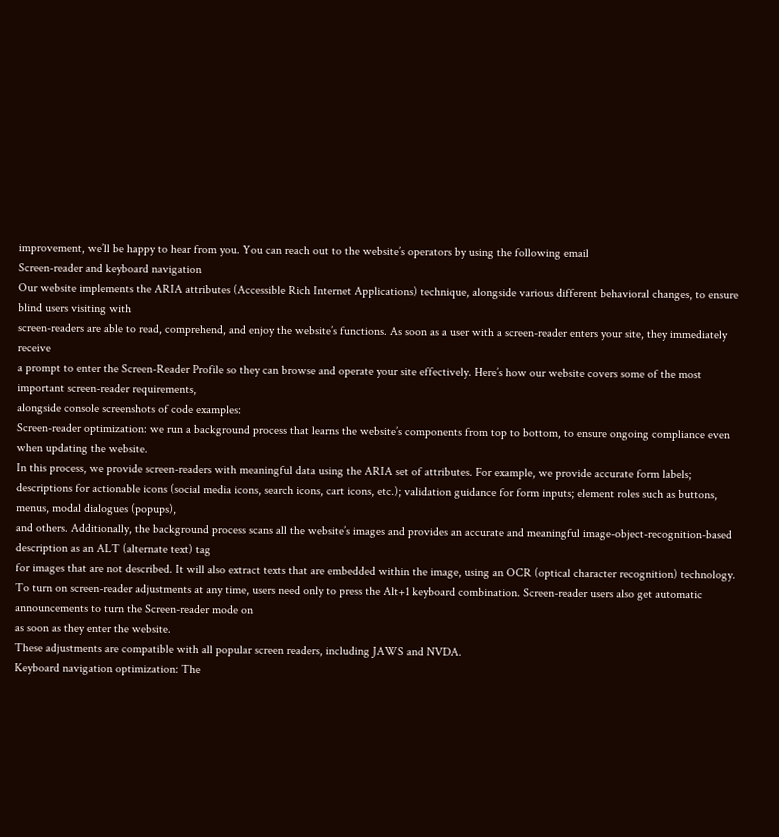improvement, we’ll be happy to hear from you. You can reach out to the website’s operators by using the following email
Screen-reader and keyboard navigation
Our website implements the ARIA attributes (Accessible Rich Internet Applications) technique, alongside various different behavioral changes, to ensure blind users visiting with
screen-readers are able to read, comprehend, and enjoy the website’s functions. As soon as a user with a screen-reader enters your site, they immediately receive
a prompt to enter the Screen-Reader Profile so they can browse and operate your site effectively. Here’s how our website covers some of the most important screen-reader requirements,
alongside console screenshots of code examples:
Screen-reader optimization: we run a background process that learns the website’s components from top to bottom, to ensure ongoing compliance even when updating the website.
In this process, we provide screen-readers with meaningful data using the ARIA set of attributes. For example, we provide accurate form labels;
descriptions for actionable icons (social media icons, search icons, cart icons, etc.); validation guidance for form inputs; element roles such as buttons, menus, modal dialogues (popups),
and others. Additionally, the background process scans all the website’s images and provides an accurate and meaningful image-object-recognition-based description as an ALT (alternate text) tag
for images that are not described. It will also extract texts that are embedded within the image, using an OCR (optical character recognition) technology.
To turn on screen-reader adjustments at any time, users need only to press the Alt+1 keyboard combination. Screen-reader users also get automatic announcements to turn the Screen-reader mode on
as soon as they enter the website.
These adjustments are compatible with all popular screen readers, including JAWS and NVDA.
Keyboard navigation optimization: The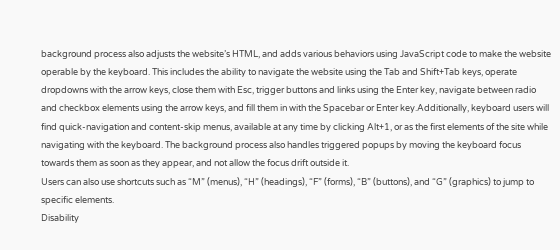background process also adjusts the website’s HTML, and adds various behaviors using JavaScript code to make the website operable by the keyboard. This includes the ability to navigate the website using the Tab and Shift+Tab keys, operate dropdowns with the arrow keys, close them with Esc, trigger buttons and links using the Enter key, navigate between radio and checkbox elements using the arrow keys, and fill them in with the Spacebar or Enter key.Additionally, keyboard users will find quick-navigation and content-skip menus, available at any time by clicking Alt+1, or as the first elements of the site while navigating with the keyboard. The background process also handles triggered popups by moving the keyboard focus towards them as soon as they appear, and not allow the focus drift outside it.
Users can also use shortcuts such as “M” (menus), “H” (headings), “F” (forms), “B” (buttons), and “G” (graphics) to jump to specific elements.
Disability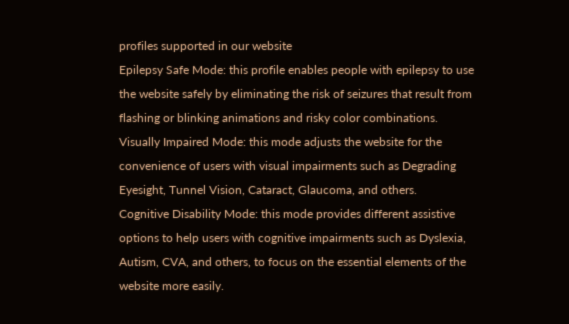profiles supported in our website
Epilepsy Safe Mode: this profile enables people with epilepsy to use the website safely by eliminating the risk of seizures that result from flashing or blinking animations and risky color combinations.
Visually Impaired Mode: this mode adjusts the website for the convenience of users with visual impairments such as Degrading Eyesight, Tunnel Vision, Cataract, Glaucoma, and others.
Cognitive Disability Mode: this mode provides different assistive options to help users with cognitive impairments such as Dyslexia, Autism, CVA, and others, to focus on the essential elements of the website more easily.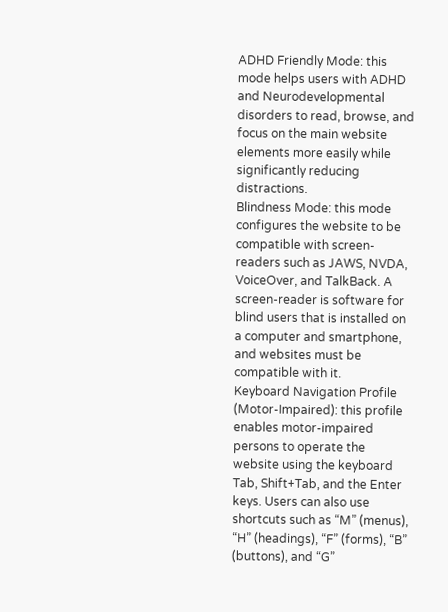ADHD Friendly Mode: this mode helps users with ADHD and Neurodevelopmental disorders to read, browse, and focus on the main website elements more easily while significantly reducing distractions.
Blindness Mode: this mode configures the website to be compatible with screen-readers such as JAWS, NVDA, VoiceOver, and TalkBack. A screen-reader is software for blind users that is installed on a computer and smartphone, and websites must be compatible with it.
Keyboard Navigation Profile (Motor-Impaired): this profile enables motor-impaired persons to operate the website using the keyboard Tab, Shift+Tab, and the Enter keys. Users can also use shortcuts such as “M” (menus), “H” (headings), “F” (forms), “B” (buttons), and “G”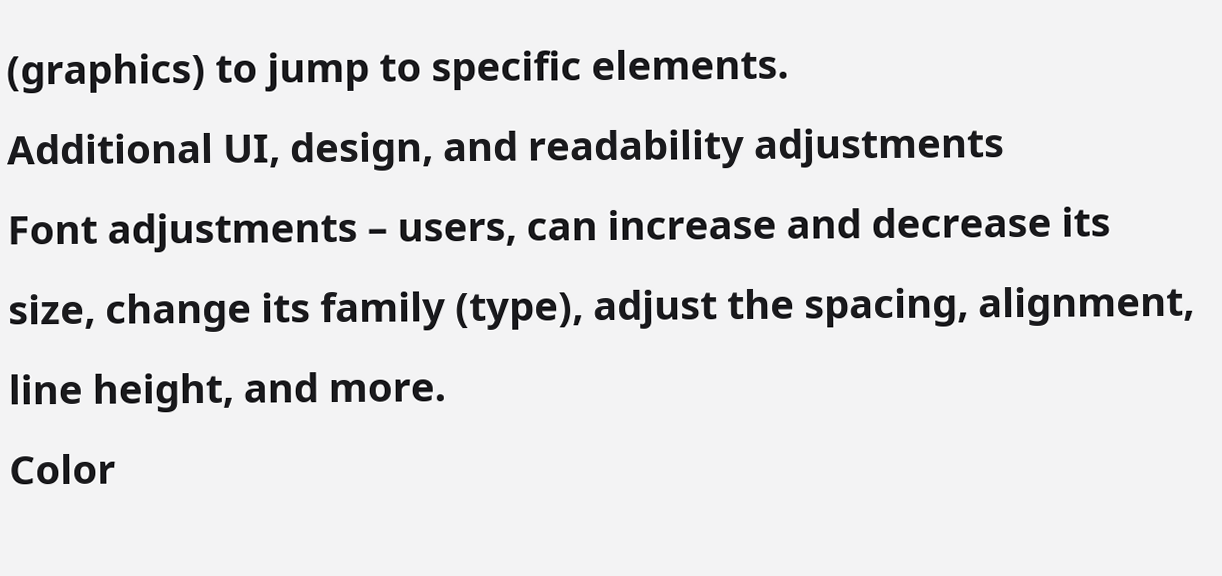(graphics) to jump to specific elements.
Additional UI, design, and readability adjustments
Font adjustments – users, can increase and decrease its size, change its family (type), adjust the spacing, alignment, line height, and more.
Color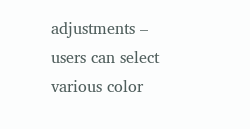adjustments – users can select various color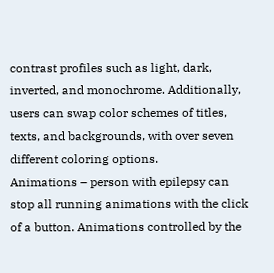contrast profiles such as light, dark, inverted, and monochrome. Additionally, users can swap color schemes of titles, texts, and backgrounds, with over seven different coloring options.
Animations – person with epilepsy can stop all running animations with the click of a button. Animations controlled by the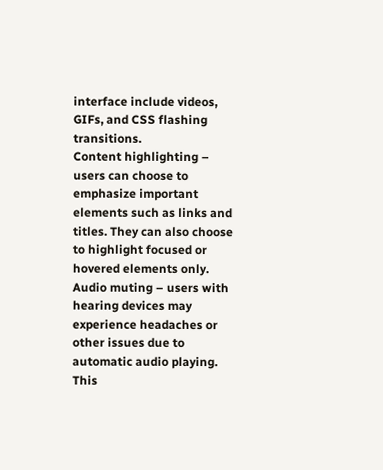interface include videos, GIFs, and CSS flashing transitions.
Content highlighting – users can choose to emphasize important elements such as links and titles. They can also choose to highlight focused or hovered elements only.
Audio muting – users with hearing devices may experience headaches or other issues due to automatic audio playing. This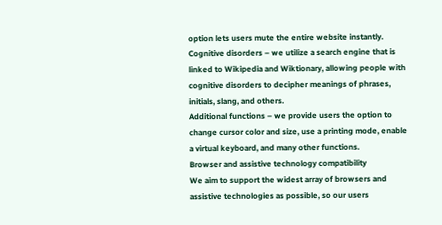option lets users mute the entire website instantly.
Cognitive disorders – we utilize a search engine that is linked to Wikipedia and Wiktionary, allowing people with cognitive disorders to decipher meanings of phrases, initials, slang, and others.
Additional functions – we provide users the option to change cursor color and size, use a printing mode, enable a virtual keyboard, and many other functions.
Browser and assistive technology compatibility
We aim to support the widest array of browsers and assistive technologies as possible, so our users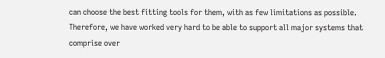can choose the best fitting tools for them, with as few limitations as possible. Therefore, we have worked very hard to be able to support all major systems that comprise over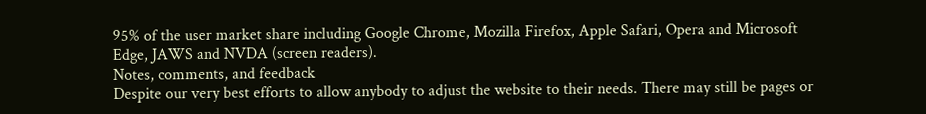95% of the user market share including Google Chrome, Mozilla Firefox, Apple Safari, Opera and Microsoft Edge, JAWS and NVDA (screen readers).
Notes, comments, and feedback
Despite our very best efforts to allow anybody to adjust the website to their needs. There may still be pages or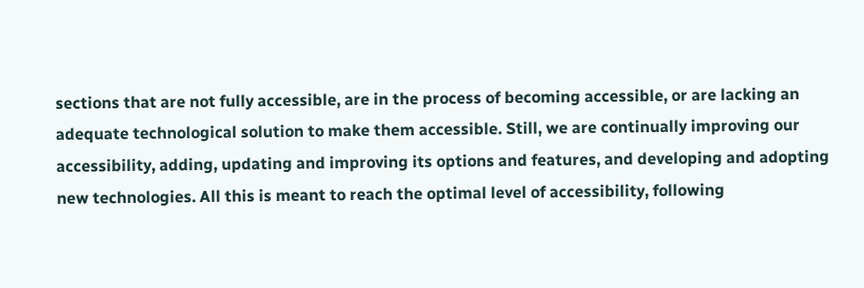sections that are not fully accessible, are in the process of becoming accessible, or are lacking an adequate technological solution to make them accessible. Still, we are continually improving our accessibility, adding, updating and improving its options and features, and developing and adopting new technologies. All this is meant to reach the optimal level of accessibility, following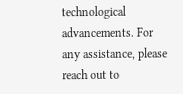technological advancements. For any assistance, please reach out to